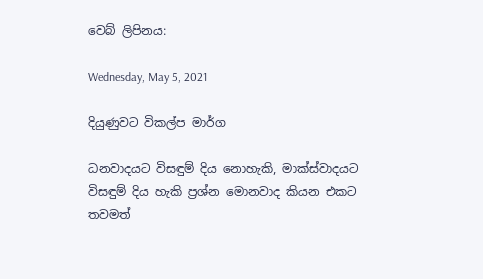වෙබ් ලිපිනය:

Wednesday, May 5, 2021

දියුණුවට විකල්ප මාර්ග

ධනවාදයට විසඳුම් දිය නොහැකි, මාක්ස්වාදයට විසඳුම් දිය හැකි ප්‍රශ්න මොනවාද කියන එකට තවමත්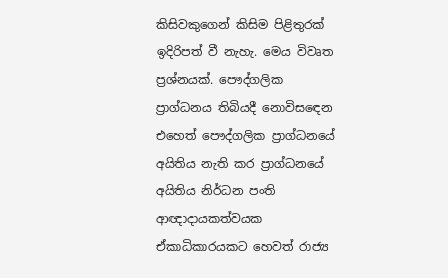කිසිවකුගෙන් කිසිම පිළිතුරක් ඉදිරිපත් වී නැහැ. මෙය විවෘත ප්‍රශ්නයක්. පෞද්ගලික ප්‍රාග්ධනය තිබියදී නොවිසඳෙන එහෙත් පෞද්ගලික ප්‍රාග්ධනයේ අයිතිය නැති කර ප්‍රාග්ධනයේ අයිතිය නිර්ධන පංති ආඥාදායකත්වයක ඒකාධිකාරයකට හෙවත් රාජ්‍ය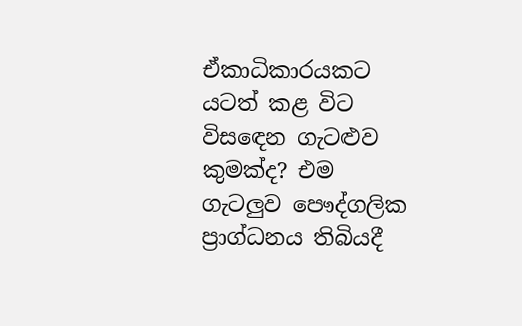ඒකාධිකාරයකට යටත් කළ විට විසඳෙන ගැටළුව කුමක්ද? එම ගැටලුව පෞද්ගලික ප්‍රාග්ධනය තිබියදී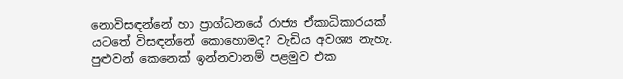නොවිසඳන්නේ හා ප්‍රාග්ධනයේ රාජ්‍ය ඒකාධිකාරයක් යටතේ විසඳන්නේ කොහොමද? වැඩිය අවශ්‍ය නැහැ. පුළුවන් කෙනෙක් ඉන්නවානම් පළමුව එක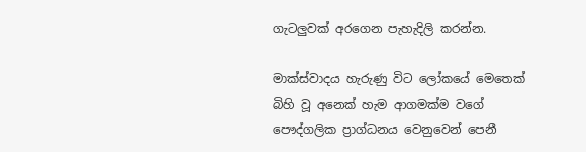ගැටලුවක් අරගෙන පැහැදිලි කරන්න.

මාක්ස්වාදය හැරුණු විට ලෝකයේ මෙතෙක් බිහි වූ අනෙක් හැම ආගමක්ම වගේ පෞද්ගලික ප්‍රාග්ධනය වෙනුවෙන් පෙනී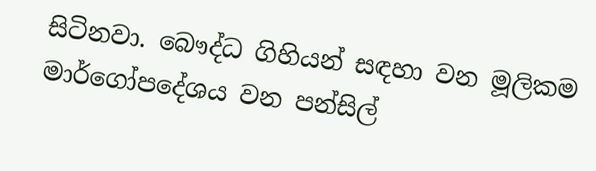සිටිනවා. බෞද්ධ ගිහියන් සඳහා වන මූලිකම මාර්ගෝපදේශය වන පන්සිල්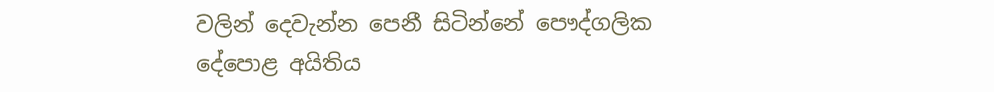වලින් දෙවැන්න පෙනී සිටින්නේ පෞද්ගලික දේපොළ අයිතිය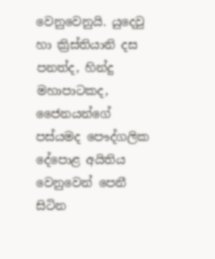වෙනුවෙනුයි. යුදෙවු හා ක්‍රිස්තියානි දස පනත්ද, හින්දු මහාපාටකද, ජෛනයන්ගේ පස්යමද පෞද්ගලික දේපොළ අයිතිය වෙනුවෙන් පෙනී සිටින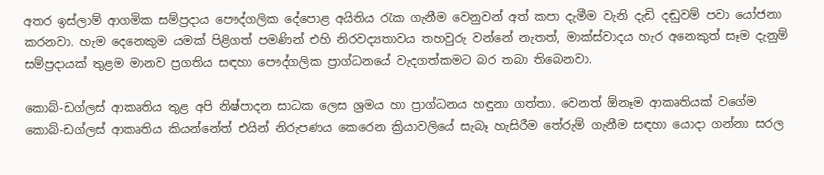අතර ඉස්ලාම් ආගමික සම්ප්‍රදාය පෞද්ගලික දේපොළ අයිතිය රැක ගැනීම වෙනුවන් අත් කපා දැමීම වැනි දැඩි දඬුවම් පවා යෝජනා කරනවා. හැම දෙනෙකුම යමක් පිළිගත් පමණින් එහි නිරවද්‍යතාවය තහවුරු වන්නේ නැතත්, මාක්ස්වාදය හැර අනෙකුත් සෑම දැනුම් සම්ප්‍රදායක් තුළම මානව ප්‍රගතිය සඳහා පෞද්ගලික ප්‍රාග්ධනයේ වැදගත්කමට බර තබා තිබෙනවා.

කොබ්-ඩග්ලස් ආකෘතිය තුළ අපි නිෂ්පාදන සාධක ලෙස ශ්‍රමය හා ප්‍රාග්ධනය හඳුනා ගත්තා. වෙනත් ඕනෑම ආකෘතියක් වගේම කොබ්-ඩග්ලස් ආකෘතිය කියන්නේත් එයින් නිරුපණය කෙරෙන ක්‍රියාවලියේ සැබෑ හැසිරීම තේරුම් ගැනීම සඳහා යොදා ගන්නා සරල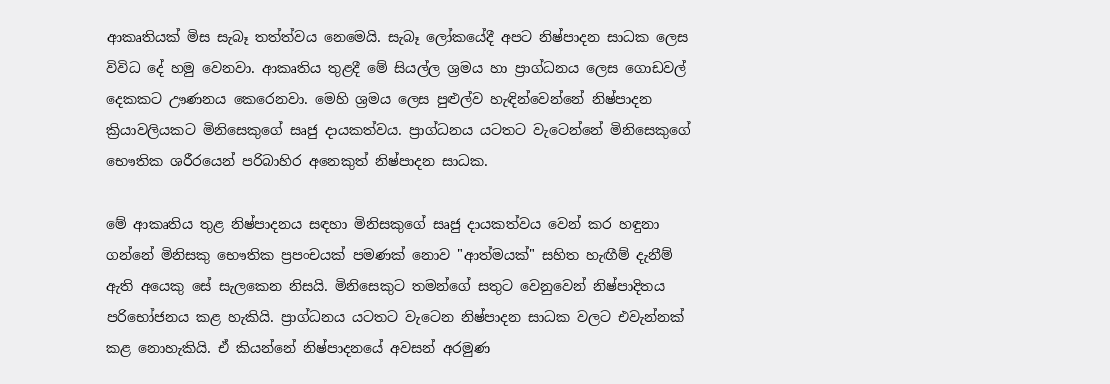ආකෘතියක් මිස සැබෑ තත්ත්වය නෙමෙයි. සැබෑ ලෝකයේදී අපට නිෂ්පාදන සාධක ලෙස විවිධ දේ හමු වෙනවා. ආකෘතිය තුළදී මේ සියල්ල ශ්‍රමය හා ප්‍රාග්ධනය ලෙස ගොඩවල් දෙකකට ඌණනය කෙරෙනවා. මෙහි ශ්‍රමය ලෙස පුළුල්ව හැඳින්වෙන්නේ නිෂ්පාදන ක්‍රියාවලියකට මිනිසෙකුගේ සෘජු දායකත්වය. ප්‍රාග්ධනය යටතට වැටෙන්නේ මිනිසෙකුගේ භෞතික ශරීරයෙන් පරිබාහිර අනෙකුත් නිෂ්පාදන සාධක.

මේ ආකෘතිය තුළ නිෂ්පාදනය සඳහා මිනිසකුගේ සෘජු දායකත්වය වෙන් කර හඳුනා ගන්නේ මිනිසකු භෞතික ප්‍රපංචයක් පමණක් නොව "ආත්මයක්" සහිත හැඟීම් දැනීම් ඇති අයෙකු සේ සැලකෙන නිසයි. මිනිසෙකුට තමන්ගේ සතුට වෙනුවෙන් නිෂ්පාදිතය පරිභෝජනය කළ හැකියි. ප්‍රාග්ධනය යටතට වැටෙන නිෂ්පාදන සාධක වලට එවැන්නක් කළ නොහැකියි. ඒ කියන්නේ නිෂ්පාදනයේ අවසන් අරමුණ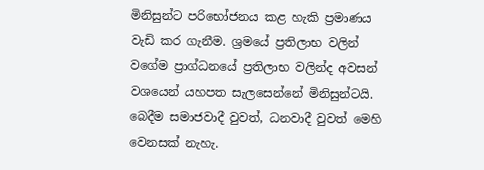මිනිසුන්ට පරිභෝජනය කළ හැකි ප්‍රමාණය වැඩි කර ගැනීම. ශ්‍රමයේ ප්‍රතිලාභ වලින් වගේම ප්‍රාග්ධනයේ ප්‍රතිලාභ වලින්ද අවසන් වශයෙන් යහපත සැලසෙන්නේ මිනිසුන්ටයි. බෙදීම සමාජවාදී වුවත්, ධනවාදී වුවත් මෙහි වෙනසක් නැහැ.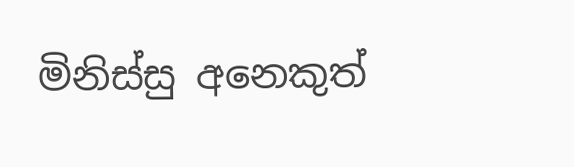මිනිස්සු අනෙකුත්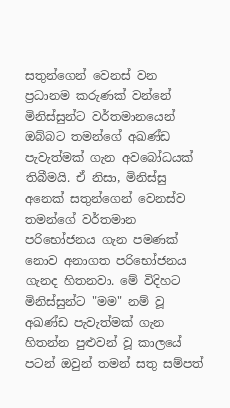සතුන්ගෙන් වෙනස් වන ප්‍රධානම කරුණක් වන්නේ මිනිස්සුන්ට වර්තමානයෙන් ඔබ්බට තමන්ගේ අඛණ්ඩ පැවැත්මක් ගැන අවබෝධයක් තිබීමයි. ඒ නිසා, මිනිස්සු අනෙක් සතුන්ගෙන් වෙනස්ව තමන්ගේ වර්තමාන පරිභෝජනය ගැන පමණක් නොව අනාගත පරිභෝජනය ගැනද හිතනවා. මේ විදිහට මිනිස්සුන්ට "මම" නම් වූ අඛණ්ඩ පැවැත්මක් ගැන හිතන්න පුළුවන් වූ කාලයේ පටන් ඔවුන් තමන් සතු සම්පත්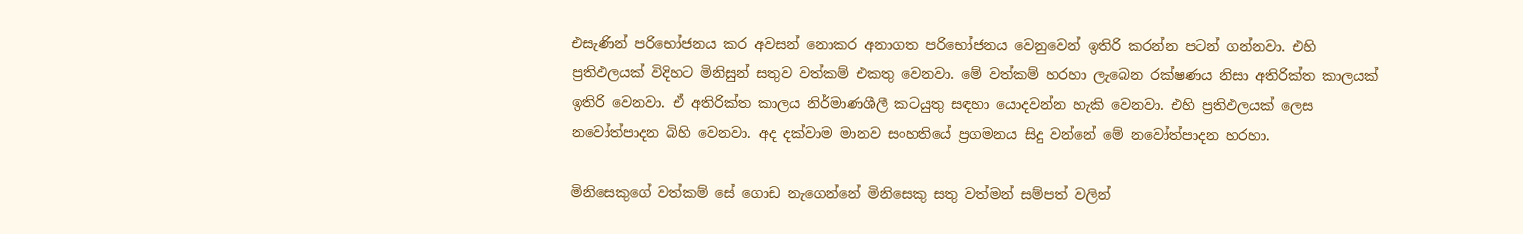එසැණින් පරිභෝජනය කර අවසන් නොකර අනාගත පරිභෝජනය වෙනුවෙන් ඉතිරි කරන්න පටන් ගන්නවා. එහි ප්‍රතිඵලයක් විදිහට මිනිසුන් සතුව වත්කම් එකතු වෙනවා. මේ වත්කම් හරහා ලැබෙන රක්ෂණය නිසා අතිරික්ත කාලයක් ඉතිරි වෙනවා. ඒ අතිරික්ත කාලය නිර්මාණශීලී කටයුතු සඳහා යොදවන්න හැකි වෙනවා. එහි ප්‍රතිඵලයක් ලෙස නවෝත්පාදන බිහි වෙනවා. අද දක්වාම මානව සංහතියේ ප්‍රගමනය සිදු වන්නේ මේ නවෝත්පාදන හරහා.

මිනිසෙකුගේ වත්කම් සේ ගොඩ නැගෙන්නේ මිනිසෙකු සතු වත්මන් සම්පත් වලින්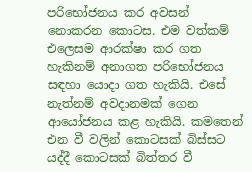පරිභෝජනය කර අවසන් නොකරන කොටස. එම වත්කම් එලෙසම ආරක්ෂා කර ගත හැකිනම් අනාගත පරිභෝජනය සඳහා යොදා ගත හැකියි. එසේ නැත්නම් අවදානමක් ගෙන ආයෝජනය කළ හැකියි. කමතෙන් එන වී වලින් කොටසක් බිස්සට යද්දී කොටසක් බිත්තර වී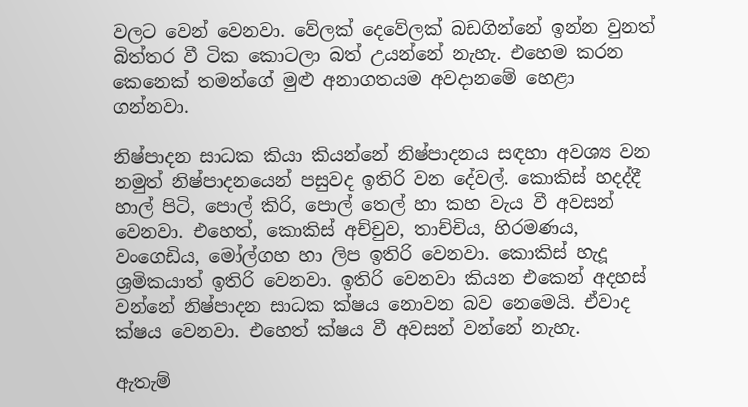වලට වෙන් වෙනවා. වේලක් දෙවේලක් බඩගින්නේ ඉන්න වුනත් බිත්තර වී ටික කොටලා බත් උයන්නේ නැහැ. එහෙම කරන කෙනෙක් තමන්ගේ මුළු අනාගතයම අවදානමේ හෙළා ගන්නවා.

නිෂ්පාදන සාධක කියා කියන්නේ නිෂ්පාදනය සඳහා අවශ්‍ය වන නමුත් නිෂ්පාදනයෙන් පසුවද ඉතිරි වන දේවල්. කොකිස් හදද්දී හාල් පිටි, පොල් කිරි, පොල් තෙල් හා කහ වැය වී අවසන් වෙනවා. එහෙත්, කොකිස් අච්චුව, තාච්චිය, හිරමණය, වංගෙඩිය, මෝල්ගහ හා ලිප ඉතිරි වෙනවා. කොකිස් හැදූ ශ්‍රමිකයාත් ඉතිරි වෙනවා. ඉතිරි වෙනවා කියන එකෙන් අදහස් වන්නේ නිෂ්පාදන සාධක ක්ෂය නොවන බව නෙමෙයි. ඒවාද ක්ෂය වෙනවා. එහෙත් ක්ෂය වී අවසන් වන්නේ නැහැ.

ඇතැම්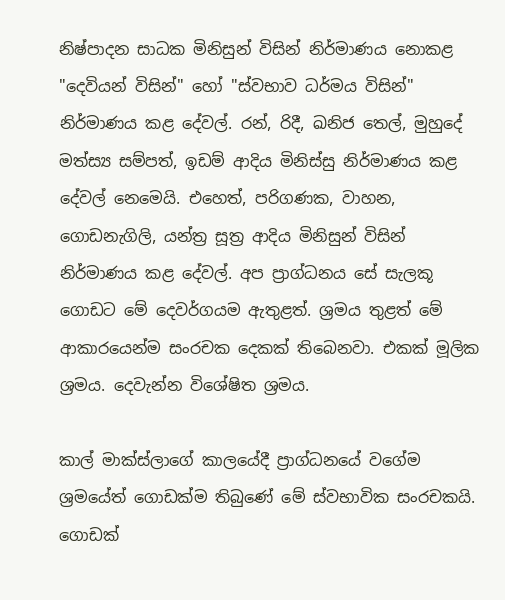නිෂ්පාදන සාධක මිනිසුන් විසින් නිර්මාණය නොකළ "දෙවියන් විසින්" හෝ "ස්වභාව ධර්මය විසින්" නිර්මාණය කළ දේවල්. රන්, රිදී, ඛනිජ තෙල්, මුහුදේ මත්ස්‍ය සම්පත්, ඉඩම් ආදිය මිනිස්සු නිර්මාණය කළ දේවල් නෙමෙයි. එහෙත්, පරිගණක, වාහන, ගොඩනැගිලි, යන්ත්‍ර සූත්‍ර ආදිය මිනිසුන් විසින් නිර්මාණය කළ දේවල්. අප ප්‍රාග්ධනය සේ සැලකූ ගොඩට මේ දෙවර්ගයම ඇතුළත්. ශ්‍රමය තුළත් මේ ආකාරයෙන්ම සංරචක දෙකක් තිබෙනවා. එකක් මූලික ශ්‍රමය. දෙවැන්න විශේෂිත ශ්‍රමය.

කාල් මාක්ස්ලාගේ කාලයේදී ප්‍රාග්ධනයේ වගේම ශ්‍රමයේත් ගොඩක්ම තිබුණේ මේ ස්වභාවික සංරචකයි. ගොඩක්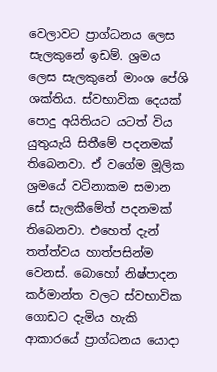වෙලාවට ප්‍රාග්ධනය ලෙස සැලකුනේ ඉඩම්. ශ්‍රමය ලෙස සැලකුනේ මාංශ පේශි ශක්තිය. ස්වභාවික දෙයක් පොදු අයිතියට යටත් විය යුතුයැයි සිතීමේ පදනමක් තිබෙනවා. ඒ වගේම මූලික ශ්‍රමයේ වටිනාකම සමාන සේ සැලකීමේත් පදනමක් තිබෙනවා. එහෙත් දැන් තත්ත්වය හාත්පසින්ම වෙනස්. බොහෝ නිෂ්පාදන කර්මාන්ත වලට ස්වභාවික ගොඩට දැමිය හැකි ආකාරයේ ප්‍රාග්ධනය යොදා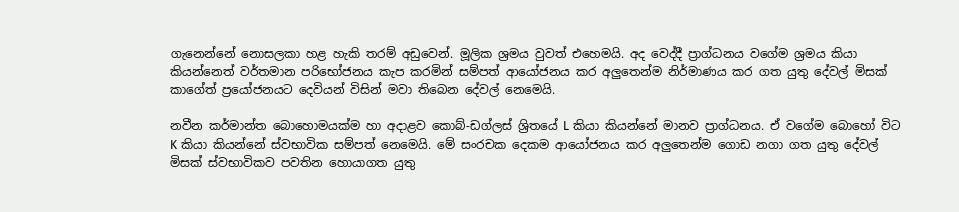ගැනෙන්නේ නොසලකා හළ හැකි තරම් අඩුවෙන්. මූලික ශ්‍රමය වුවත් එහෙමයි. අද වෙද්දී ප්‍රාග්ධනය වගේම ශ්‍රමය කියා කියන්නෙත් වර්තමාන පරිභෝජනය කැප කරමින් සම්පත් ආයෝජනය කර අලුතෙන්ම නිර්මාණය කර ගත යුතු දේවල් මිසක් කාගේත් ප්‍රයෝජනයට දෙවියන් විසින් මවා තිබෙන දේවල් නෙමෙයි.

නවීන කර්මාන්ත බොහොමයක්ම හා අදාළව කොබ්-ඩග්ලස් ශ්‍රිතයේ L කියා කියන්නේ මානව ප්‍රාග්ධනය. ඒ වගේම බොහෝ විට K කියා කියන්නේ ස්වභාවික සම්පත් නෙමෙයි. මේ සංරචක දෙකම ආයෝජනය කර අලුතෙන්ම ගොඩ නගා ගත යුතු දේවල් මිසක් ස්වභාවිකව පවතින හොයාගත යුතු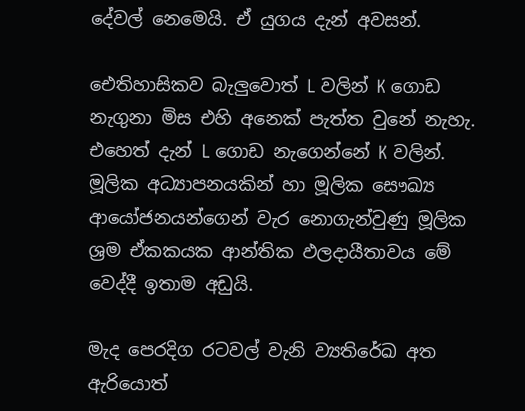දේවල් නෙමෙයි. ඒ යුගය දැන් අවසන්.

ඓතිහාසිකව බැලුවොත් L වලින් K ගොඩ නැගුනා මිස එහි අනෙක් පැත්ත වුනේ නැහැ. එහෙත් දැන් L ගොඩ නැගෙන්නේ K වලින්. මූලික අධ්‍යාපනයකින් හා මූලික සෞඛ්‍ය ආයෝජනයන්ගෙන් වැර නොගැන්වුණු මූලික ශ්‍රම ඒකකයක ආන්තික ඵලදායීතාවය මේ වෙද්දී ඉතාම අඩුයි.

මැද පෙරදිග රටවල් වැනි ව්‍යතිරේඛ අත ඇරියොත්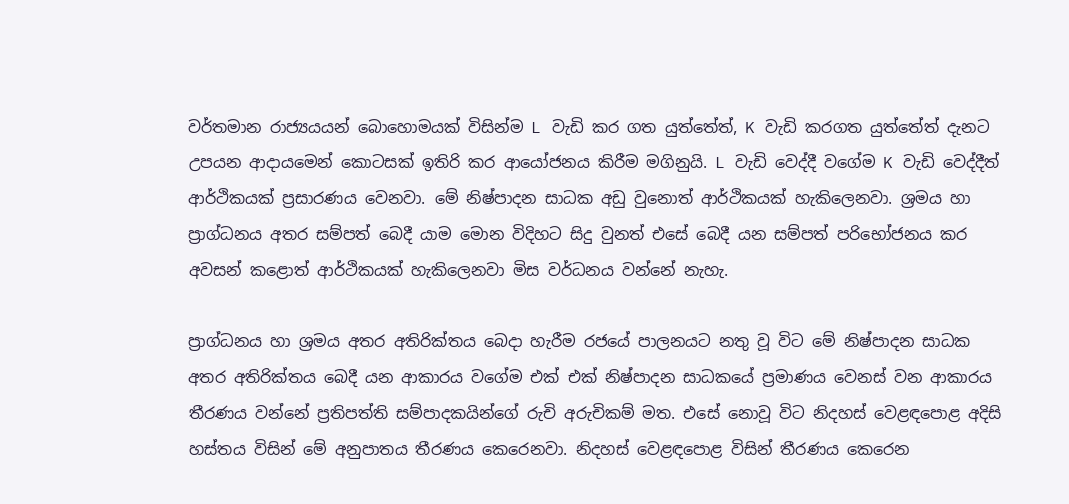වර්තමාන රාජ්‍යයයන් බොහොමයක් විසින්ම L වැඩි කර ගත යුත්තේත්, K වැඩි කරගත යුත්තේත් දැනට උපයන ආදායමෙන් කොටසක් ඉතිරි කර ආයෝජනය කිරීම මගිනුයි. L වැඩි වෙද්දී වගේම K වැඩි වෙද්දීත් ආර්ථිකයක් ප්‍රසාරණය වෙනවා. මේ නිෂ්පාදන සාධක අඩු වුනොත් ආර්ථිකයක් හැකිලෙනවා. ශ්‍රමය හා ප්‍රාග්ධනය අතර සම්පත් බෙදී යාම මොන විදිහට සිදු වුනත් එසේ බෙදී යන සම්පත් පරිභෝජනය කර අවසන් කළොත් ආර්ථිකයක් හැකිලෙනවා මිස වර්ධනය වන්නේ නැහැ.

ප්‍රාග්ධනය හා ශ්‍රමය අතර අතිරික්තය බෙදා හැරීම රජයේ පාලනයට නතු වූ විට මේ නිෂ්පාදන සාධක අතර අතිරික්තය බෙදී යන ආකාරය වගේම එක් එක් නිෂ්පාදන සාධකයේ ප්‍රමාණය වෙනස් වන ආකාරය තීරණය වන්නේ ප්‍රතිපත්ති සම්පාදකයින්ගේ රුචි අරුචිකම් මත. එසේ නොවූ විට නිදහස් වෙළඳපොළ අදිසි හස්තය විසින් මේ අනුපාතය තීරණය කෙරෙනවා. නිදහස් වෙළඳපොළ විසින් තීරණය කෙරෙන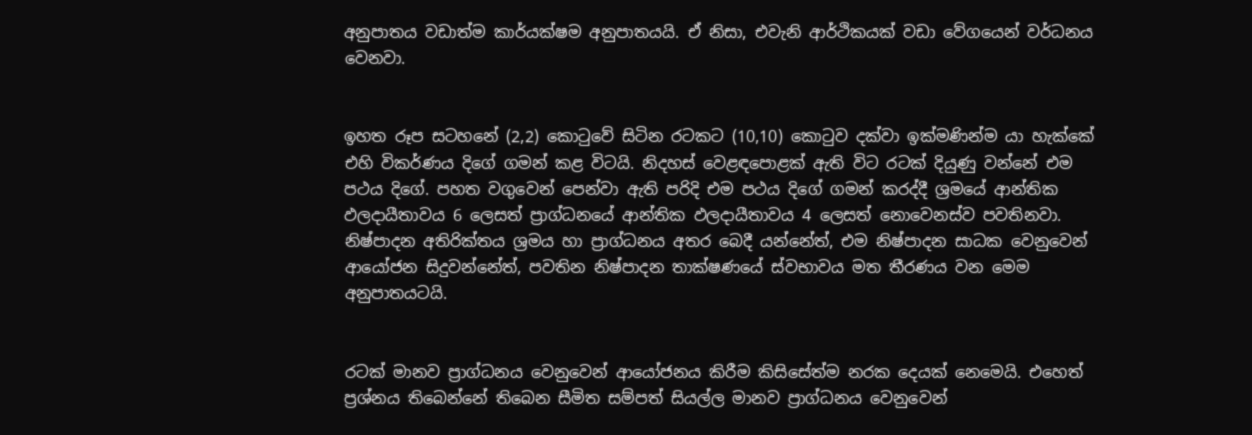අනුපාතය වඩාත්ම කාර්යක්ෂම අනුපාතයයි. ඒ නිසා, එවැනි ආර්ථිකයක් වඩා වේගයෙන් වර්ධනය වෙනවා.


ඉහත රූප සටහනේ (2,2) කොටුවේ සිටින රටකට (10,10) කොටුව දක්වා ඉක්මණින්ම යා හැක්කේ එහි විකර්ණය දිගේ ගමන් කළ විටයි. නිදහස් වෙළඳපොළක් ඇති විට රටක් දියුණු වන්නේ එම පථය දිගේ. පහත වගුවෙන් පෙන්වා ඇති පරිදි එම පථය දිගේ ගමන් කරද්දී ශ්‍රමයේ ආන්තික ඵලදායීතාවය 6 ලෙසත් ප්‍රාග්ධනයේ ආන්තික ඵලදායීතාවය 4 ලෙසත් නොවෙනස්ව පවතිනවා. නිෂ්පාදන අතිරික්තය ශ්‍රමය හා ප්‍රාග්ධනය අතර බෙදී යන්නේත්, එම නිෂ්පාදන සාධක වෙනුවෙන් ආයෝජන සිදුවන්නේත්, පවතින නිෂ්පාදන තාක්ෂණයේ ස්වභාවය මත තීරණය වන මෙම අනුපාතයටයි.


රටක් මානව ප්‍රාග්ධනය වෙනුවෙන් ආයෝජනය කිරීම කිසිසේත්ම නරක දෙයක් නෙමෙයි. එහෙත් ප්‍රශ්නය තිබෙන්නේ තිබෙන සීමිත සම්පත් සියල්ල මානව ප්‍රාග්ධනය වෙනුවෙන්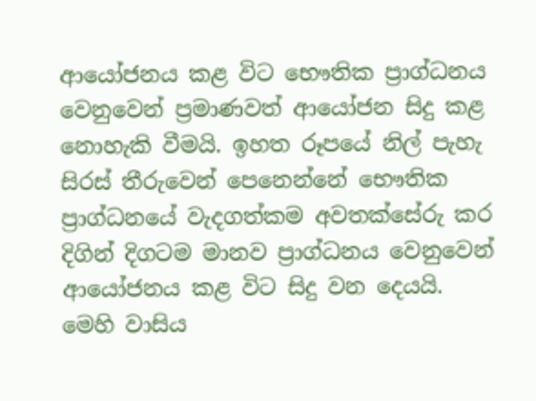ආයෝජනය කළ විට භෞතික ප්‍රාග්ධනය වෙනුවෙන් ප්‍රමාණවත් ආයෝජන සිදු කළ නොහැකි වීමයි. ඉහත රූපයේ නිල් පැහැ සිරස් තීරුවෙන් පෙනෙන්නේ භෞතික ප්‍රාග්ධනයේ වැදගත්කම අවතක්සේරු කර දිගින් දිගටම මානව ප්‍රාග්ධනය වෙනුවෙන් ආයෝජනය කළ විට සිදු වන දෙයයි. මෙහි වාසිය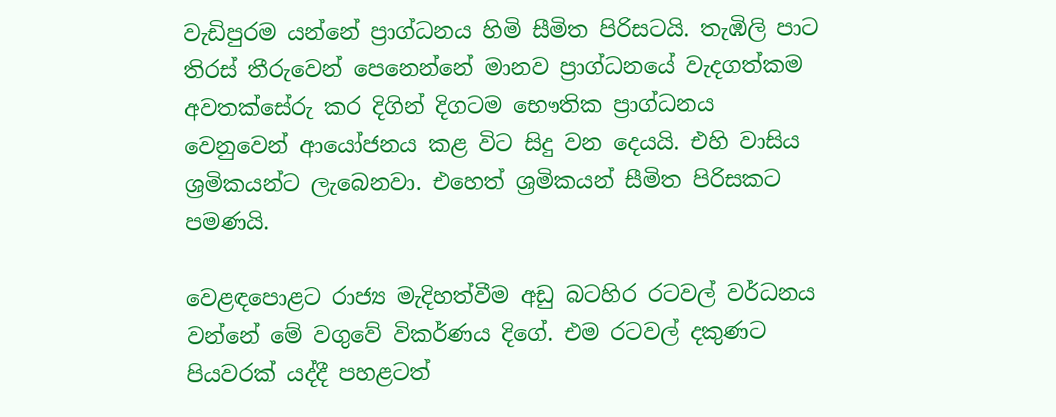වැඩිපුරම යන්නේ ප්‍රාග්ධනය හිමි සීමිත පිරිසටයි. තැඹිලි පාට තිරස් තීරුවෙන් පෙනෙන්නේ මානව ප්‍රාග්ධනයේ වැදගත්කම අවතක්සේරු කර දිගින් දිගටම භෞතික ප්‍රාග්ධනය වෙනුවෙන් ආයෝජනය කළ විට සිදු වන දෙයයි. එහි වාසිය ශ්‍රමිකයන්ට ලැබෙනවා. එහෙත් ශ්‍රමිකයන් සීමිත පිරිසකට පමණයි.

වෙළඳපොළට රාජ්‍ය මැදිහත්වීම අඩු බටහිර රටවල් වර්ධනය වන්නේ මේ වගුවේ විකර්ණය දිගේ. එම රටවල් දකුණට පියවරක් යද්දී පහළටත්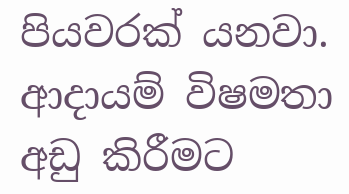පියවරක් යනවා. ආදායම් විෂමතා අඩු කිරීමට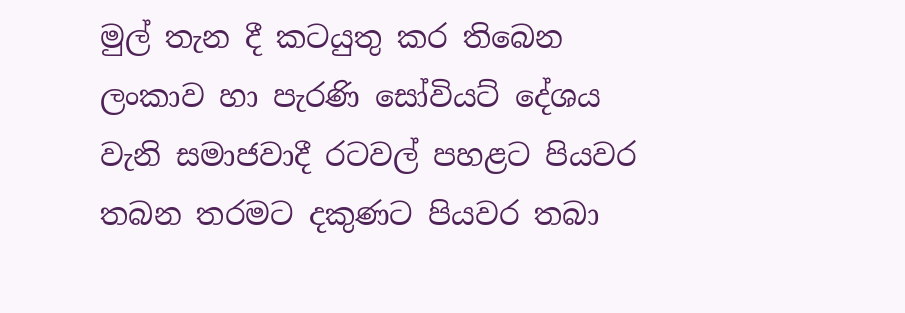මුල් තැන දී කටයුතු කර තිබෙන ලංකාව හා පැරණි සෝවියට් දේශය වැනි සමාජවාදී රටවල් පහළට පියවර තබන තරමට දකුණට පියවර තබා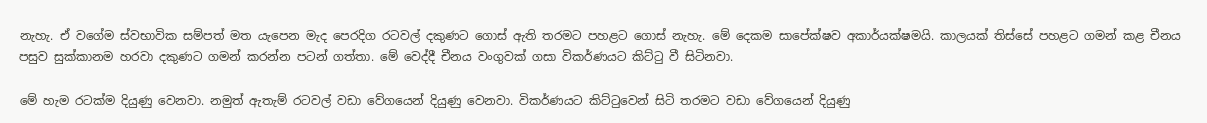නැහැ. ඒ වගේම ස්වභාවික සම්පත් මත යැපෙන මැද පෙරදිග රටවල් දකුණට ගොස් ඇති තරමට පහළට ගොස් නැහැ. මේ දෙකම සාපේක්ෂව අකාර්යක්ෂමයි. කාලයක් තිස්සේ පහළට ගමන් කළ චීනය පසුව සුක්කානම හරවා දකුණට ගමන් කරන්න පටන් ගත්තා. මේ වෙද්දී චීනය වංගුවක් ගසා විකර්ණයට කිට්ටු වී සිටිනවා.

මේ හැම රටක්ම දියුණු වෙනවා. නමුත් ඇතැම් රටවල් වඩා වේගයෙන් දියුණු වෙනවා. විකර්ණයට කිට්ටුවෙන් සිටි තරමට වඩා වේගයෙන් දියුණු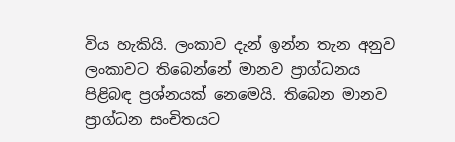විය හැකියි. ලංකාව දැන් ඉන්න තැන අනුව ලංකාවට තිබෙන්නේ මානව ප්‍රාග්ධනය පිළිබඳ ප්‍රශ්නයක් නෙමෙයි. තිබෙන මානව ප්‍රාග්ධන සංචිතයට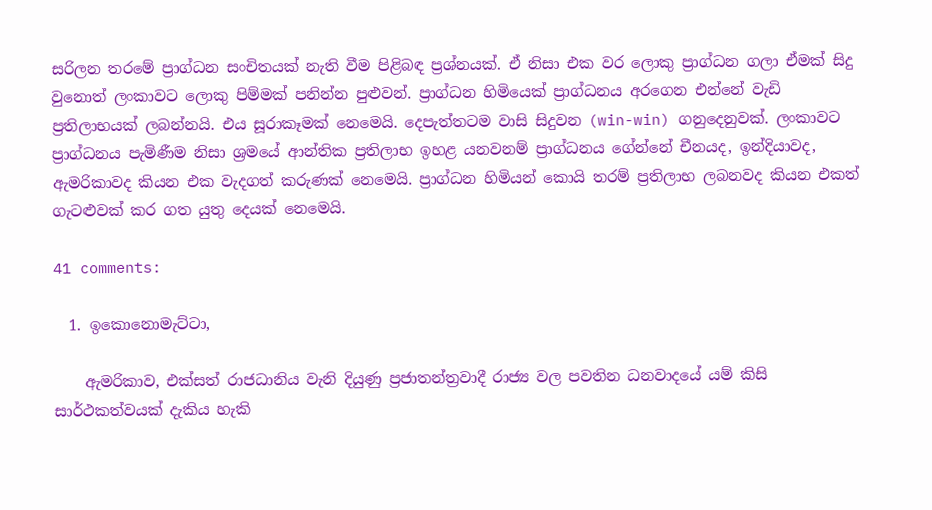සරිලන තරමේ ප්‍රාග්ධන සංචිතයක් නැති වීම පිළිබඳ ප්‍රශ්නයක්. ඒ නිසා එක වර ලොකු ප්‍රාග්ධන ගලා ඒමක් සිදු වුනොත් ලංකාවට ලොකු පිම්මක් පනින්න පුළුවන්. ප්‍රාග්ධන හිමියෙක් ප්‍රාග්ධනය අරගෙන එන්නේ වැඩි ප්‍රතිලාභයක් ලබන්නයි. එය සූරාකෑමක් නෙමෙයි. දෙපැත්තටම වාසි සිදුවන (win-win) ගනුදෙනුවක්. ලංකාවට ප්‍රාග්ධනය පැමිණීම නිසා ශ්‍රමයේ ආන්තික ප්‍රතිලාභ ඉහළ යනවනම් ප්‍රාග්ධනය ගේන්නේ චීනයද, ඉන්දියාවද, ඇමරිකාවද කියන එක වැදගත් කරුණක් නෙමෙයි. ප්‍රාග්ධන හිමියන් කොයි තරම් ප්‍රතිලාභ ලබනවද කියන එකත් ගැටළුවක් කර ගත යුතු දෙයක් නෙමෙයි.

41 comments:

  1. ඉකොනොමැට්ටා,

    ඇමරිකාව, එක්සත් රාජධානිය වැනි දියුණු ප්‍රජාතන්ත්‍රවාදී රාජ්‍ය වල පවතින ධනවාදයේ යම් කිසි සාර්ථකත්වයක් දැකිය හැකි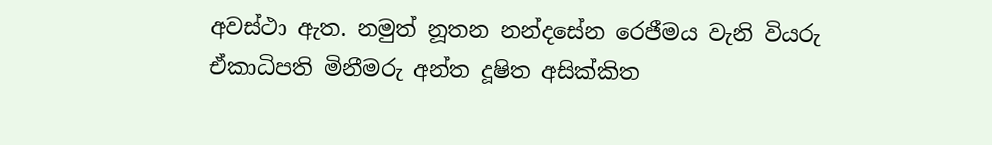අවස්ථා ඇත. නමුත් නූතන නන්දසේන රෙජීමය වැනි වියරු ඒකාධිපති මිනීමරු අන්ත දූෂිත අසික්කිත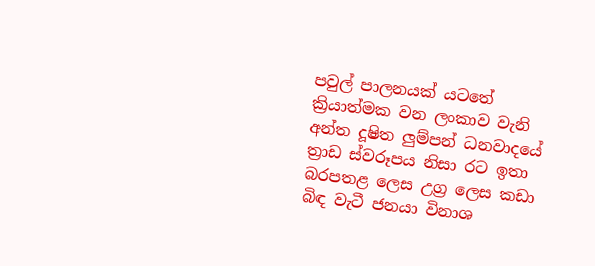පවුල් පාලනයක් යටතේ ක්‍රියාත්මක වන ලංකාව වැනි අන්ත දූෂිත ලුම්පන් ධනවාදයේ ත්‍රාඩ ස්වරූපය නිසා රට ඉතා බරපතළ ලෙස උග්‍ර ලෙස කඩා බිඳ වැටී ජනයා විනාශ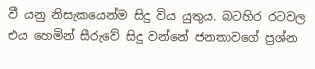වී යනු නිසැකයෙන්ම සිදු විය යුතුය. බටහිර රටවල එය හෙමින් සීරුවේ සිදු වන්නේ ජනතාවගේ ප්‍රශ්න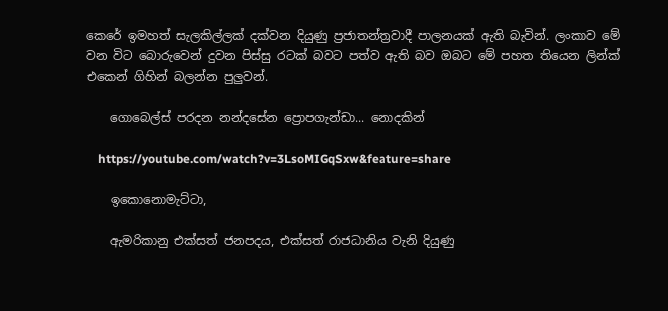කෙරේ ඉමහත් සැලකිල්ලක් දක්වන දියුණු ප්‍රජාතන්ත්‍රවාදී පාලනයක් ඇති බැවින්. ලංකාව මේ වන විට බොරුවෙන් දුවන පිස්සු රටක් බවට පත්ව ඇති බව ඔබට මේ පහත තියෙන ලින්ක් එකෙන් ගිහින් බලන්න පුලුවන්.

    ගොබෙල්ස් පරදන නන්දසේන ප්‍රොපගැන්ඩා... නොදකින්

    https://youtube.com/watch?v=3LsoMIGqSxw&feature=share

    ඉකොනොමැට්ටා,

    ඇමරිකානු එක්සත් ජනපදය, එක්සත් රාජධානිය වැනි දියුණු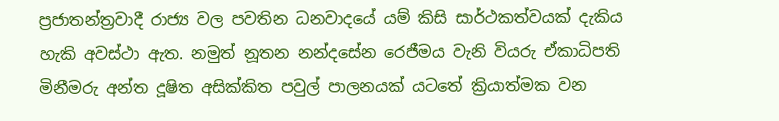ප්‍රජාතන්ත්‍රවාදී රාජ්‍ය වල පවතින ධනවාදයේ යම් කිසි සාර්ථකත්වයක් දැකිය හැකි අවස්ථා ඇත. නමුත් නූතන නන්දසේන රෙජීමය වැනි වියරු ඒකාධිපති මිනීමරු අන්ත දූෂිත අසික්කිත පවුල් පාලනයක් යටතේ ක්‍රියාත්මක වන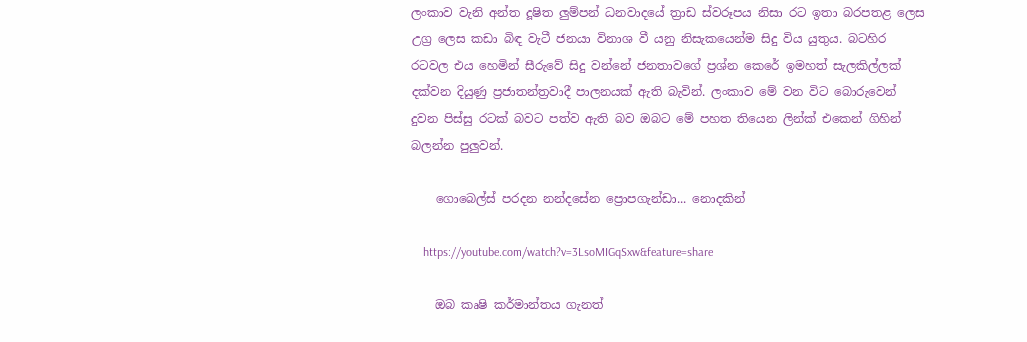ලංකාව වැනි අන්ත දූෂිත ලුම්පන් ධනවාදයේ ත්‍රාඩ ස්වරූපය නිසා රට ඉතා බරපතළ ලෙස උග්‍ර ලෙස කඩා බිඳ වැටී ජනයා විනාශ වී යනු නිසැකයෙන්ම සිදු විය යුතුය. බටහිර රටවල එය හෙමින් සීරුවේ සිදු වන්නේ ජනතාවගේ ප්‍රශ්න කෙරේ ඉමහත් සැලකිල්ලක් දක්වන දියුණු ප්‍රජාතන්ත්‍රවාදී පාලනයක් ඇති බැවින්. ලංකාව මේ වන විට බොරුවෙන් දුවන පිස්සු රටක් බවට පත්ව ඇති බව ඔබට මේ පහත තියෙන ලින්ක් එකෙන් ගිහින් බලන්න පුලුවන්.

    ගොබෙල්ස් පරදන නන්දසේන ප්‍රොපගැන්ඩා... නොදකින්

    https://youtube.com/watch?v=3LsoMIGqSxw&feature=share

    ඔබ කෘෂි කර්මාන්තය ගැනත්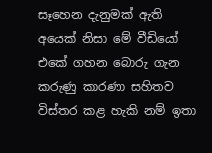සෑහෙන දැනුමක් ඇති අයෙක් නිසා මේ වීඩියෝ එකේ ගහන බොරු ගැන කරුණු කාරණා සහිතව විස්තර කළ හැකි නම් ඉතා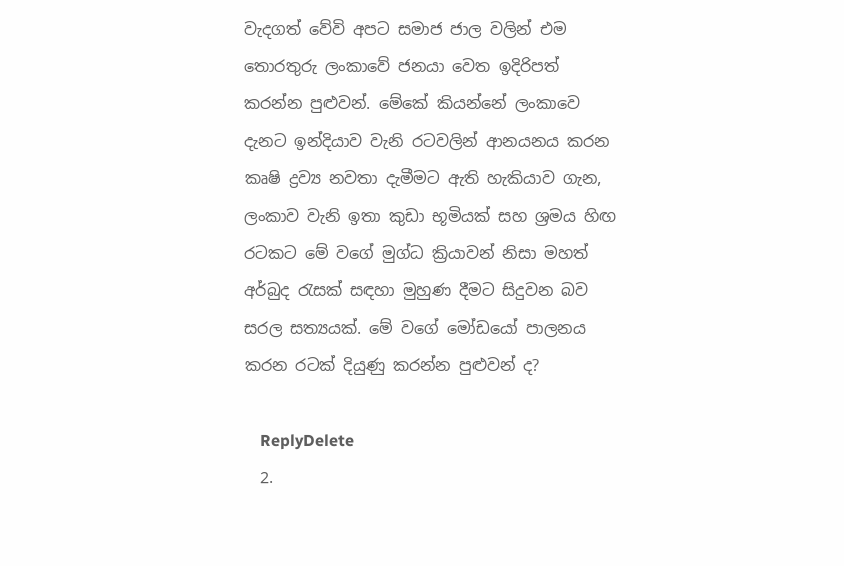වැදගත් වේවි අපට සමාජ ජාල වලින් එම තොරතුරු ලංකාවේ ජනයා වෙත ඉදිරිපත් කරන්න පුළුවන්. මේකේ කියන්නේ ලංකාවෙ දැනට ඉන්දියාව වැනි රටවලින් ආනයනය කරන කෘෂි ද්‍රව්‍ය නවතා දැමීමට ඇති හැකියාව ගැන, ලංකාව වැනි ඉතා කුඩා භූමියක් සහ ශ්‍රමය හිඟ රටකට මේ වගේ මුග්ධ ක්‍රියාවන් නිසා මහත් අර්බුද රැසක් සඳහා මුහුණ දීමට සිදුවන බව සරල සත්‍යයක්. මේ වගේ මෝඩයෝ පාලනය කරන රටක් දියුණු කරන්න පුළුවන් ද?

    ReplyDelete
  2.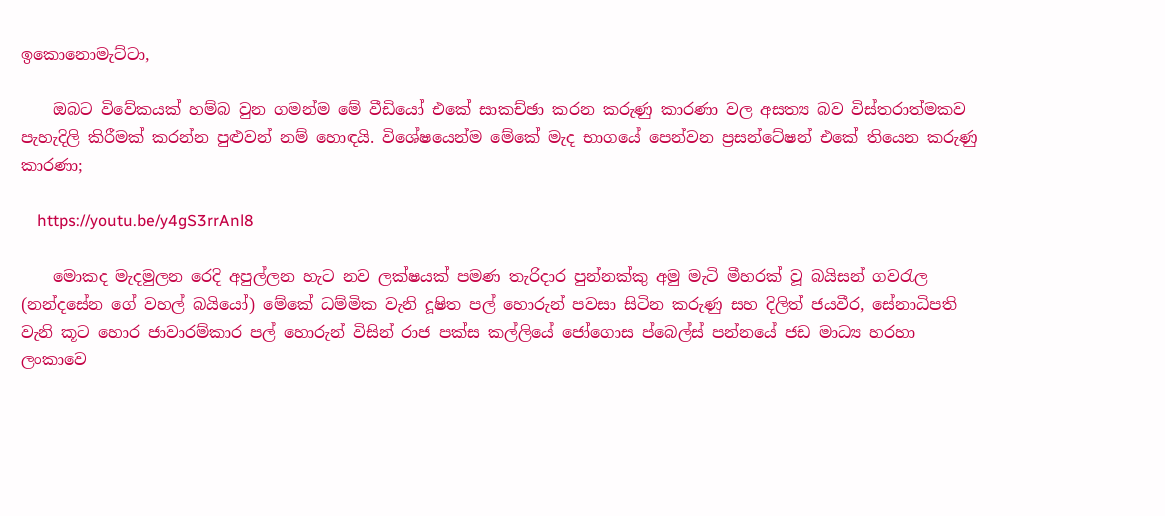ඉකොනොමැට්ටා,

    ඔබට විවේකයක් හම්බ වුන ගමන්ම මේ වීඩියෝ එකේ සාකච්ඡා කරන කරුණු කාරණා වල අසත්‍ය බව විස්තරාත්මකව පැහැදිලි කිරීමක් කරන්න පුළුවන් නම් හොඳයි. විශේෂයෙන්ම මේකේ මැද භාගයේ පෙන්වන ප්‍රසන්ටේෂන් එකේ තියෙන කරුණු කාරණා;

    https://youtu.be/y4gS3rrAnl8

    මොකද මැදමුලන රෙදි අපුල්ලන හැට නව ලක්ෂයක් පමණ තැරිදාර පුන්නක්කු අමු මැටි මීහරක් වූ බයිසන් ගවරැල (නන්දසේන ගේ වහල් බයියෝ) මේකේ ධම්මික වැනි දූෂිත පල් හොරුන් පවසා සිටින කරුණු සහ දිලිත් ජයවීර, සේනාධිපති වැනි කූට හොර ජාවාරම්කාර පල් හොරුන් විසින් රාජ පක්ස කල්ලියේ ජෝගොස ප්බෙල්ස් පන්නයේ ජඩ මාධ්‍ය හරහා ලංකාවෙ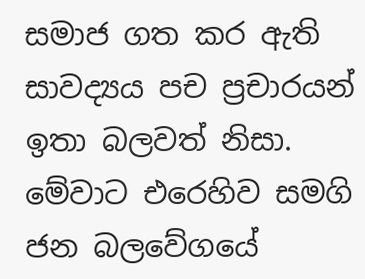සමාජ ගත කර ඇති සාවද්‍යය පච ප්‍රචාරයන් ඉතා බලවත් නිසා. මේවාට එරෙහිව සමගි ජන බලවේගයේ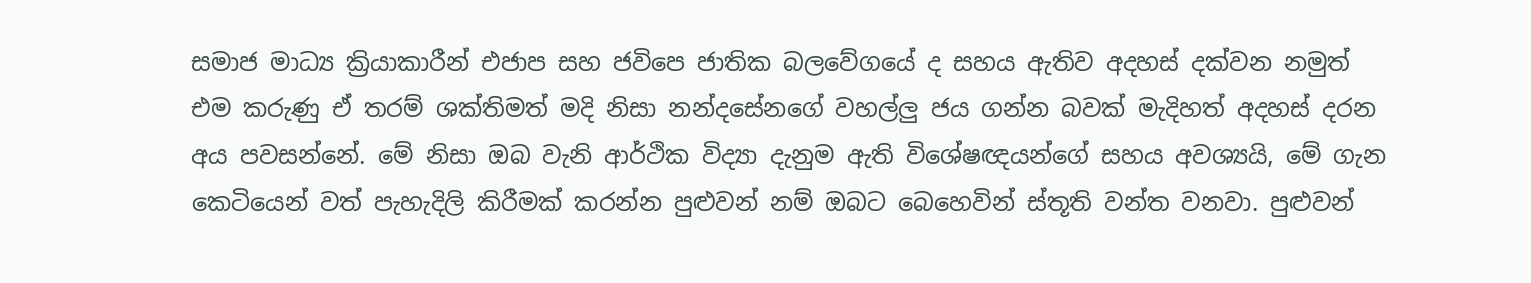සමාජ මාධ්‍ය ක්‍රියාකාරීන් එජාප සහ ජවිපෙ ජාතික බලවේගයේ ද සහය ඇතිව අදහස් දක්වන නමුත් එම කරුණු ඒ තරම් ශක්තිමත් මදි නිසා නන්දසේනගේ වහල්ලු ජය ගන්න බවක් මැදිහත් අදහස් දරන අය පවසන්නේ. මේ නිසා ඔබ වැනි ආර්ථික විද්‍යා දැනුම ඇති විශේෂඥයන්ගේ සහය අවශ්‍යයි, මේ ගැන කෙටියෙන් වත් පැහැදිලි කිරීමක් කරන්න පුළුවන් නම් ඔබට බෙහෙවින් ස්තූති වන්ත වනවා. පුළුවන්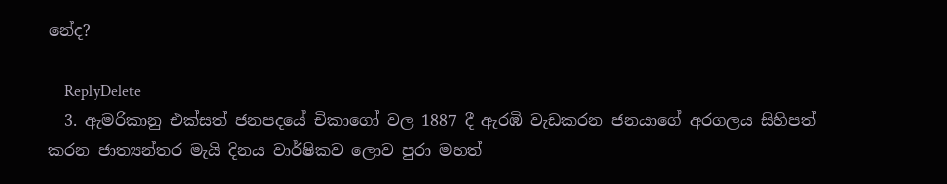නේද?

    ReplyDelete
  3. ඇමරිකානු එක්සත් ජනපදයේ චිකාගෝ වල 1887 දී ඇරඹි වැඩකරන ජනයාගේ අරගලය සිහිපත් කරන ජාත්‍යන්තර මැයි දිනය වාර්ෂිකව ලොව පුරා මහත්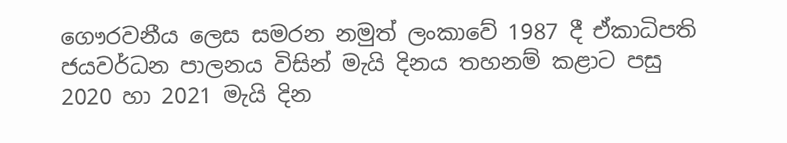ගෞරවනීය ලෙස සමරන නමුත් ලංකාවේ 1987 දී ඒකාධිපති ජයවර්ධන පාලනය විසින් මැයි දිනය තහනම් කළාට පසු 2020 හා 2021 මැයි දින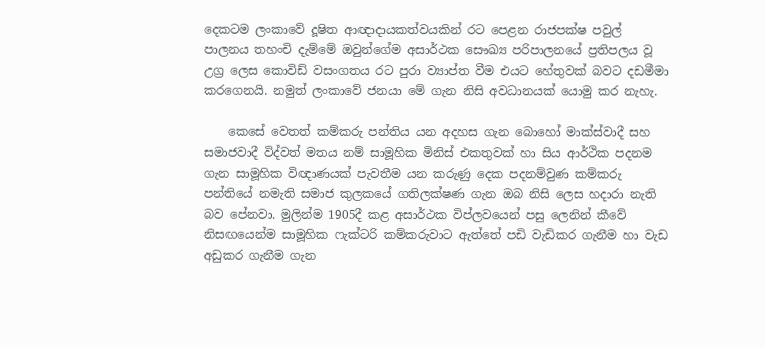දෙකටම ලංකාවේ දූෂිත ආඥාදායකත්වයකින් රට පෙළන රාජපක්ෂ පවුල් පාලනය තහංචි දැම්මේ ඔවුන්ගේම අසාර්ථක සෞඛ්‍ය පරිපාලනයේ ප්‍රතිපලය වූ උග්‍ර ලෙස කොවිඩ් වසංගතය රට පුරා ව්‍යාප්ත වීම එයට හේතුවක් බවට දඩමීමා කරගෙනයි. නමුත් ලංකාවේ ජනයා මේ ගැන නිසි අවධානයක් යොමු කර නැහැ.

    කෙසේ වෙතත් කම්කරු පන්තිය යන අදහස ගැන බොහෝ මාක්ස්වාදී සහ සමාජවාදී විද්වත් මතය නම් සාමූහික මිනිස් එකතුවක් හා සිය ආර්ථික පදනම ගැන සාමූහික විඥාණයක් පැවතීම යන කරුණු දෙක පදනම්වුණ කම්කරු පන්තියේ නමැති සමාජ කුලකයේ ගතිලක්ෂණ ගැන ඔබ නිසි ලෙස හදාරා නැති බව පේනවා. මුලින්ම 1905දී කළ අසාර්ථක විප්ලවයෙන් පසු ලෙනින් කීවේ නිසඟයෙන්ම සාමූහික ෆැක්ටරි කම්කරුවාට ඇත්තේ පඩි වැඩිකර ගැනීම හා වැඩ අඩුකර ගැනීම ගැන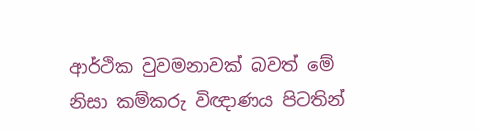ආර්ථික වුවමනාවක් බවත් මේ නිසා කම්කරු විඥාණය පිටතින්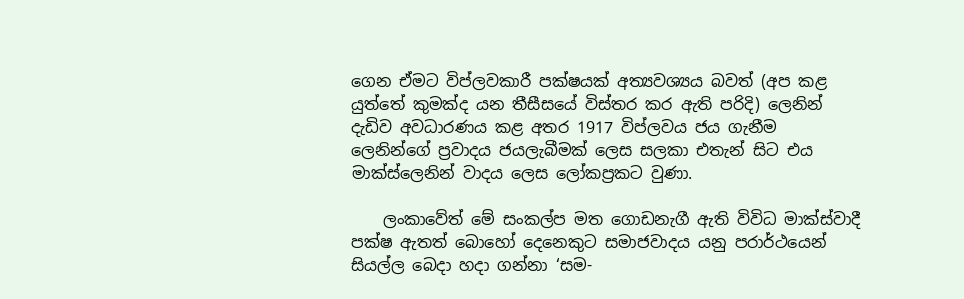ගෙන ඒමට විප්ලවකාරී පක්ෂයක් අත්‍යවශ්‍යය බවත් (අප කළ යුත්තේ කුමක්ද යන තීසීසයේ විස්තර කර ඇති පරිදි) ලෙනින් දැඩිව අවධාරණය කළ අතර 1917 විප්ලවය ජය ගැනීම ලෙනින්ගේ ප්‍රවාදය ජයලැබීමක් ලෙස සලකා එතැන් සිට එය මාක්ස්ලෙනින් වාදය ලෙස ලෝකප්‍රකට වුණා.

    ලංකාවේත් මේ සංකල්ප මත ගොඩනැගී ඇති විවිධ මාක්ස්වාදී පක්ෂ ඇතත් බොහෝ දෙනෙකුට සමාජවාදය යනු පරාර්ථයෙන් සියල්ල බෙදා හදා ගන්නා ‘සම-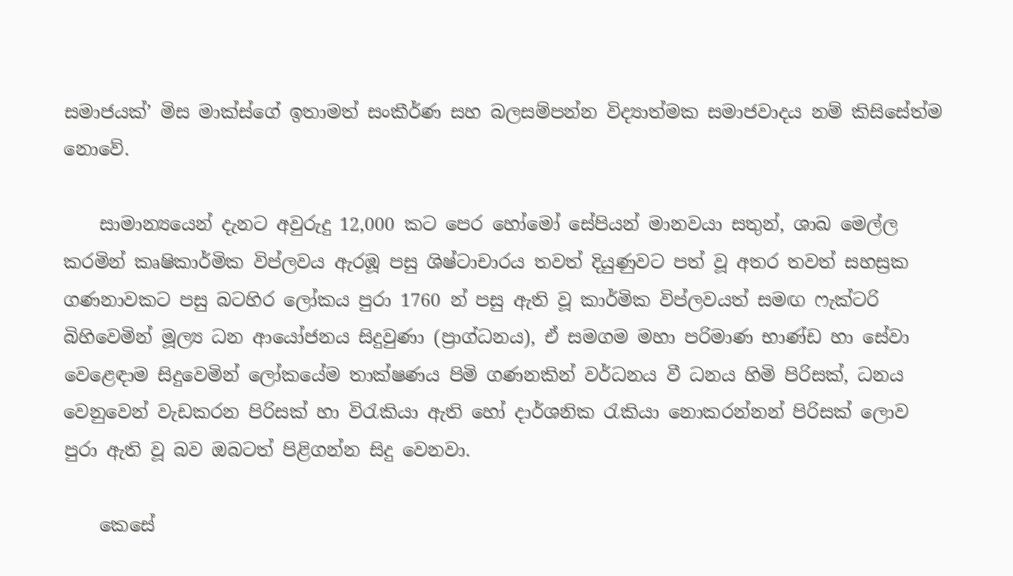සමාජයක්’ මිස මාක්ස්ගේ ඉතාමත් සංකීර්ණ සහ බලසම්පන්න විද්‍යාත්මක සමාජවාදය නම් කිසිසේත්ම නොවේ.

    සාමාන්‍යයෙන් දැනට අවුරුදු 12,000 කට පෙර හෝමෝ සේපියන් මානවයා සතුන්, ශාඛ මෙල්ල කරමින් කෘෂිකාර්මික විප්ලවය ඇරඹූ පසු ශිෂ්ටාචාරය තවත් දියුණුවට පත් වූ අතර තවත් සහස්‍රක ගණනාවකට පසු බටහිර ලෝකය පුරා 1760 න් පසු ඇති වූ කාර්මික විප්ලවයත් සමඟ ෆැක්ටරි බිහිවෙමින් මූල්‍ය ධන ආයෝජනය සිදුවුණා (ප්‍රාග්ධනය), ඒ සමගම මහා පරිමාණ භාණ්ඩ හා සේවා වෙළෙඳාම සිදුවෙමින් ලෝකයේම තාක්ෂණය පිමි ගණනකින් වර්ධනය වී ධනය හිමි පිරිසක්, ධනය වෙනුවෙන් වැඩකරන පිරිසක් හා විරැකියා ඇති හෝ දාර්ශනික රැකියා නොකරන්නන් පිරිසක් ලොව පුරා ඇති වූ බව ඔබටත් පිළිගන්න සිදු වෙනවා.

    කෙසේ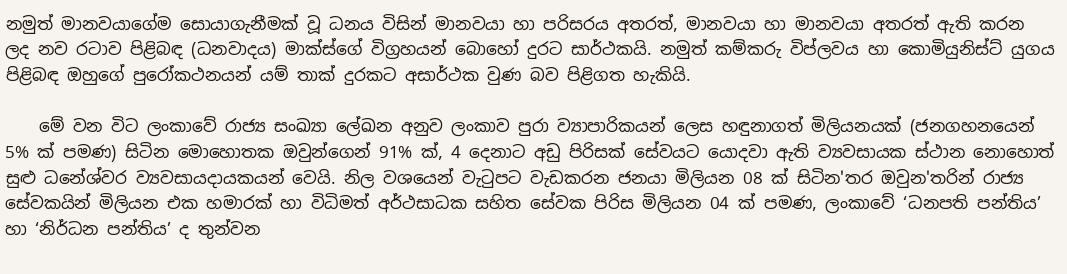නමුත් මානවයාගේම සොයාගැනීමක් වූ ධනය විසින් මානවයා හා පරිසරය අතරත්, මානවයා හා මානවයා අතරත් ඇති කරන ලද නව රටාව පිළිබඳ (ධනවාදය) මාක්ස්ගේ විග්‍රහයන් බොහෝ දුරට සාර්ථකයි. නමුත් කම්කරු විප්ලවය හා කොමියුනිස්ට් යුගය පිළිබඳ ඔහුගේ පුරෝකථනයන් යම් තාක් දුරකට අසාර්ථක වුණ බව පිළිගත හැකියි.

    මේ වන විට ලංකාවේ රාජ්‍ය සංඛ්‍යා ලේඛන අනුව ලංකාව පුරා ව්‍යාපාරිකයන් ලෙස හඳුනාගත් මිලියනයක් (ජනගහනයෙන් 5% ක් පමණ) සිටින මොහොතක ඔවුන්ගෙන් 91% ක්, 4 දෙනාට අඩු පිරිසක් සේවයට යොදවා ඇති ව්‍යවසායක ස්ථාන නොහොත් සුළු ධනේශ්වර ව්‍යවසායදායකයන් වෙයි. නිල වශයෙන් වැටුපට වැඩකරන ජනයා මිලියන 08 ක් සිටින'තර ඔවුන'තරින් රාජ්‍ය සේවකයින් මිලියන එක හමාරක් හා විධිමත් අර්ථසාධක සහිත සේවක පිරිස මිලියන 04 ක් පමණ, ලංකාවේ ‘ධනපති පන්තිය’ හා ‘නිර්ධන පන්තිය’ ද තුන්වන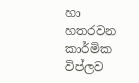හා හතරවන කාර්මික විප්ලව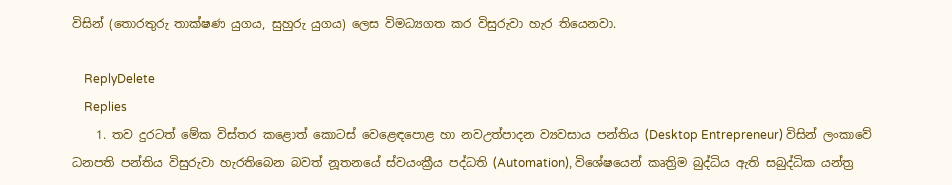විසින් (තොරතුරු තාක්ෂණ යුගය, සුහුරු යුගය) ලෙස විමධ්‍යගත කර විසුරුවා හැර තියෙනවා.

    ReplyDelete
    Replies
    1. තව දුරටත් මේක විස්තර කළොත් කොටස් වෙළෙඳපොළ හා නවඋත්පාදන ව්‍යවසාය පන්තිය (Desktop Entrepreneur) විසින් ලංකාවේ ධනපති පන්තිය විසුරුවා හැරතිබෙන බවත් නූතනයේ ස්වයංක්‍රීය පද්ධති (Automation), විශේෂයෙන් කෘත්‍රිම බුද්ධිය ඇති සබුද්ධික යන්ත්‍ර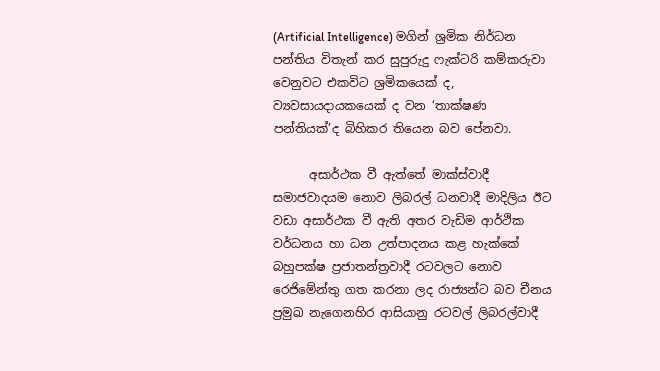(Artificial Intelligence) මගින් ශ්‍රමික නිර්ධන පන්තිය විතැන් කර සුපුරුදු ෆැක්ටරි කම්කරුවා වෙනුවට එකවිට ශ්‍රමිකයෙක් ද, ව්‍යවසායදායකයෙක් ද වන ‘තාක්ෂණ පන්තියක්’ද බිහිකර තියෙන බව පේනවා.

      අසාර්ථක වී ඇත්තේ මාක්ස්වාදී සමාජවාදයම නොව ලිබරල් ධනවාදී මාදිලිය ඊට වඩා අසාර්ථක වී ඇති අතර වැඩිම ආර්ථික වර්ධනය හා ධන උත්පාදනය කළ හැක්කේ බහුපක්ෂ ප්‍රජාතන්ත්‍රවාදී රටවලට නොව රෙජිමේන්තු ගත කරනා ලද රාජ්‍යන්ට බව චීනය ප්‍රමුඛ නැගෙනහිර ආසියානු රටවල් ලිබරල්වාදී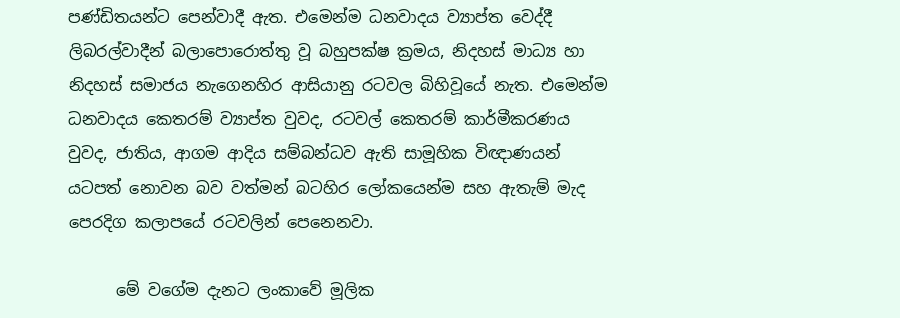පණ්ඩිතයන්ට පෙන්වාදී ඇත. එමෙන්ම ධනවාදය ව්‍යාප්ත වෙද්දී ලිබරල්වාදීන් බලාපොරොත්තු වූ බහුපක්ෂ ක්‍රමය, නිදහස් මාධ්‍ය හා නිදහස් සමාජය නැගෙනහිර ආසියානු රටවල බිහිවූයේ නැත. එමෙන්ම ධනවාදය කෙතරම් ව්‍යාප්ත වුවද, රටවල් කෙතරම් කාර්මීකරණය වුවද, ජාතිය, ආගම ආදිය සම්බන්ධව ඇති සාමූහික විඥාණයන් යටපත් නොවන බව වත්මන් බටහිර ලෝකයෙන්ම සහ ඇතැම් මැද පෙරදිග කලාපයේ රටවලින් පෙනෙනවා.

      මේ වගේම දැනට ලංකාවේ මූලික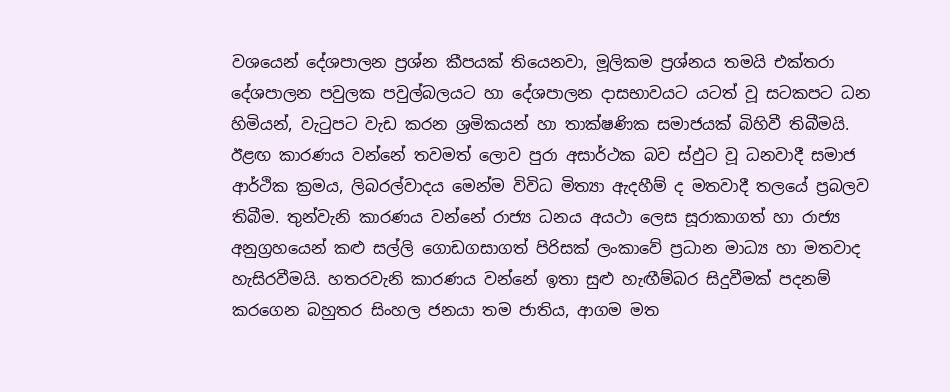වශයෙන් දේශපාලන ප්‍රශ්න කීපයක් තියෙනවා, මූලිකම ප්‍රශ්නය තමයි එක්තරා දේශපාලන පවුලක පවුල්බලයට හා දේශපාලන දාසභාවයට යටත් වූ සටකපට ධන හිමියන්, වැටුපට වැඩ කරන ශ්‍රමිකයන් හා තාක්ෂණික සමාජයක් බිහිවී තිබීමයි. ඊළඟ කාරණය වන්නේ තවමත් ලොව පුරා අසාර්ථක බව ස්ඵුට වූ ධනවාදී සමාජ ආර්ථික ක්‍රමය, ලිබරල්වාදය මෙන්ම විවිධ මිත්‍යා ඇදහීම් ද මතවාදී තලයේ ප්‍රබලව තිබීම. තුන්වැනි කාරණය වන්නේ රාජ්‍ය ධනය අයථා ලෙස සූරාකාගත් හා රාජ්‍ය අනුග්‍රහයෙන් කළු සල්ලි ගොඩගසාගත් පිරිසක් ලංකාවේ ප්‍රධාන මාධ්‍ය හා මතවාද හැසිරවීමයි. හතරවැනි කාරණය වන්නේ ඉතා සුළු හැඟීම්බර සිදුවීමක් පදනම් කරගෙන බහුතර සිංහල ජනයා තම ජාතිය, ආගම මත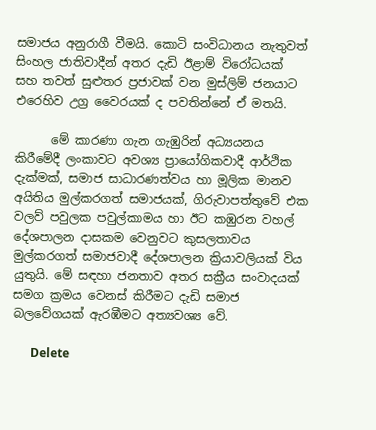සමාජය අනුරාගී වීමයි. කොටි සංවිධානය නැතුවත් සිංහල ජාතිවාදීන් අතර දැඩි ඊළාම් විරෝධයක් සහ තවත් සුළුතර ප්‍රජාවක් වන මුස්ලිම් ජනයාට එරෙහිව උග්‍ර වෛරයක් ද පවතින්නේ ඒ මතයි.

      මේ කාරණා ගැන ගැඹුරින් අධ්‍යයනය කිරීමේදී ලංකාවට අවශ්‍ය ප්‍රායෝගිකවාදී ආර්ථික දැක්මක්, සමාජ සාධාරණත්වය හා මූලික මානව අයිතිය මුල්කරගත් සමාජයක්, ගිරුවාපත්තුවේ එක වලව් පවුලක පවුල්කාමය හා ඊට කඹුරන වහල් දේශපාලන දාසකම වෙනුවට කුසලතාවය මුල්කරගත් සමාජවාදී දේශපාලන ක්‍රියාවලියක් විය යුතුයි. මේ සඳහා ජනතාව අතර සක්‍රීය සංවාදයක් සමග ක්‍රමය වෙනස් කිරීමට දැඩි සමාජ බලවේගයක් ඇරඹීමට අත්‍යවශ්‍ය වේ.

      Delete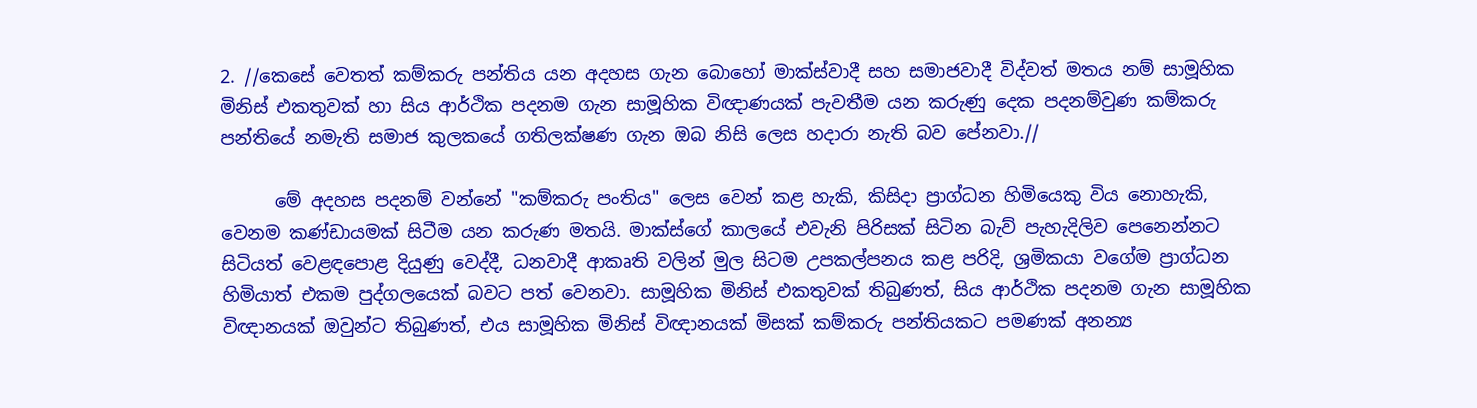2. //කෙසේ වෙතත් කම්කරු පන්තිය යන අදහස ගැන බොහෝ මාක්ස්වාදී සහ සමාජවාදී විද්වත් මතය නම් සාමූහික මිනිස් එකතුවක් හා සිය ආර්ථික පදනම ගැන සාමූහික විඥාණයක් පැවතීම යන කරුණු දෙක පදනම්වුණ කම්කරු පන්තියේ නමැති සමාජ කුලකයේ ගතිලක්ෂණ ගැන ඔබ නිසි ලෙස හදාරා නැති බව පේනවා.//

      මේ අදහස පදනම් වන්නේ "කම්කරු පංතිය" ලෙස වෙන් කළ හැකි, කිසිදා ප්‍රාග්ධන හිමියෙකු විය නොහැකි, වෙනම කණ්ඩායමක් සිටීම යන කරුණ මතයි. මාක්ස්ගේ කාලයේ එවැනි පිරිසක් සිටින බැව් පැහැදිලිව පෙනෙන්නට සිටියත් වෙළඳපොළ දියුණු වෙද්දී, ධනවාදී ආකෘති වලින් මුල සිටම උපකල්පනය කළ පරිදි, ශ්‍රමිකයා වගේම ප්‍රාග්ධන හිමියාත් එකම පුද්ගලයෙක් බවට පත් වෙනවා. සාමූහික මිනිස් එකතුවක් තිබුණත්, සිය ආර්ථික පදනම ගැන සාමූහික විඥානයක් ඔවුන්ට තිබුණත්, එය සාමූහික මිනිස් විඥානයක් මිසක් කම්කරු පන්තියකට පමණක් අනන්‍ය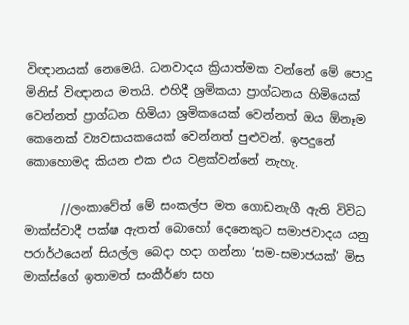විඥානයක් නෙමෙයි. ධනවාදය ක්‍රියාත්මක වන්නේ මේ පොදු මිනිස් විඥානය මතයි. එහිදී ශ්‍රමිකයා ප්‍රාග්ධනය හිමියෙක් වෙන්නත් ප්‍රාග්ධන හිමියා ශ්‍රමිකයෙක් වෙන්නත් ඔය ඕනෑම කෙනෙක් ව්‍යවසායකයෙක් වෙන්නත් පුළුවන්. ඉපදුනේ කොහොමද කියන එක එය වළක්වන්නේ නැහැ.

      //ලංකාවේත් මේ සංකල්ප මත ගොඩනැගී ඇති විවිධ මාක්ස්වාදී පක්ෂ ඇතත් බොහෝ දෙනෙකුට සමාජවාදය යනු පරාර්ථයෙන් සියල්ල බෙදා හදා ගන්නා ‘සම-සමාජයක්’ මිස මාක්ස්ගේ ඉතාමත් සංකීර්ණ සහ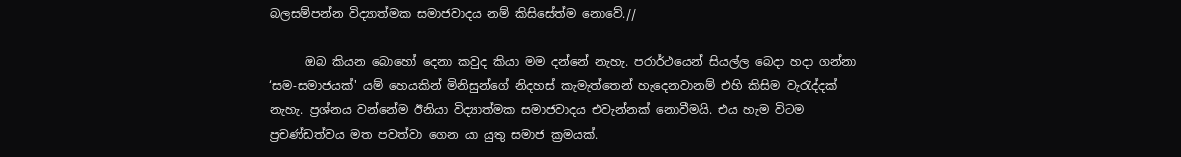බලසම්පන්න විද්‍යාත්මක සමාජවාදය නම් කිසිසේත්ම නොවේ.//

      ඔබ කියන බොහෝ දෙනා කවුද කියා මම දන්නේ නැහැ. පරාර්ථයෙන් සියල්ල බෙදා හදා ගන්නා ‘සම-සමාජයක්' යම් හෙයකින් මිනිසුන්ගේ නිදහස් කැමැත්තෙන් හැදෙනවානම් එහි කිසිම වැරැද්දක් නැහැ. ප්‍රශ්නය වන්නේම ඊනියා විද්‍යාත්මක සමාජවාදය එවැන්නක් නොවීමයි. එය හැම විටම ප්‍රචණ්ඩත්වය මත පවත්වා ගෙන යා යුතු සමාජ ක්‍රමයක්.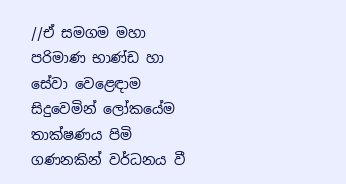//ඒ සමගම මහා පරිමාණ භාණ්ඩ හා සේවා වෙළෙඳාම සිදුවෙමින් ලෝකයේම තාක්ෂණය පිමි ගණනකින් වර්ධනය වී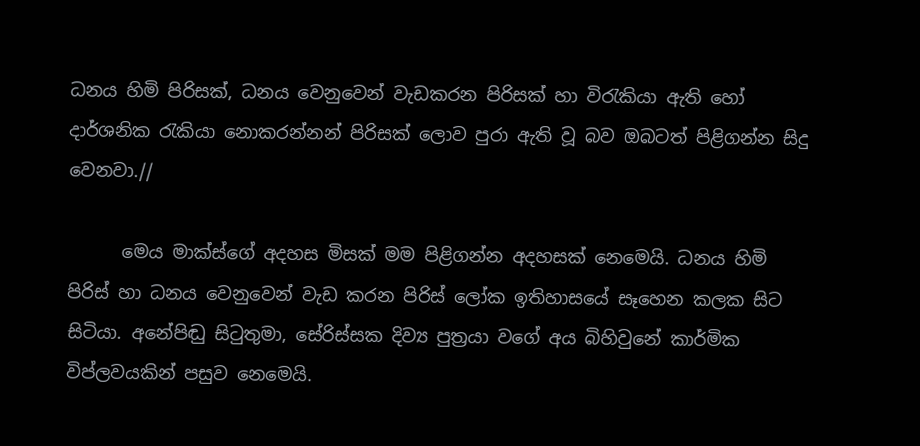ධනය හිමි පිරිසක්, ධනය වෙනුවෙන් වැඩකරන පිරිසක් හා විරැකියා ඇති හෝ දාර්ශනික රැකියා නොකරන්නන් පිරිසක් ලොව පුරා ඇති වූ බව ඔබටත් පිළිගන්න සිදු වෙනවා.//

      මෙය මාක්ස්ගේ අදහස මිසක් මම පිළිගන්න අදහසක් නෙමෙයි. ධනය හිමි පිරිස් හා ධනය වෙනුවෙන් වැඩ කරන පිරිස් ලෝක ඉතිහාසයේ සෑහෙන කලක සිට සිටියා. අනේපිඬු සිටුතුමා, සේරිස්සක දිව්‍ය පුත්‍රයා වගේ අය බිහිවුනේ කාර්මික විප්ලවයකින් පසුව නෙමෙයි.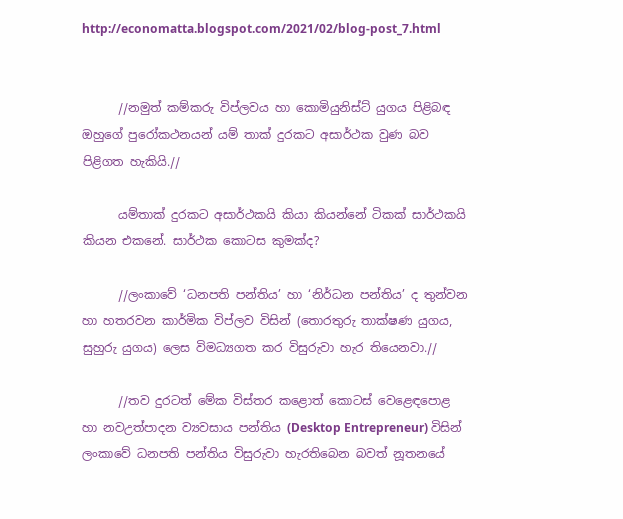http://economatta.blogspot.com/2021/02/blog-post_7.html


      //නමුත් කම්කරු විප්ලවය හා කොමියුනිස්ට් යුගය පිළිබඳ ඔහුගේ පුරෝකථනයන් යම් තාක් දුරකට අසාර්ථක වුණ බව පිළිගත හැකියි.//

      යම්තාක් දුරකට අසාර්ථකයි කියා කියන්නේ ටිකක් සාර්ථකයි කියන එකනේ. සාර්ථක කොටස කුමක්ද?

      //ලංකාවේ ‘ධනපති පන්තිය’ හා ‘නිර්ධන පන්තිය’ ද තුන්වන හා හතරවන කාර්මික විප්ලව විසින් (තොරතුරු තාක්ෂණ යුගය, සුහුරු යුගය) ලෙස විමධ්‍යගත කර විසුරුවා හැර තියෙනවා.//

      //තව දුරටත් මේක විස්තර කළොත් කොටස් වෙළෙඳපොළ හා නවඋත්පාදන ව්‍යවසාය පන්තිය (Desktop Entrepreneur) විසින් ලංකාවේ ධනපති පන්තිය විසුරුවා හැරතිබෙන බවත් නූතනයේ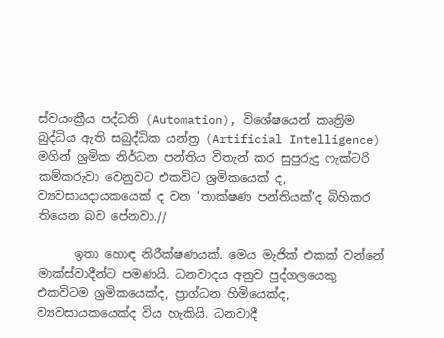ස්වයංක්‍රීය පද්ධති (Automation), විශේෂයෙන් කෘත්‍රිම බුද්ධිය ඇති සබුද්ධික යන්ත්‍ර (Artificial Intelligence) මගින් ශ්‍රමික නිර්ධන පන්තිය විතැන් කර සුපුරුදු ෆැක්ටරි කම්කරුවා වෙනුවට එකවිට ශ්‍රමිකයෙක් ද, ව්‍යවසායදායකයෙක් ද වන ‘තාක්ෂණ පන්තියක්’ද බිහිකර තියෙන බව පේනවා.//

      ඉතා හොඳ නිරීක්ෂණයක්. මෙය මැජික් එකක් වන්නේ මාක්ස්වාදීන්ට පමණයි. ධනවාදය අනුව පුද්ගලයෙකු එකවිටම ශ්‍රමිකයෙක්ද, ප්‍රාග්ධන හිමියෙක්ද, ව්‍යවසායකයෙක්ද විය හැකියි. ධනවාදී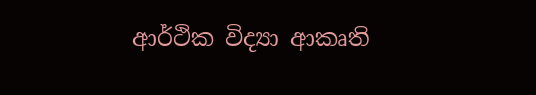ආර්ථික විද්‍යා ආකෘති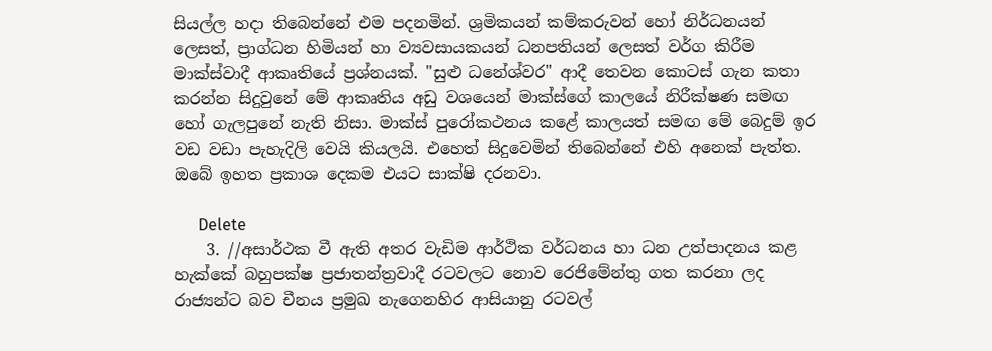සියල්ල හදා තිබෙන්නේ එම පදනමින්. ශ්‍රමිකයන් කම්කරුවන් හෝ නිර්ධනයන් ලෙසත්, ප්‍රාග්ධන හිමියන් හා ව්‍යවසායකයන් ධනපතියන් ලෙසත් වර්ග කිරීම මාක්ස්වාදී ආකෘතියේ ප්‍රශ්නයක්. "සුළු ධනේශ්වර" ආදී තෙවන කොටස් ගැන කතා කරන්න සිදුවුනේ මේ ආකෘතිය අඩු වශයෙන් මාක්ස්ගේ කාලයේ නිරීක්ෂණ සමඟ හෝ ගැලපුනේ නැති නිසා. මාක්ස් පුරෝකථනය කළේ කාලයත් සමඟ මේ බෙදුම් ඉර වඩ වඩා පැහැදිලි වෙයි කියලයි. එහෙත් සිදුවෙමින් තිබෙන්නේ එහි අනෙක් පැත්ත. ඔබේ ඉහත ප්‍රකාශ දෙකම එයට සාක්ෂි දරනවා.

      Delete
    3. //අසාර්ථක වී ඇති අතර වැඩිම ආර්ථික වර්ධනය හා ධන උත්පාදනය කළ හැක්කේ බහුපක්ෂ ප්‍රජාතන්ත්‍රවාදී රටවලට නොව රෙජිමේන්තු ගත කරනා ලද රාජ්‍යන්ට බව චීනය ප්‍රමුඛ නැගෙනහිර ආසියානු රටවල්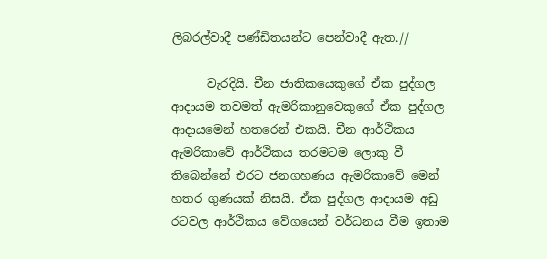ලිබරල්වාදී පණ්ඩිතයන්ට පෙන්වාදී ඇත.//

      වැරදියි. චීන ජාතිකයෙකුගේ ඒක පුද්ගල ආදායම තවමත් ඇමරිකානුවෙකුගේ ඒක පුද්ගල ආදායමෙන් හතරෙන් එකයි. චීන ආර්ථිකය ඇමරිකාවේ ආර්ථිකය තරමටම ලොකු වී තිබෙන්නේ එරට ජනගහණය ඇමරිකාවේ මෙන් හතර ගුණයක් නිසයි. ඒක පුද්ගල ආදායම අඩු රටවල ආර්ථිකය වේගයෙන් වර්ධනය වීම ඉතාම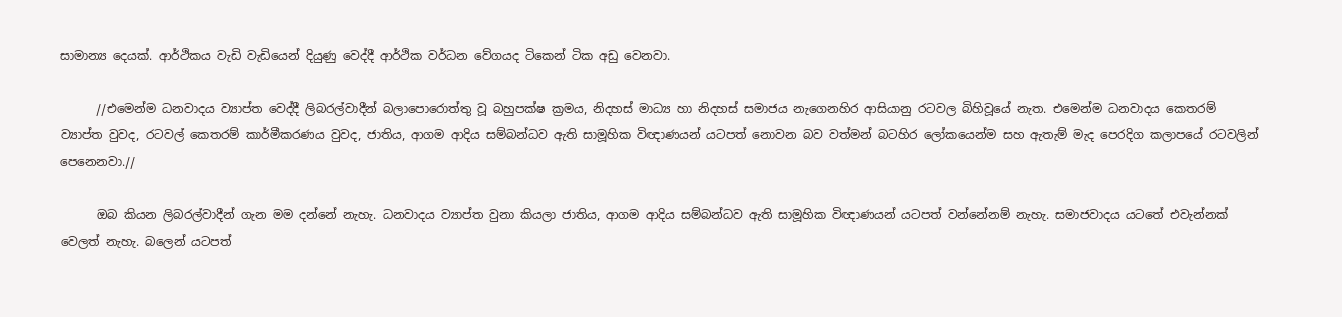සාමාන්‍ය දෙයක්. ආර්ථිකය වැඩි වැඩියෙන් දියුණු වෙද්දී ආර්ථික වර්ධන වේගයද ටිකෙන් ටික අඩු වෙනවා.

      //එමෙන්ම ධනවාදය ව්‍යාප්ත වෙද්දී ලිබරල්වාදීන් බලාපොරොත්තු වූ බහුපක්ෂ ක්‍රමය, නිදහස් මාධ්‍ය හා නිදහස් සමාජය නැගෙනහිර ආසියානු රටවල බිහිවූයේ නැත. එමෙන්ම ධනවාදය කෙතරම් ව්‍යාප්ත වුවද, රටවල් කෙතරම් කාර්මීකරණය වුවද, ජාතිය, ආගම ආදිය සම්බන්ධව ඇති සාමූහික විඥාණයන් යටපත් නොවන බව වත්මන් බටහිර ලෝකයෙන්ම සහ ඇතැම් මැද පෙරදිග කලාපයේ රටවලින් පෙනෙනවා.//

      ඔබ කියන ලිබරල්වාදීන් ගැන මම දන්නේ නැහැ. ධනවාදය ව්‍යාප්ත වුනා කියලා ජාතිය, ආගම ආදිය සම්බන්ධව ඇති සාමූහික විඥාණයන් යටපත් වන්නේනම් නැහැ. සමාජවාදය යටතේ එවැන්නක් වෙලත් නැහැ. බලෙන් යටපත්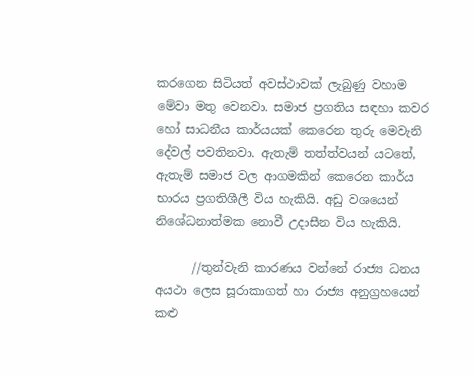කරගෙන සිටියත් අවස්ථාවක් ලැබුණු වහාම මේවා මතු වෙනවා. සමාජ ප්‍රගතිය සඳහා කවර හෝ සාධනීය කාර්යයක් කෙරෙන තුරු මෙවැනි දේවල් පවතිනවා. ඇතැම් තත්ත්වයන් යටතේ, ඇතැම් සමාජ වල ආගමකින් කෙරෙන කාර්ය භාරය ප්‍රගතිශීලී විය හැකියි. අඩු වශයෙන් නිශේධනාත්මක නොවී උදාසීන විය හැකියි.

      //තුන්වැනි කාරණය වන්නේ රාජ්‍ය ධනය අයථා ලෙස සූරාකාගත් හා රාජ්‍ය අනුග්‍රහයෙන් කළු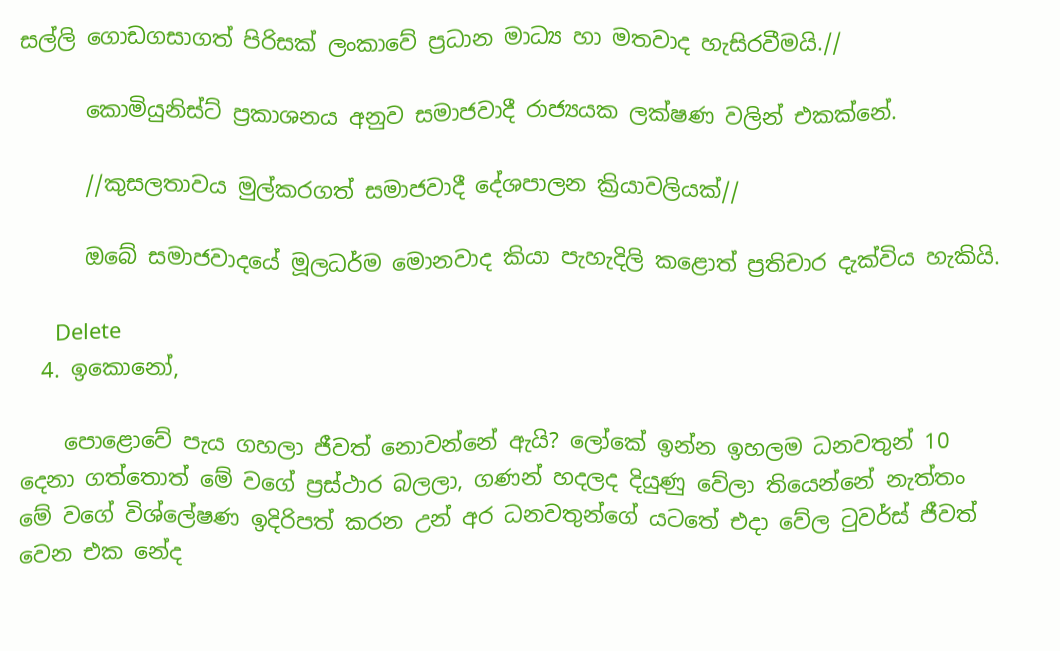සල්ලි ගොඩගසාගත් පිරිසක් ලංකාවේ ප්‍රධාන මාධ්‍ය හා මතවාද හැසිරවීමයි.//

      කොමියුනිස්ට් ප්‍රකාශනය අනුව සමාජවාදී රාජ්‍යයක ලක්ෂණ වලින් එකක්නේ.

      //කුසලතාවය මුල්කරගත් සමාජවාදී දේශපාලන ක්‍රියාවලියක්//

      ඔබේ සමාජවාදයේ මූලධර්ම මොනවාද කියා පැහැදිලි කළොත් ප්‍රතිචාර දැක්විය හැකියි.

      Delete
  4. ඉකොනෝ,

    පොළොවේ පැය ගහලා ජීවත් නොවන්නේ ඇයි? ලෝකේ ඉන්න ඉහලම ධනවතුන් 10 දෙනා ගත්තොත් මේ වගේ ප්‍රස්ථාර බලලා, ගණන් හදලද දියුණු වේලා තියෙන්නේ නැත්තං මේ වගේ විශ්ලේෂණ ඉදිරිපත් කරන උන් අර ධනවතුන්ගේ යටතේ එදා වේල ටුවර්ස් ජීවත් වෙන එක නේද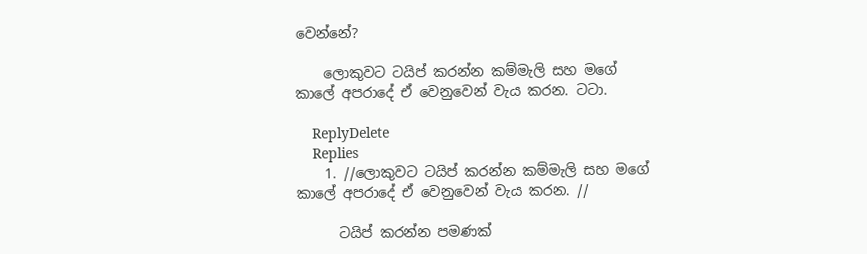වෙන්නේ?

    ලොකුවට ටයිප් කරන්න කම්මැලි සහ මගේ කාලේ අපරාදේ ඒ වෙනුවෙන් වැය කරන. ටටා.

    ReplyDelete
    Replies
    1. //ලොකුවට ටයිප් කරන්න කම්මැලි සහ මගේ කාලේ අපරාදේ ඒ වෙනුවෙන් වැය කරන. //

      ටයිප් කරන්න පමණක්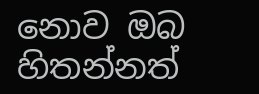නොව ඔබ හිතන්නත්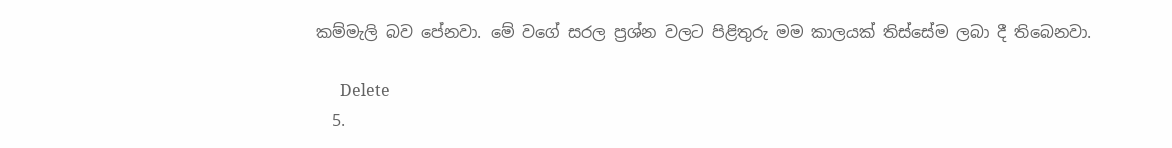කම්මැලි බව පේනවා. මේ වගේ සරල ප්‍රශ්න වලට පිළිතුරු මම කාලයක් තිස්සේම ලබා දී තිබෙනවා.

      Delete
  5.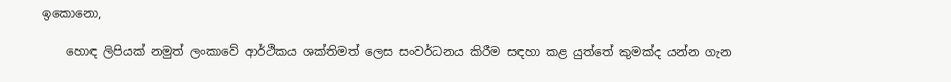ඉකොනො,

    හොඳ ලිපියක් නමුත් ලංකාවේ ආර්ථිකය ශක්තිමත් ලෙස සංවර්ධනය කිරීම සඳහා කළ යුත්තේ කුමක්ද යන්න ගැන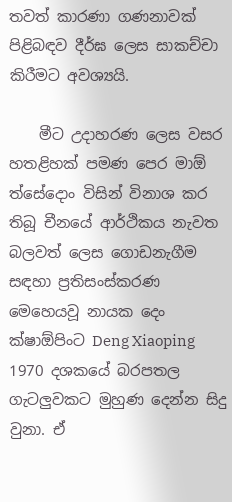තවත් කාරණා ගණනාවක් පිළිබඳව දීර්ඝ ලෙස සාකච්චා කිරීමට අවශ්‍යයි.

    මීට උදාහරණ ලෙස වසර හතළිහක් පමණ පෙර මාඕ ත්සේදොං විසින් විනාශ කර තිබූ චීනයේ ආර්ථිකය නැවත බලවත් ලෙස ගොඩනැගීම සඳහා ප්‍රතිසංස්කරණ මෙහෙයවූ නායක දෙං ක්ෂාඕපිංට Deng Xiaoping 1970 දශකයේ බරපතල ගැටලුවකට මුහුණ දෙන්න සිදු වුනා. ඒ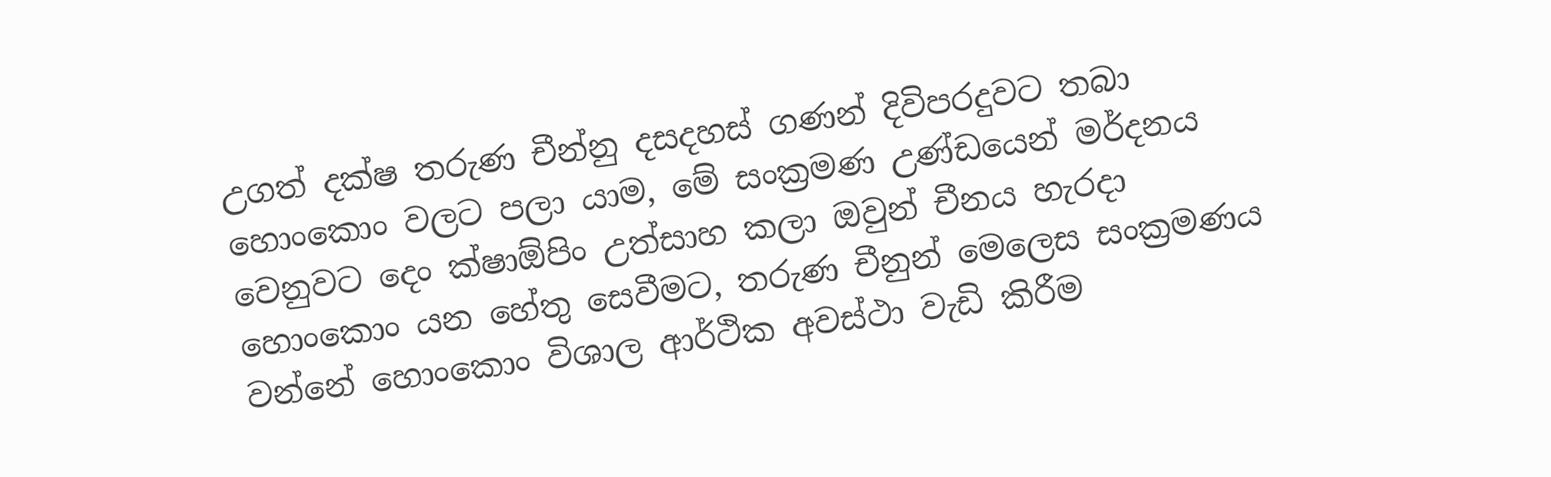උගත් දක්ෂ තරුණ චීන්නු දසදහස් ගණන් දිවිපරදුවට තබා හොංකොං වලට පලා යාම, මේ සංක්‍රමණ උණ්ඩයෙන් මර්දනය වෙනුවට දෙං ක්ෂාඕපිං උත්සාහ කලා ඔවුන් චීනය හැරදා හොංකොං යන හේතු සෙවීමට, තරුණ චීනුන් මෙලෙස සංක්‍රමණය වන්නේ හොංකොං විශාල ආර්ථික අවස්ථා වැඩි කිරීම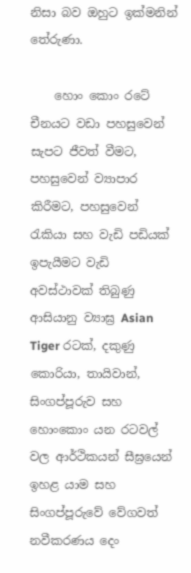නිසා බව ඔහුට ඉක්මනින් තේරුණා.

    හොං කොං රටේ චීනයට වඩා පහසුවෙන් සැපට ජීවත් වීමට, පහසුවෙන් ව්‍යාපාර කිරීමට, පහසුවෙන් රැකියා සහ වැඩි පඩියක් ඉපැයීමට වැඩි අවස්ථාවක් තිබුණු ආසියානු ව්‍යාඝ්‍ර Asian Tiger රටක්, දකුණු කොරියා, තායිවාන්, සිංගප්පූරුව සහ හොංකොං යන රටවල් වල ආර්ථිකයන් සීඝ්‍රයෙන් ඉහළ යාම සහ සිංගප්පූරුවේ වේගවත් නවීකරණය දෙං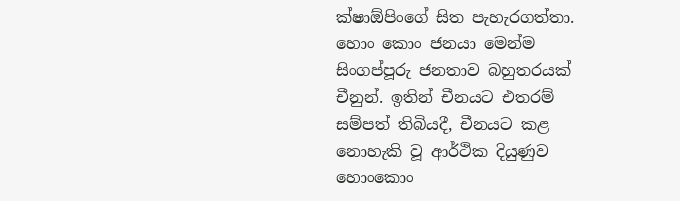ක්ෂාඕපිංගේ සිත පැහැරගත්තා. හොං කොං ජනයා මෙන්ම සිංගප්පූරු ජනතාව බහුතරයක් චීනුන්. ඉතින් චීනයට එතරම් සම්පත් තිබියදී, චීනයට කළ නොහැකි වූ ආර්ථික දියුණුව හොංකොං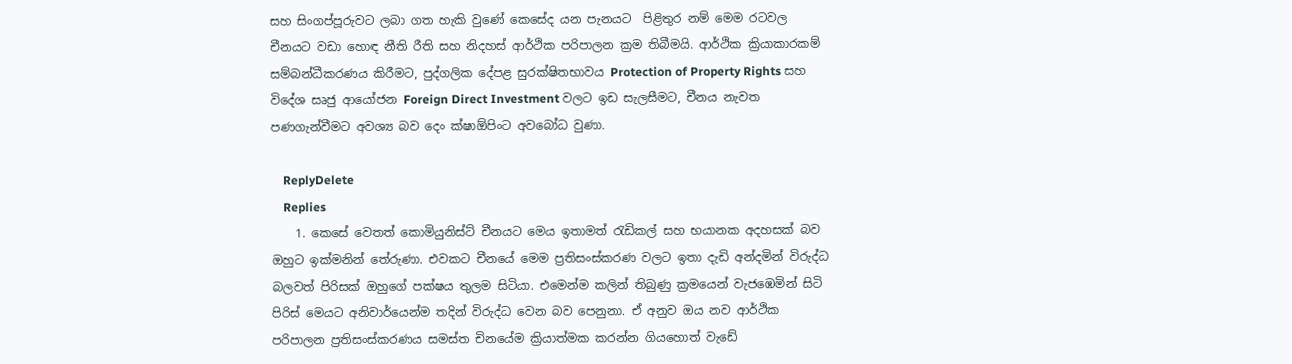සහ සිංගප්පූරුවට ලබා ගත හැකි වුණේ කෙසේද යන පැනයට ‍ පිළිතුර නම් මෙම රටවල චීනයට වඩා හොඳ නීති රීති සහ නිදහස් ආර්ථික පරිපාලන ක්‍රම තිබීමයි. ආර්ථික ක්‍රියාකාරකම් සම්බන්ධීකරණය කිරීමට, පුද්ගලික දේපළ සුරක්ෂිතභාවය Protection of Property Rights සහ විදේශ සෘජු ආයෝජන Foreign Direct Investment වලට ඉඩ සැලසීමට, චීනය නැවත පණගැන්වීමට අවශ්‍ය බව දෙං ක්ෂාඕපිංට අවබෝධ වුණා.

    ReplyDelete
    Replies
    1. කෙසේ වෙතත් කොමියුනිස්ට් චීනයට මෙය ඉතාමත් රැඩිකල් සහ භයානක අදහසක් බව ඔහුට ඉක්මනින් තේරුණා. එවකට චීනයේ මෙම ප්‍රතිසංස්කරණ වලට ඉතා දැඩි අන්දමින් විරුද්ධ බලවත් පිරිසක් ඔහුගේ පක්ෂය තුලම සිටියා. එමෙන්ම කලින් තිබුණු ක්‍රමයෙන් වැජඹෙමින් සිටි පිරිස් මෙයට අනිවාර්යෙන්ම තදින් විරුද්ධ වෙන බව පෙනුනා. ඒ අනුව ඔය නව ආර්ථික පරිපාලන ප්‍රතිසංස්කරණය සමස්ත චිනයේම ක්‍රියාත්මක කරන්න ගියහොත් වැඩේ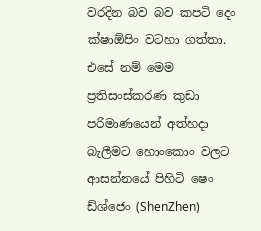වරදින බව බව කපටි දෙං ක්ෂාඕපිං වටහා ගත්තා. එසේ නම් මෙම ප්‍රතිසංස්කරණ කුඩා පරිමාණයෙන් අත්හදා බැලීමට හොංකොං වලට ආසන්නයේ පිහිටි ෂෙං ඩ්ශ්ජෙං (ShenZhen)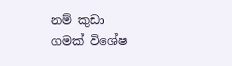නම් කුඩා ගමක් විශේෂ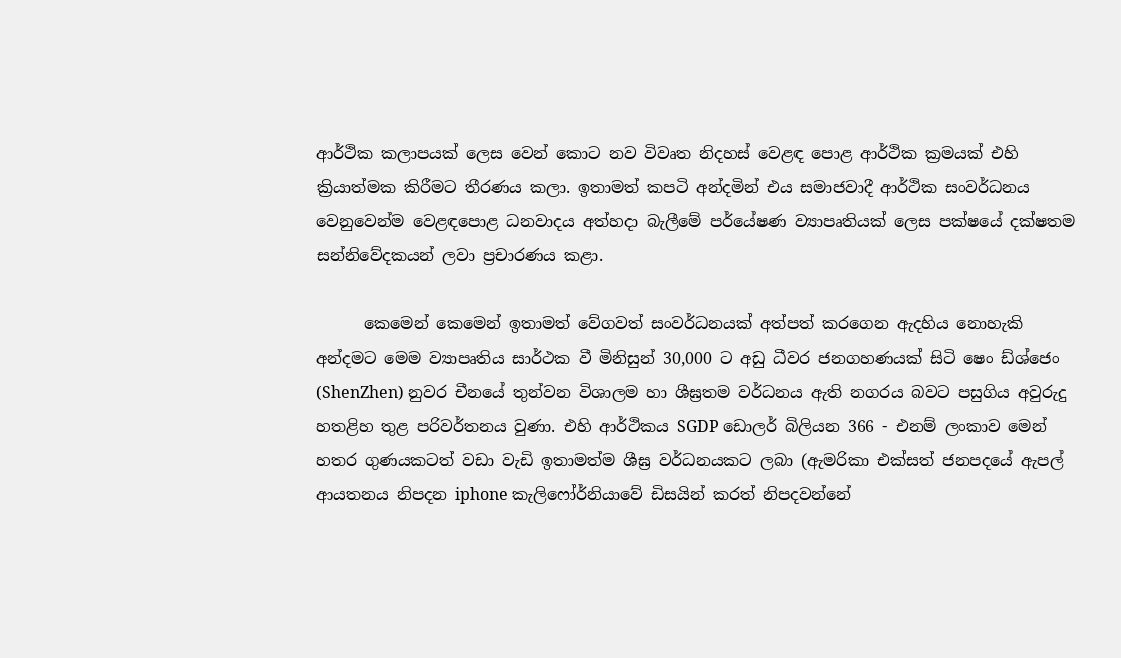ආර්ථික කලාපයක් ලෙස වෙන් කොට නව විවෘත නිදහස් වෙළඳ පොළ ආර්ථික ක්‍රමයක් එහි ක්‍රියාත්මක කිරීමට තීරණය කලා. ඉතාමත් කපටි අන්දමින් එය සමාජවාදී ආර්ථික සංවර්ධනය වෙනුවෙන්ම වෙළඳපොළ ධනවාදය අත්හදා බැලීමේ පර්යේෂණ ව්‍යාපෘතියක් ලෙස පක්ෂයේ දක්ෂතම සන්නිවේදකයන් ලවා ප්‍රචාරණය කළා.

      කෙමෙන් කෙමෙන් ඉතාමත් වේගවත් සංවර්ධනයක් අත්පත් කරගෙන ඇදහිය නොහැකි අන්දමට මෙම ව්‍යාපෘතිය සාර්ථක වී මිනිසුන් 30,000 ට අඩු ධීවර ජනගහණයක් සිටි ෂෙං ඩ්ශ්ජෙං (ShenZhen) නුවර චීනයේ තුන්වන විශාලම හා ශීඝ්‍රතම වර්ධනය ඇති නගරය බවට පසුගිය අවුරුදු හතළිහ තුළ පරිවර්තනය වුණා. එහි ආර්ථිකය SGDP ඩොලර් බිලියන 366 - එනම් ලංකාව මෙන් හතර ගුණයකටත් වඩා වැඩි ඉතාමත්ම ශීඝ්‍ර වර්ධනයකට ලබා (ඇමරිකා එක්සත් ජනපදයේ ඇපල් ආයතනය නිපදන iphone කැලිෆෝර්නියාවේ ඩිසයින් කරත් නිපදවන්නේ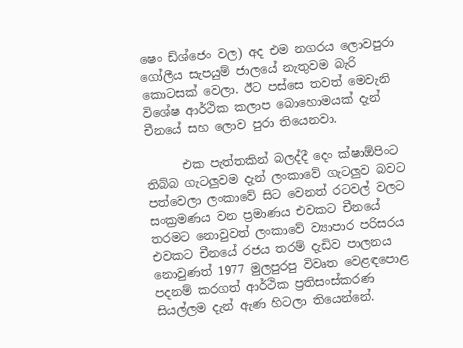ෂෙං ඩ්ශ්ජෙං වල) අද එම නගරය ලොවපුරා ගෝලීය සැපයුම් ජාලයේ නැතුවම බැරි කොටසක් වෙලා. ඊට පස්සෙ තවත් මෙවැනි විශේෂ ආර්ථික කලාප බොහොමයක් දැන් චීනයේ සහ ලොව පුරා තියෙනවා.

      එක පැත්තකින් බලද්දී දෙං ක්ෂාඕපිංට තිබ්බ ගැටලුවම දැන් ලංකාවේ ගැටලුව බවට පත්වෙලා ලංකාවේ සිට වෙනත් රටවල් වලට සංක්‍රමණය වන ප්‍රමාණය එවකට චීනයේ තරමට නොවුවත් ලංකාවේ ව්‍යාපාර පරිසරය එවකට චීනයේ රජය තරම් දැඩිව පාලනය නොවුණත් 1977 මුලපුරපු විවෘත වෙළඳපොළ පදනම් කරගත් ආර්ථික ප්‍රතිසංස්කරණ සියල්ලම දැන් ඇණ හිටලා තියෙන්නේ.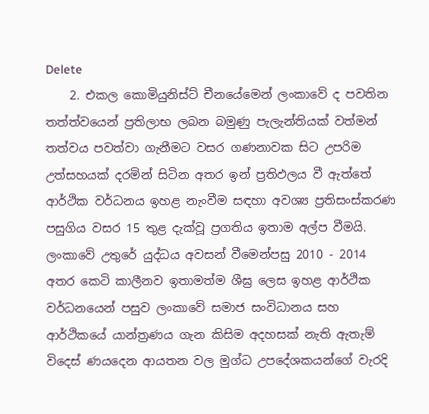Delete
    2. එකල කොමියුනිස්ට් චීනයේමෙන් ලංකාවේ ද පවතින තත්ත්වයෙන් ප්‍රතිලාභ ලබන බමුණු පැලැන්තියක් වත්මන් තත්වය පවත්වා ගැනීමට වසර ගණනාවක සිට උපරිම උත්සහයක් දරමින් සිටින අතර ඉන් ප්‍රතිඵලය වී ඇත්තේ ආර්ථික වර්ධනය ඉහළ නැංවීම සඳහා අවශ්‍ය ප්‍රතිසංස්කරණ පසුගිය වසර 15 තුළ දැක්වූ ප්‍රගතිය ඉතාම අල්ප වීමයි. ලංකාවේ උතුරේ යුද්ධය අවසන් වීමෙන්පසු 2010 - 2014 අතර කෙටි කාලීනව ඉතාමත්ම ශීඝ්‍ර ලෙස ඉහළ ආර්ථික වර්ධනයෙන් පසුව ලංකාවේ සමාජ සංවිධානය සහ ආර්ථිකයේ යාන්ත්‍රණය ගැන කිසිම අදහසක් නැති ඇතැම් විදෙස් ණයදෙන ආයතන වල මුග්ධ උපදේශකයන්ගේ වැරදි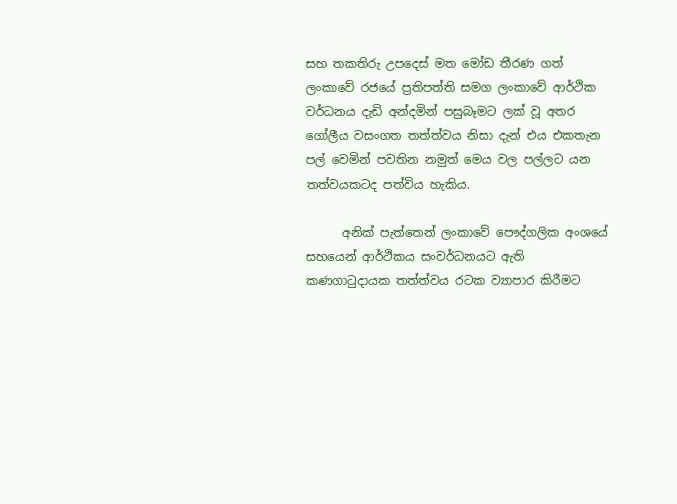සහ තකතිරු උපදෙස් මත මෝඩ තීරණ ගත් ලංකාවේ රජයේ ප්‍රතිපත්ති සමග ලංකාවේ ආර්ථික වර්ධනය දැඩි අන්දමින් පසුබෑමට ලක් වූ අතර ගෝලීය වසංගත තත්ත්වය නිසා දැන් එය එකතැන පල් වෙමින් පවතින නමුත් මෙය වල පල්ලට යන තත්වයකටද පත්විය හැකිය.

      අනික් පැත්තෙන් ලංකාවේ පෞද්ගලික අංශයේ සහයෙන් ආර්ථිකය සංවර්ධනයට ඇති කණගාටුදායක තත්ත්වය රටක ව්‍යාපාර කිරීමට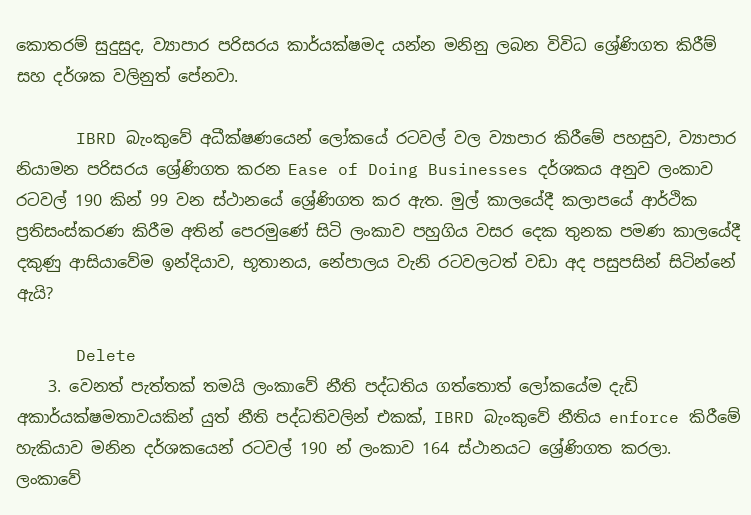කොතරම් සුදුසුද, ව්‍යාපාර පරිසරය කාර්යක්ෂමද යන්න මනිනු ලබන විවිධ ශ්‍රේණිගත කිරීම් සහ දර්ශක වලිනුත් පේනවා.

      IBRD බැංකුවේ අධීක්ෂණයෙන් ලෝකයේ රටවල් වල ව්‍යාපාර කිරීමේ පහසුව, ව්‍යාපාර නියාමන පරිසරය ශ්‍රේණිගත කරන Ease of Doing Businesses දර්ශකය අනුව ලංකාව රටවල් 190 කින් 99 වන ස්ථානයේ ශ්‍රේණිගත කර ඇත. මුල් කාලයේදී කලාපයේ ආර්ථික ප්‍රතිසංස්කරණ කිරීම අතින් පෙරමුණේ සිටි ලංකාව පහුගිය වසර දෙක තුනක පමණ කාලයේදී දකුණු ආසියාවේම ඉන්දියාව, භූතානය, නේපාලය වැනි රටවලටත් වඩා අද පසුපසින් සිටින්නේ ඇයි?

      Delete
    3. වෙනත් පැත්තක් තමයි ලංකාවේ නීති පද්ධතිය ගත්තොත් ලෝකයේම දැඩි අකාර්යක්ෂමතාවයකින් යුත් නීති පද්ධතිවලින් එකක්, IBRD බැංකුවේ නීතිය enforce කිරීමේ හැකියාව මනින දර්ශකයෙන් රටවල් 190 න් ලංකාව 164 ස්ථානයට ශ්‍රේණිගත කරලා. ලංකාවේ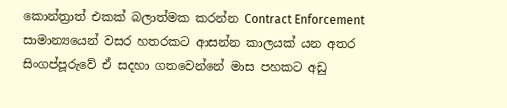කොන්ත්‍රාත් එකක් බලාත්මක කරන්න Contract Enforcement සාමාන්‍යයෙන් වසර හතරකට ආසන්න කාලයක් යන අතර සිංගප්පූරුවේ ඒ සදහා ගතවෙන්නේ මාස පහකට අඩු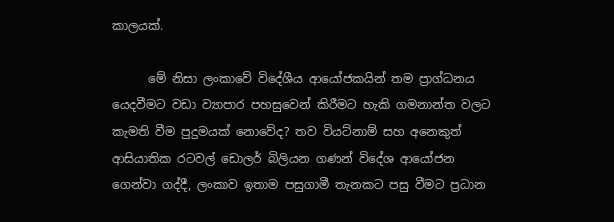කාලයක්.

      මේ නිසා ලංකාවේ විදේශීය ආයෝජකයින් තම ප්‍රාග්ධනය යෙදවීමට වඩා ව්‍යාපාර පහසුවෙන් කිරීමට හැකි ගමනාන්ත වලට කැමති වීම පුදුමයක් නොවේද? තව වියට්නාම් සහ අනෙකුත් ආසියාතික රටවල් ඩොලර් බිලියන ගණන් විදේශ ආයෝජන ගෙන්වා ගද්දී, ලංකාව ඉතාම පසුගාමී තැනකට පසු වීමට ප්‍රධාන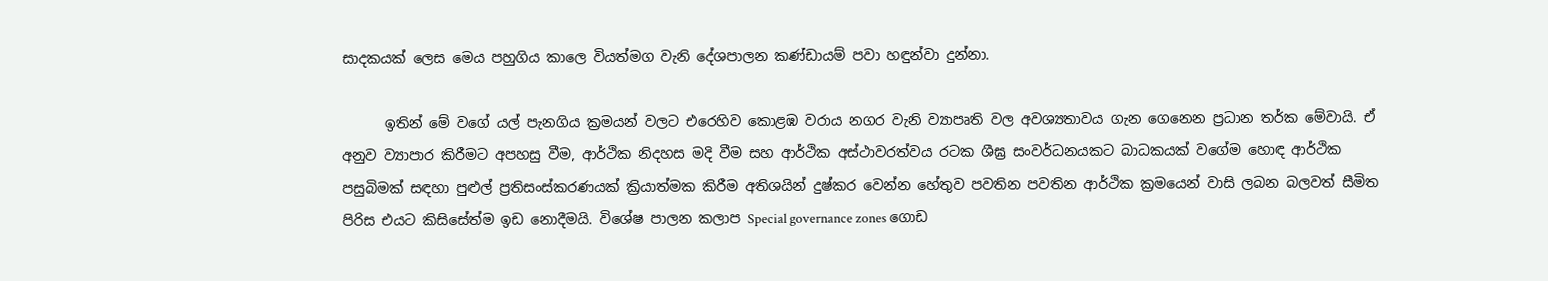සාදකයක් ලෙස මෙය පහුගිය කාලෙ වියත්මග වැනි දේශපාලන කණ්ඩායම් පවා හඳුන්වා දුන්නා.

      ඉතින් මේ වගේ යල් පැනගිය ක්‍රමයන් වලට එරෙහිව කොළඹ වරාය නගර වැනි ව්‍යාපෘති වල අවශ්‍යතාවය ගැන ගෙනෙන ප්‍රධාන තර්ක මේවායි. ඒ අනුව ව්‍යාපාර කිරීමට අපහසු වීම, ආර්ථික නිදහස මදි වීම සහ ආර්ථික අස්ථාවරත්වය රටක ශීඝ්‍ර සංවර්ධනයකට බාධකයක් වගේම හොඳ ආර්ථික පසුබිමක් සඳහා පුළුල් ප්‍රතිසංස්කරණයක් ක්‍රියාත්මක කිරීම අතිශයින් දුෂ්කර වෙන්න හේතුව පවතින පවතින ආර්ථික ක්‍රමයෙන් වාසි ලබන බලවත් සීමිත පිරිස එයට කිසිසේත්ම ඉඩ නොදීමයි. විශේෂ පාලන කලාප Special governance zones ගොඩ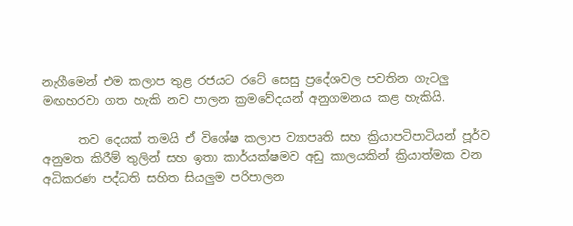නැගීමෙන් එම කලාප තුළ රජයට රටේ සෙසු ප්‍රදේශවල පවතින ගැටලු මඟහරවා ගත හැකි නව පාලන ක්‍රමවේදයන් අනුගමනය කළ හැකියි.

      තව දෙයක් තමයි ඒ විශේෂ කලාප ව්‍යාපෘති සහ ක්‍රියාපටිපාටියන් පූර්ව අනුමත කිරීම් තුලින් සහ ඉතා කාර්යක්ෂමව අඩු කාලයකින් ක්‍රියාත්මක වන අධිකරණ පද්ධති සහිත සියලුම පරිපාලන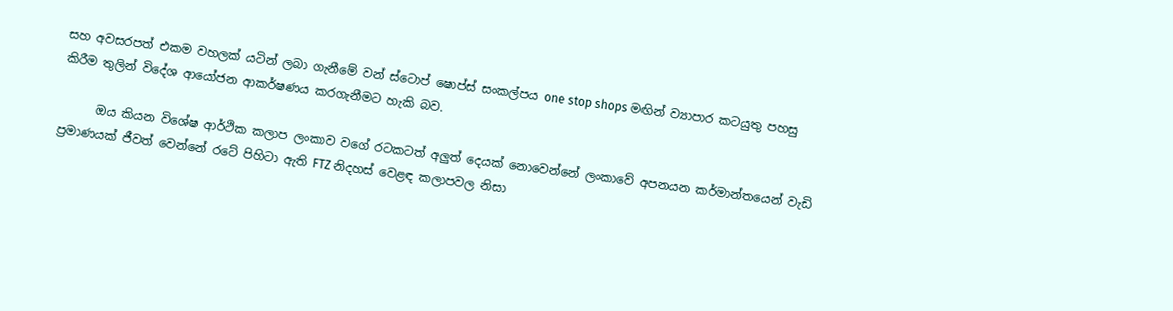සහ අවසරපත් එකම වහලක් යටින් ලබා ගැනීමේ වන් ස්ටොප් ෂොප්ස් සංකල්පය one stop shops මඟින් ව්‍යාපාර කටයුතු පහසු කිරීම තුලින් විදේශ ආයෝජන ආකර්ෂණය කරගැනීමට හැකි බව.

      ඔය කියන විශේෂ ආර්ථික කලාප ලංකාව වගේ රටකටත් අලුත් දෙයක් නොවෙන්නේ ලංකාවේ අපනයන කර්මාන්තයෙන් වැඩි ප්‍රමාණයක් ජීවත් වෙන්නේ රටේ පිහිටා ඇති FTZ නිදහස් වෙළඳ කලාපවල නිසා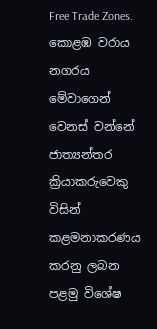Free Trade Zones. කොළඹ වරාය නගරය මේවාගෙන් වෙනස් වන්නේ ජාත්‍යන්තර ක්‍රියාකරුවෙකු විසින් කළමනාකරණය කරනු ලබන පළමු විශේෂ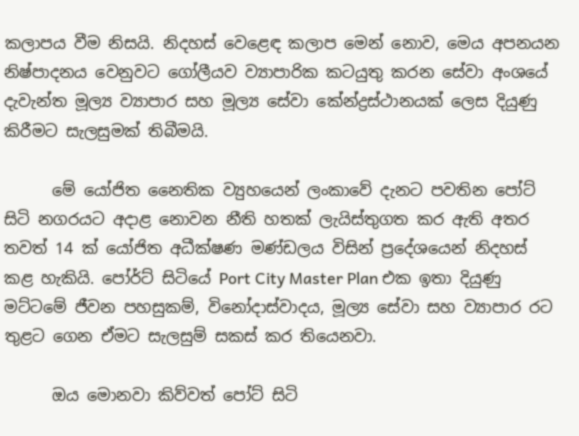කලාපය වීම නිසයි. නිදහස් වෙළෙඳ කලාප මෙන් නොව, මෙය අපනයන නිෂ්පාදනය වෙනුවට ගෝලීයව ව්‍යාපාරික කටයුතු කරන සේවා අංශයේ දැවැන්ත මූල්‍ය ව්‍යාපාර සහ මූල්‍ය සේවා කේන්ද්‍රස්ථානයක් ලෙස දියුණු කිරීමට සැලසුමක් තිබීමයි.

      මේ යෝජිත නෛතික ව්‍යුහයෙන් ලංකාවේ දැනට පවතින පෝට් සිටි නගරයට අදාළ නොවන නීති හතක් ලැයිස්තුගත කර ඇති අතර තවත් 14 ක් යෝජිත අධීක්ෂණ මණ්ඩලය විසින් ප්‍රදේශයෙන් නිදහස් කළ හැකියි. පෝර්ට් සිටියේ Port City Master Plan එක ඉතා දියුණු මට්ටමේ ජීවන පහසුකම්, විනෝදාස්වාදය, මූල්‍ය සේවා සහ ව්‍යාපාර රට තුළට ගෙන ඒමට සැලසුම් සකස් කර තියෙනවා.

      ඔය මොනවා කිව්වත් පෝට් සිටි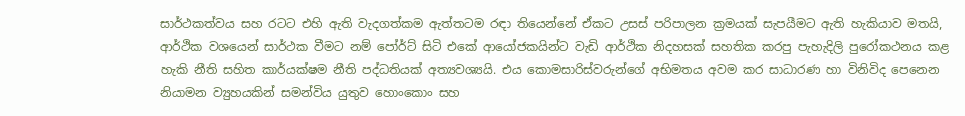සාර්ථකත්වය සහ රටට එහි ඇති වැදගත්කම ඇත්තටම රඳා තියෙන්නේ ඒකට උසස් පරිපාලන ක්‍රමයක් සැපයීමට ඇති හැකියාව මතයි, ආර්ථික වශයෙන් සාර්ථක වීමට නම් පෝර්ට් සිටි එකේ ආයෝජකයින්ට වැඩි ආර්ථික නිදහසක් සහතික කරපු පැහැදිලි පුරෝකථනය කළ හැකි නීති සහිත කාර්යක්ෂම නීති පද්ධතියක් අත්‍යවශ්‍යයි. එය කොමසාරිස්වරුන්ගේ අභිමතය අවම කර සාධාරණ හා විනිවිද පෙනෙන නියාමන ව්‍යුහයකින් සමන්විය යුතුව හොංකොං සහ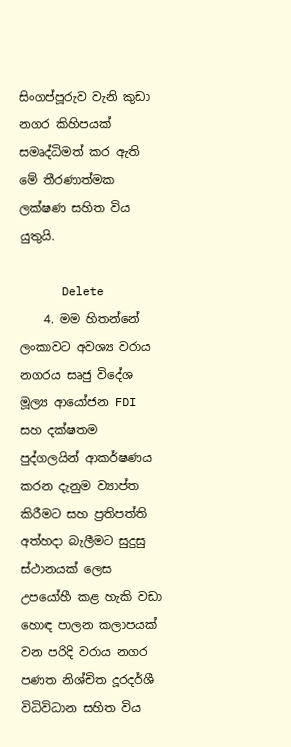සිංගප්පූරුව වැනි කුඩා නගර කිහිපයක් සමෘද්ධිමත් කර ඇති මේ තීරණාත්මක ලක්ෂණ සහිත විය යුතුයි.

      Delete
    4. මම හිතන්නේ ලංකාවට අවශ්‍ය වරාය නගරය සෘජු විදේශ මූල්‍ය ආයෝජන FDI සහ දක්ෂතම පුද්ගලයින් ආකර්ෂණය කරන දැනුම ව්‍යාප්ත කිරීමට සහ ප්‍රතිපත්ති අත්හදා බැලීමට සුදුසු ස්ථානයක් ලෙස උපයෝහී කළ හැකි වඩා හොඳ පාලන කලාපයක් වන පරිදි වරාය නගර පණත නිශ්චිත දූරදර්ශී විධිවිධාන සහිත විය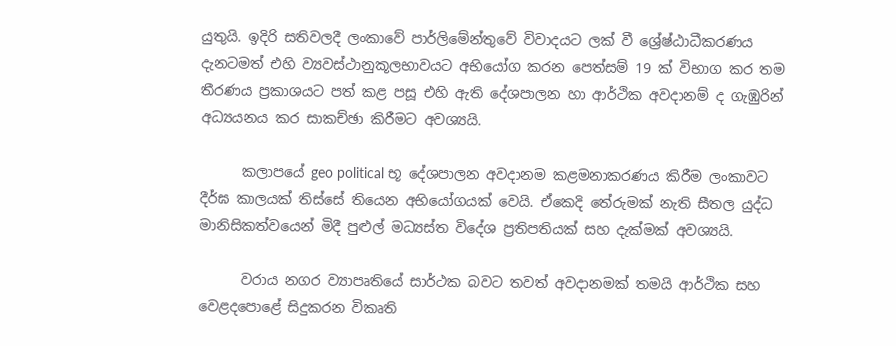යුතුයි. ඉදිරි සතිවලදී ලංකාවේ පාර්ලිමේන්තුවේ විවාදයට ලක් වී ශ්‍රේෂ්ඨාධීකරණය දැනටමත් එහි ව්‍යවස්ථානුකූලභාවයට අභියෝග කරන පෙත්සම් 19 ක් විභාග කර තම තීරණය ප්‍රකාශයට පත් කළ පසූ එහි ඇති දේශපාලන හා ආර්ථික අවදානම් ද ගැඹුරින් අධ්‍යයනය කර සාකච්ඡා කිරීමට අවශ්‍යයි.

      කලාපයේ geo political භූ දේශපාලන අවදානම කළමනාකරණය කිරීම ලංකාවට දීර්ඝ කාලයක් තිස්සේ තියෙන අභියෝගයක් වෙයි. ඒකෙදි තේරුමක් නැති සීතල යුද්ධ මානිසිකත්වයෙන් මිදී පුළුල් මධ්‍යස්ත විදේශ ප්‍රතිපතියක් සහ දැක්මක් අවශ්‍යයි.

      වරාය නගර ව්‍යාපෘතියේ සාර්ථක බවට තවත් අවදානමක් තමයි ආර්ථික සහ වෙළදපොළේ සිදුකරන විකෘති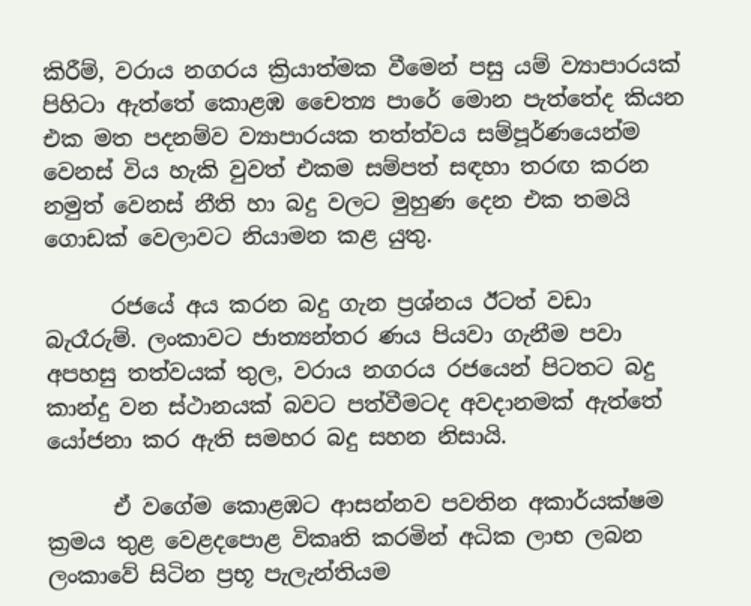කිරීම්, වරාය නගරය ක්‍රියාත්මක වීමෙන් පසු යම් ව්‍යාපාරයක් පිහිටා ඇත්තේ කොළඹ චෛත්‍ය පාරේ මොන පැත්තේද කියන එක මත පදනම්ව ව්‍යාපාරයක තත්ත්වය සම්පූර්ණයෙන්ම වෙනස් විය හැකි වුවත් එකම සම්පත් සඳහා තරඟ කරන නමුත් වෙනස් නීති හා බදු වලට මුහුණ දෙන එක තමයි ගොඩක් වෙලාවට නියාමන කළ යුතු.

      රජයේ අය කරන බදු ගැන ප්‍රශ්නය ඊටත් වඩා බැරෑරුම්. ලංකාවට ජාත්‍යන්තර ණය පියවා ගැනීම පවා අපහසු තත්වයක් තුල, වරාය නගරය රජයෙන් පිටතට බදු කාන්දු වන ස්ථානයක් බවට පත්වීමටද අවදානමක් ඇත්තේ යෝජනා කර ඇති සමහර බදු සහන නිසායි.

      ඒ වගේම කොළඹට ආසන්නව පවතින අකාර්යක්ෂම ක්‍රමය තුළ වෙළදපොළ විකෘති කරමින් අධික ලාභ ලබන ලංකාවේ සිටින ප්‍රභූ පැලැන්තියම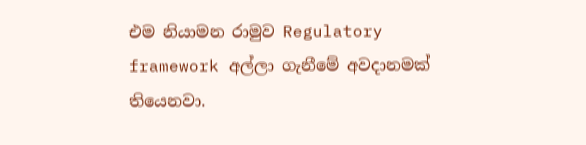එම නියාමන රාමුව Regulatory framework අල්ලා ගැනීමේ අවදානමක් තියෙනවා.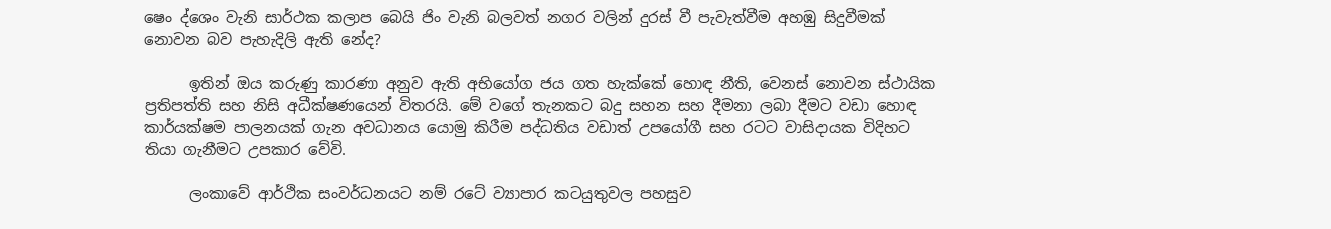ෂෙං ද්ශෙං වැනි සාර්ථක කලාප බෙයි ජිං වැනි බලවත් නගර වලින් දුරස් වී පැවැත්වීම අහඹු සිදුවීමක් නොවන බව පැහැදිලි ඇති නේද?

      ඉතින් ඔය කරුණු කාරණා අනුව ඇති අභියෝග ජය ගත හැක්කේ හොඳ නීති, වෙනස් නොවන ස්ථායික ප්‍රතිපත්ති සහ නිසි අධීක්ෂණයෙන් විතරයි. මේ වගේ තැනකට බදු සහන සහ දීමනා ලබා දීමට වඩා හොඳ කාර්යක්ෂම පාලනයක් ගැන අවධානය යොමු කිරීම පද්ධතිය වඩාත් උපයෝගී සහ රටට වාසිදායක විදිහට තියා ගැනීමට උපකාර වේවි.

      ලංකාවේ ආර්ථික සංවර්ධනයට නම් රටේ ව්‍යාපාර කටයුතුවල පහසුව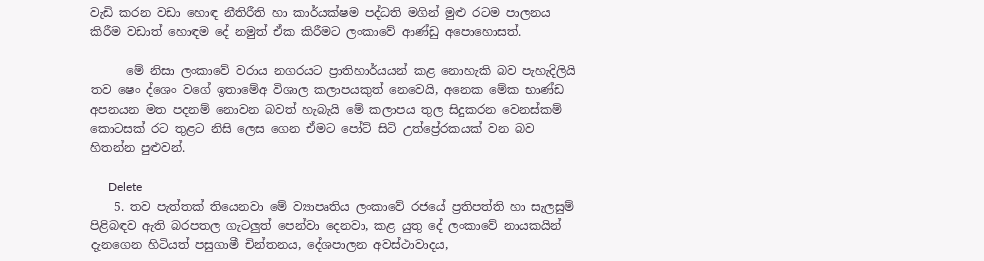වැඩි කරන වඩා හොඳ නීතිරීති හා කාර්යක්ෂම පද්ධති මගින් මුළු රටම පාලනය කිරීම වඩාත් හොඳම දේ නමුත් ඒක කිරීමට ලංකාවේ ආණ්ඩු අපොහොසත්.

      මේ නිසා ලංකාවේ වරාය නගරයට ප්‍රාතිහාර්යයන් කළ නොහැකි බව පැහැදිලියි තව ෂෙං ද්ශෙං වගේ ඉතාමේඅ විශාල කලාපයකුත් නෙවෙයි, අනෙක මේක භාණ්ඩ අපනයන මත පදනම් නොවන බවත් හැබැයි මේ කලාපය තුල සිදුකරන වෙනස්කම් කොටසක් රට තුළට නිසි ලෙස ගෙන ඒමට පෝට් සිටි උත්ප්‍රේරකයක් වන බව හිතන්න පුළුවන්.

      Delete
    5. තව පැත්තක් තියෙනවා මේ ව්‍යාපෘතිය ලංකාවේ රජයේ ප්‍රතිපත්ති හා සැලසුම් පිළිබඳව ඇති බරපතල ගැටලුත් පෙන්වා දෙනවා, කළ යුතු දේ ලංකාවේ නායකයින් දැනගෙන හිටියත් පසුගාමී චින්තනය, දේශපාලන අවස්ථාවාදය,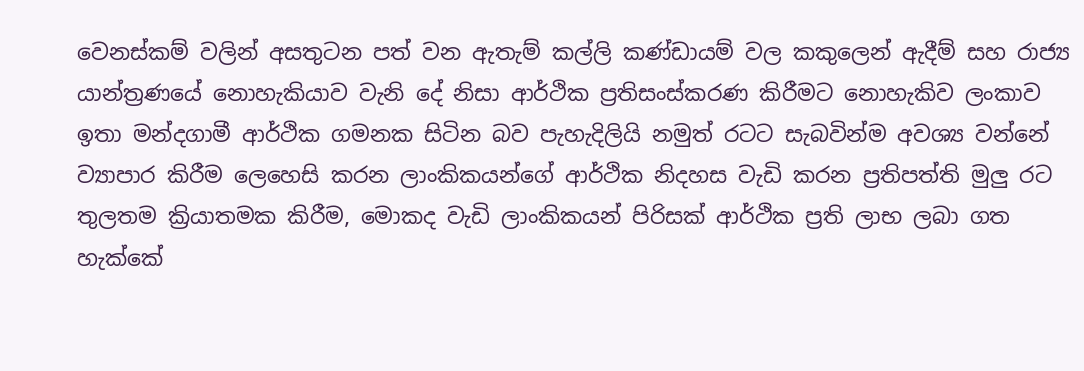වෙනස්කම් වලින් අසතුටන පත් වන ඇතැම් කල්ලි කණ්ඩායම් වල කකුලෙන් ඇදීම් සහ රාජ්‍ය යාන්ත්‍රණයේ නොහැකියාව වැනි දේ නිසා ආර්ථික ප්‍රතිසංස්කරණ කිරීමට නොහැකිව ලංකාව ඉතා මන්දගාමී ආර්ථික ගමනක සිටින බව පැහැදිලියි නමුත් රටට සැබවින්ම අවශ්‍ය වන්නේ ව්‍යාපාර කිරීම ලෙහෙසි කරන ලාංකිකයන්ගේ ආර්ථික නිදහස වැඩි කරන ප්‍රතිපත්ති මුලු රට තුලතම ක්‍රියාතමක කිරීම, මොකද වැඩි ලාංකිකයන් පිරිසක් ආර්ථික ප්‍රති ලාභ ලබා ගත හැක්කේ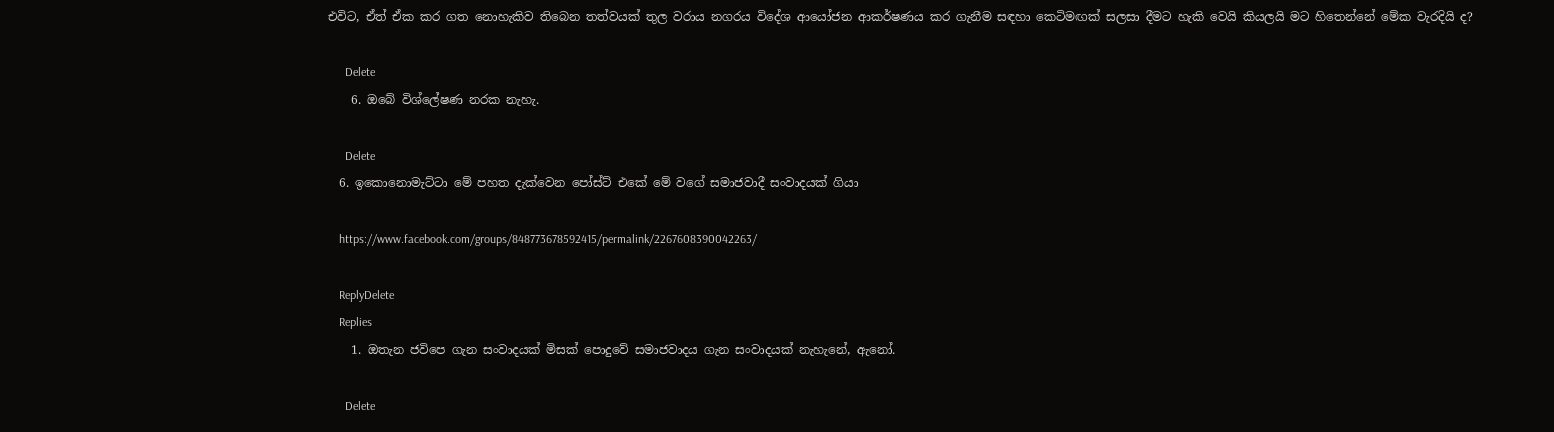එවිට, ඒත් ඒක කර ගත නොහැකිව තිබෙන තත්වයක් තුල වරාය නගරය විදේශ ආයෝජන ආකර්ෂණය කර ගැනීම සඳහා කෙටිමඟක් සලසා දීමට හැකි වෙයි කියලයි මට හිතෙන්නේ මේක වැරදියි ද?

      Delete
    6. ඔබේ විශ්ලේෂණ නරක නැහැ.

      Delete
  6. ඉකොනොමැට්ටා මේ පහත දැක්වෙන පෝස්ට් එකේ මේ වගේ සමාජවාදී සංවාදයක් ගියා

    https://www.facebook.com/groups/848773678592415/permalink/2267608390042263/

    ReplyDelete
    Replies
    1. ඔතැන ජවිපෙ ගැන සංවාදයක් මිසක් පොදුවේ සමාජවාදය ගැන සංවාදයක් නැහැනේ, ඇනෝ.

      Delete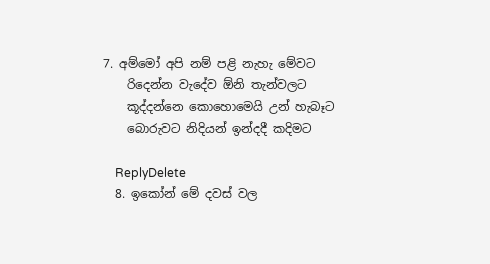7. අම්මෝ අපි නම් පළි නැහැ මේවට
    රිදෙන්න වැදේව ඕනි තැන්වලට
    කූද්දන්නෙ කොහොමෙයි උන් හැබෑට
    බොරුවට නිදියන් ඉන්දදී කදිමට

    ReplyDelete
  8. ඉකෝන් මේ දවස් වල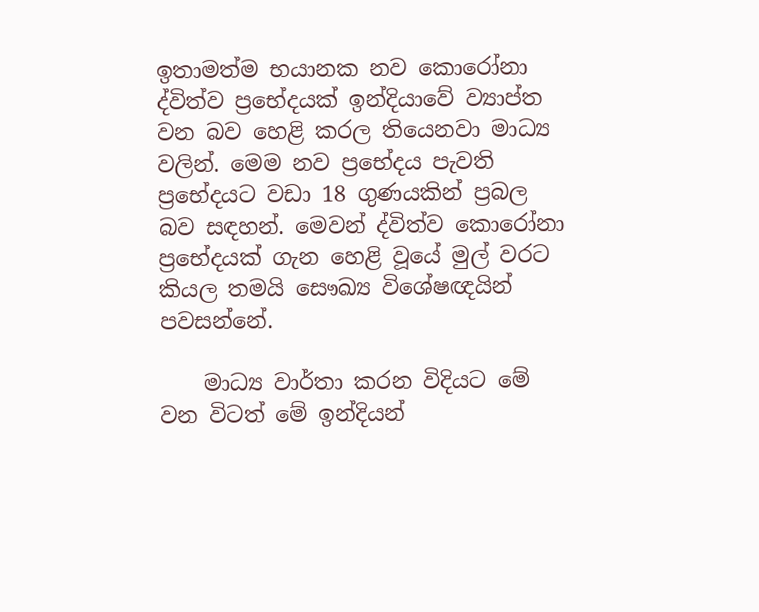ඉතාමත්ම භයානක නව කොරෝනා ද්විත්ව ප්‍රභේදයක් ඉන්දියාවේ ව්‍යාප්ත වන බව හෙළි කරල තියෙනවා මාධ්‍ය වලින්. මෙම නව ප්‍රභේදය පැවති ප්‍රභේදයට වඩා 18 ගුණයකින් ප්‍රබල බව සඳහන්. මෙවන් ද්විත්ව කොරෝනා ප්‍රභේදයක් ගැන හෙළි වූයේ මුල් වරට කියල තමයි සෞඛ්‍ය විශේෂඥයින් පවසන්නේ.

    මාධ්‍ය වාර්තා කරන විදියට මේ වන විටත් මේ ඉන්දියන්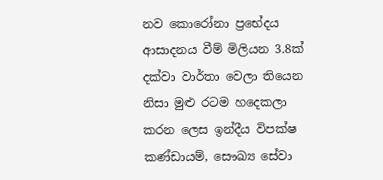නව කොරෝනා ප්‍රභේදය ආසාදනය වීම් මිලියන 3.8ක් දක්වා වාර්තා වෙලා තියෙන නිසා මුළු රටම හදෙකලා කරන ලෙස ඉන්දීය විපක්ෂ කණ්ඩායම්, සෞඛ්‍ය සේවා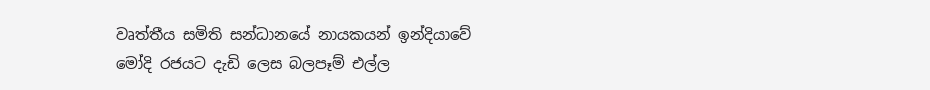වෘත්තීය සමිති සන්ධානයේ නායකයන් ඉන්දියාවේ මෝදි රජයට දැඩි ලෙස බලපෑම් එල්ල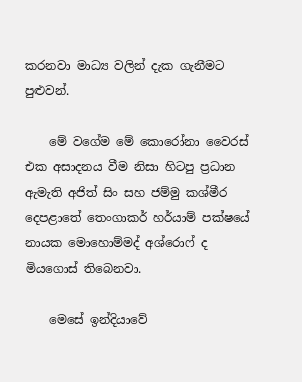කරනවා මාධ්‍ය වලින් දැක ගැනීමට පුළුවන්.

    මේ වගේම මේ කොරෝනා වෛරස් එක අසාදනය වීම නිසා හිටපු ප්‍රධාන ඇමැති අජිත් සිං සහ ජම්මු කශ්මීර දෙපළාතේ තෙංගාකර් හර්යාම් පක්ෂයේ නායක මොහොම්මද් අශ්රොෆ් ද මියගොස් තිබෙනවා.

    මෙසේ ඉන්දියාවේ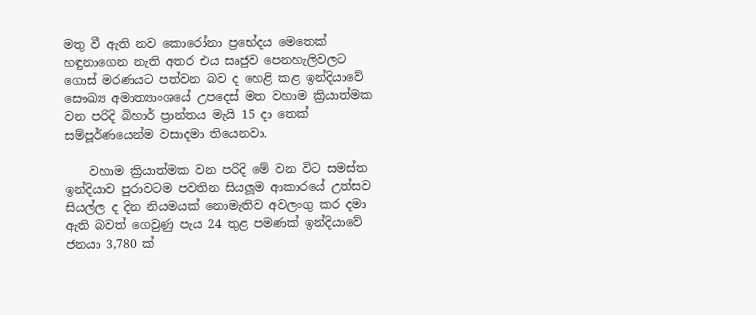මතු වී ඇති නව කොරෝනා ප්‍රභේදය මෙතෙක් හඳුනාගෙන නැති අතර එය සෘජුව පෙනහැලිවලට ගොස් මරණයට පත්වන බව ද හෙළි කළ ඉන්දියාවේ සෞඛ්‍ය අමාත්‍යාංශයේ උපදෙස් මත වහාම ක්‍රියාත්මක වන පරිදි බිහාර් ප්‍රාන්තය මැයි 15 දා තෙක් සම්පූර්ණයෙන්ම වසාදමා තියෙනවා.

    වහාම ක්‍රියාත්මක වන පරිදි මේ වන විට සමස්ත ඉන්දියාව පුරාවටම පවතින සියලූම ආකාරයේ උත්සව සියල්ල ද දින නියමයක් නොමැතිව අවලංගු කර දමා ඇති බවත් ගෙවුණු පැය 24 තුළ පමණක් ඉන්දියාවේ ජනයා 3,780 ක්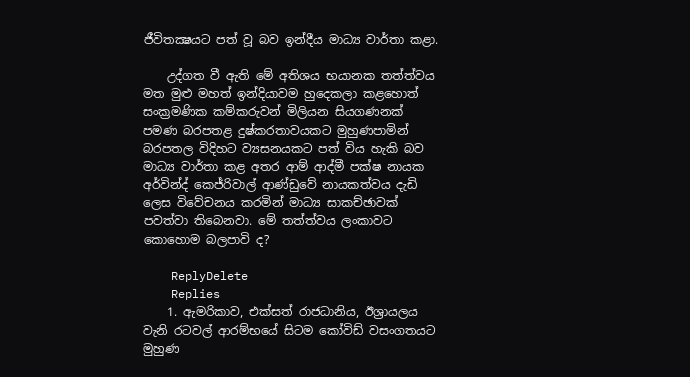ජීවිතක්‍ෂයට පත් වූ බව ඉන්දීය මාධ්‍ය වාර්තා කළා.

    උද්ගත වී ඇති මේ අතිශය භයානක තත්ත්වය මත මුළු මහත් ඉන්දියාවම හුදෙකලා කළහොත් සංක්‍රමණික කම්කරුවන් මිලියන සියගණනක් පමණ බරපතළ දුෂ්කරතාවයකට මුහුණපාමින් බරපතල විදිහට ව්‍යසනයකට පත් විය හැකි බව මාධ්‍ය වාර්තා කළ අතර ආම් ආද්මී පක්ෂ නායක අර්වින්ද් කෙජ්රිවාල් ආණ්ඩුවේ නායකත්වය දැඩි ලෙස විවේචනය කරමින් මාධ්‍ය සාකච්ඡාවක් පවත්වා තිබෙනවා. මේ තත්ත්වය ලංකාවට කොහොම බලපාවි ද?

    ReplyDelete
    Replies
    1. ඇමරිකාව, එක්සත් රාජධානිය, ඊශ්‍රායලය වැනි රටවල් ආරම්භයේ සිටම කෝවිඩ් වසංගතයට මුහුණ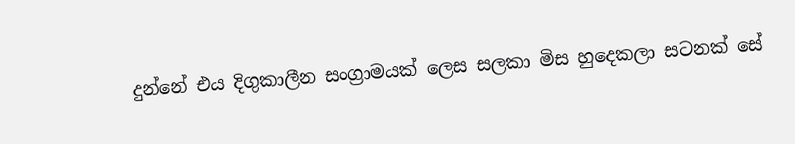දුන්නේ එය දිගුකාලීන සංග්‍රාමයක් ලෙස සලකා මිස හුදෙකලා සටනක් සේ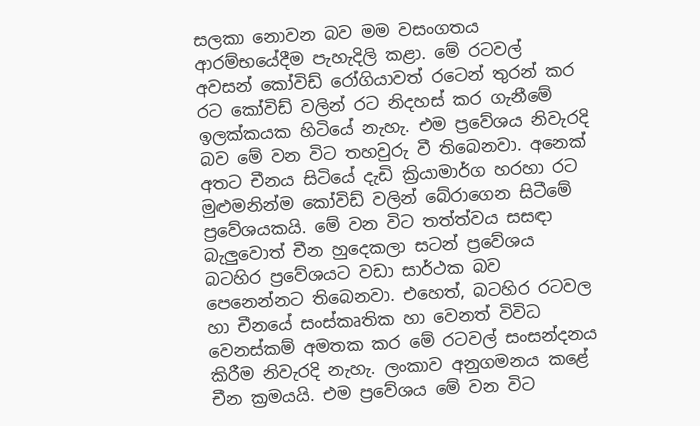සලකා නොවන බව මම වසංගතය ආරම්භයේදීම පැහැදිලි කළා. මේ රටවල් අවසන් කෝවිඩ් රෝගියාවත් රටෙන් තුරන් කර රට කෝවිඩ් වලින් රට නිදහස් කර ගැනීමේ ඉලක්කයක හිටියේ නැහැ. එම ප්‍රවේශය නිවැරදි බව මේ වන විට තහවුරු වී තිබෙනවා. අනෙක් අතට චීනය සිටියේ දැඩි ක්‍රියාමාර්ග හරහා රට මුළුමනින්ම කෝවිඩ් වලින් බේරාගෙන සිටීමේ ප්‍රවේශයකයි. මේ වන විට තත්ත්වය සසඳා බැලුවොත් චීන හුදෙකලා සටන් ප්‍රවේශය බටහිර ප්‍රවේශයට වඩා සාර්ථක බව පෙනෙන්නට තිබෙනවා. එහෙත්, බටහිර රටවල හා චීනයේ සංස්කෘතික හා වෙනත් විවිධ වෙනස්කම් අමතක කර මේ රටවල් සංසන්දනය කිරීම නිවැරදි නැහැ. ලංකාව අනුගමනය කළේ චීන ක්‍රමයයි. එම ප්‍රවේශය මේ වන විට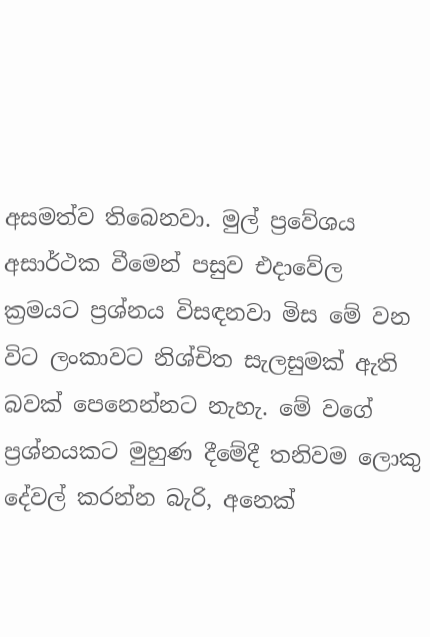අසමත්ව තිබෙනවා. මුල් ප්‍රවේශය අසාර්ථක වීමෙන් පසුව එදාවේල ක්‍රමයට ප්‍රශ්නය විසඳනවා මිස මේ වන විට ලංකාවට නිශ්චිත සැලසුමක් ඇති බවක් පෙනෙන්නට නැහැ. මේ වගේ ප්‍රශ්නයකට මුහුණ දීමේදී තනිවම ලොකු දේවල් කරන්න බැරි, අනෙක්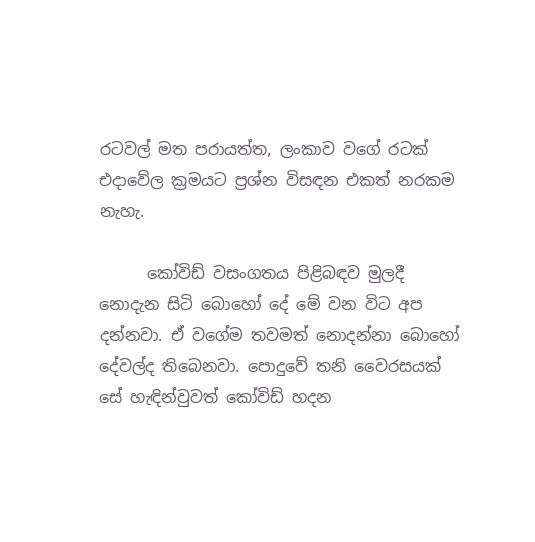රටවල් මත පරායත්ත, ලංකාව වගේ රටක් එදාවේල ක්‍රමයට ප්‍රශ්න විසඳන එකත් නරකම නැහැ.

      කෝවිඩ් වසංගතය පිළිබඳව මුලදී නොදැන සිටි බොහෝ දේ මේ වන විට අප දන්නවා. ඒ වගේම තවමත් නොදන්නා බොහෝ දේවල්ද තිබෙනවා. පොදුවේ තනි වෛරසයක් සේ හැඳින්වුවත් කෝවිඩ් හදන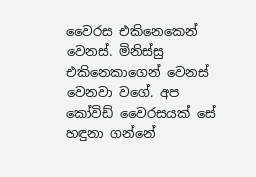වෛරස එකිනෙකෙන් වෙනස්. මිනිස්සු එකිනෙකාගෙන් වෙනස් වෙනවා වගේ. අප කෝවිඩ් වෛරසයක් සේ හඳුනා ගන්නේ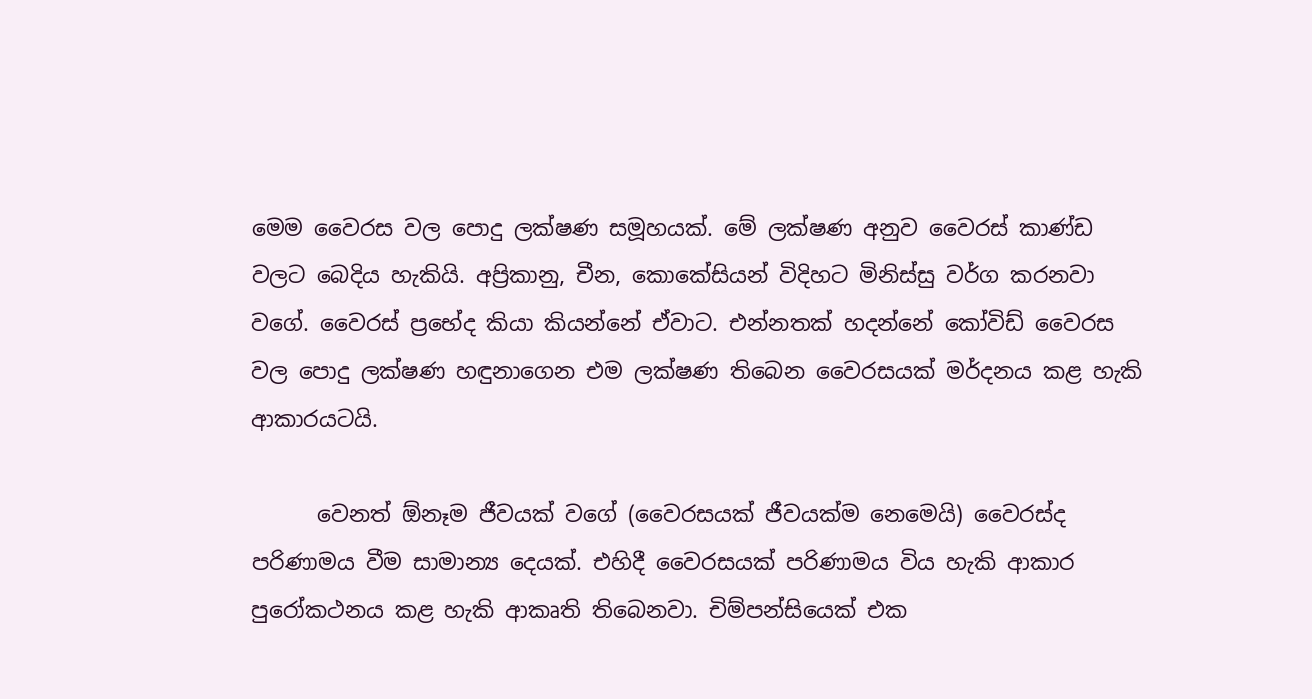මෙම වෛරස වල පොදු ලක්ෂණ සමූහයක්. මේ ලක්ෂණ අනුව වෛරස් කාණ්ඩ වලට බෙදිය හැකියි. අප්‍රිකානු, චීන, කොකේසියන් විදිහට මිනිස්සු වර්ග කරනවා වගේ. වෛරස් ප්‍රභේද කියා කියන්නේ ඒවාට. එන්නතක් හදන්නේ කෝවිඩ් වෛරස වල පොදු ලක්ෂණ හඳුනාගෙන එම ලක්ෂණ තිබෙන වෛරසයක් මර්දනය කළ හැකි ආකාරයටයි.

      වෙනත් ඕනෑම ජීවයක් වගේ (වෛරසයක් ජීවයක්ම නෙමෙයි) වෛරස්ද පරිණාමය වීම සාමාන්‍ය දෙයක්. එහිදී වෛරසයක් පරිණාමය විය හැකි ආකාර පුරෝකථනය කළ හැකි ආකෘති තිබෙනවා. චිම්පන්සියෙක් එක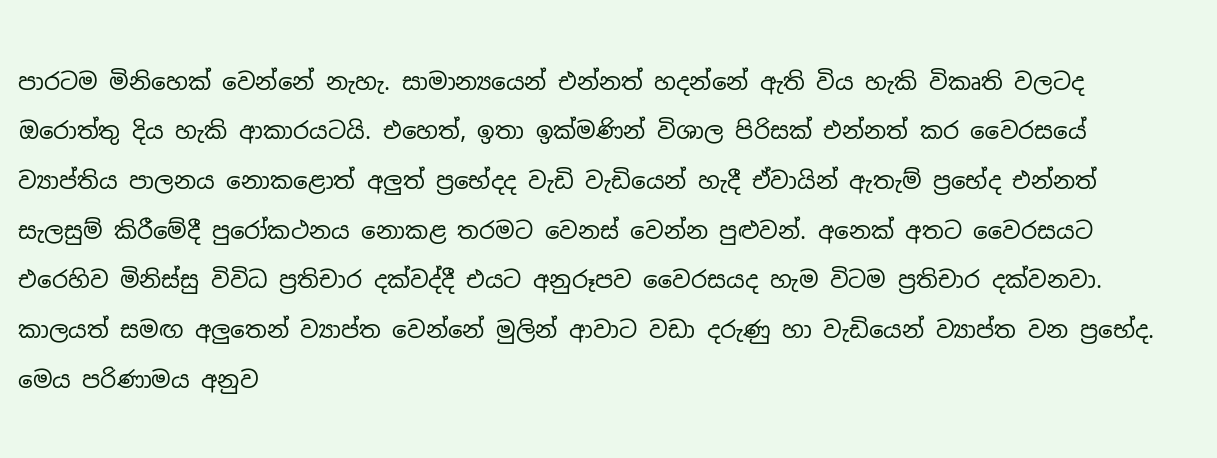පාරටම මිනිහෙක් වෙන්නේ නැහැ. සාමාන්‍යයෙන් එන්නත් හදන්නේ ඇති විය හැකි විකෘති වලටද ඔරොත්තු දිය හැකි ආකාරයටයි. එහෙත්, ඉතා ඉක්මණින් විශාල පිරිසක් එන්නත් කර වෛරසයේ ව්‍යාප්තිය පාලනය නොකළොත් අලුත් ප්‍රභේදද වැඩි වැඩියෙන් හැදී ඒවායින් ඇතැම් ප්‍රභේද එන්නත් සැලසුම් කිරීමේදී පුරෝකථනය නොකළ තරමට වෙනස් වෙන්න පුළුවන්. අනෙක් අතට වෛරසයට එරෙහිව මිනිස්සු විවිධ ප්‍රතිචාර දක්වද්දී එයට අනුරූපව වෛරසයද හැම විටම ප්‍රතිචාර දක්වනවා. කාලයත් සමඟ අලුතෙන් ව්‍යාප්ත වෙන්නේ මුලින් ආවාට වඩා දරුණු හා වැඩියෙන් ව්‍යාප්ත වන ප්‍රභේද. මෙය පරිණාමය අනුව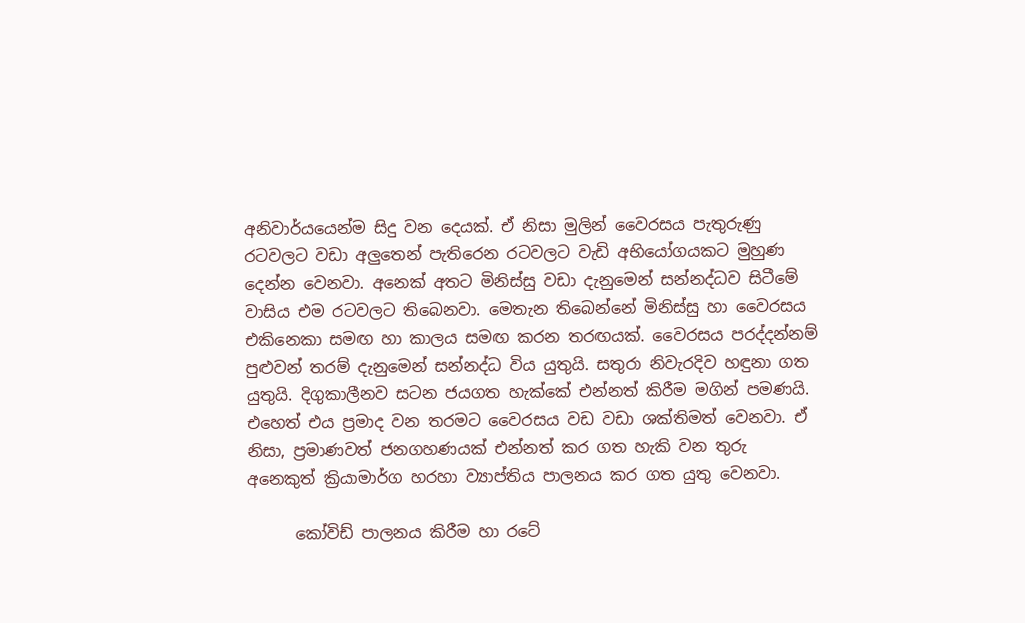අනිවාර්යයෙන්ම සිදු වන දෙයක්. ඒ නිසා මුලින් වෛරසය පැතුරුණු රටවලට වඩා අලුතෙන් පැතිරෙන රටවලට වැඩි අභියෝගයකට මුහුණ දෙන්න වෙනවා. අනෙක් අතට මිනිස්සු වඩා දැනුමෙන් සන්නද්ධව සිටීමේ වාසිය එම රටවලට තිබෙනවා. මෙතැන තිබෙන්නේ මිනිස්සු හා වෛරසය එකිනෙකා සමඟ හා කාලය සමඟ කරන තරඟයක්. වෛරසය පරද්දන්නම් පුළුවන් තරම් දැනුමෙන් සන්නද්ධ විය යුතුයි. සතුරා නිවැරදිව හඳුනා ගත යුතුයි. දිගුකාලීනව සටන ජයගත හැක්කේ එන්නත් කිරීම මගින් පමණයි. එහෙත් එය ප්‍රමාද වන තරමට වෛරසය වඩ වඩා ශක්තිමත් වෙනවා. ඒ නිසා, ප්‍රමාණවත් ජනගහණයක් එන්නත් කර ගත හැකි වන තුරු අනෙකුත් ක්‍රියාමාර්ග හරහා ව්‍යාප්තිය පාලනය කර ගත යුතු වෙනවා.

      කෝවිඩ් පාලනය කිරීම හා රටේ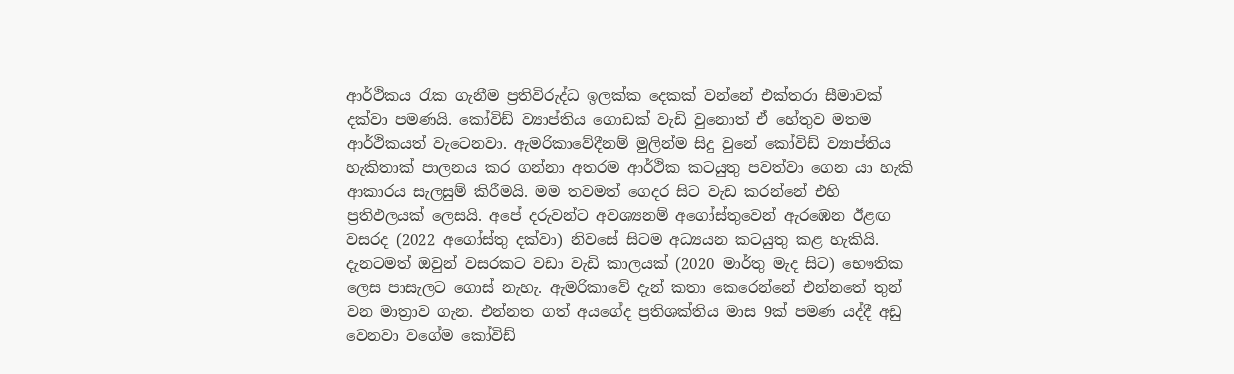ආර්ථිකය රැක ගැනීම ප්‍රතිවිරුද්ධ ඉලක්ක දෙකක් වන්නේ එක්තරා සීමාවක් දක්වා පමණයි. කෝවිඩ් ව්‍යාප්තිය ගොඩක් වැඩි වුනොත් ඒ හේතුව මතම ආර්ථිකයත් වැටෙනවා. ඇමරිකාවේදීනම් මුලින්ම සිදු වුනේ කෝවිඩ් ව්‍යාප්තිය හැකිතාක් පාලනය කර ගන්නා අතරම ආර්ථික කටයුතු පවත්වා ගෙන යා හැකි ආකාරය සැලසුම් කිරීමයි. මම තවමත් ගෙදර සිට වැඩ කරන්නේ එහි ප්‍රතිඵලයක් ලෙසයි. අපේ දරුවන්ට අවශ්‍යනම් අගෝස්තුවෙන් ඇරඹෙන ඊළඟ වසරද (2022 අගෝස්තු දක්වා) නිවසේ සිටම අධ්‍යයන කටයුතු කළ හැකියි. දැනටමත් ඔවුන් වසරකට වඩා වැඩි කාලයක් (2020 මාර්තු මැද සිට) භෞතික ලෙස පාසැලට ගොස් නැහැ. ඇමරිකාවේ දැන් කතා කෙරෙන්නේ එන්නතේ තුන් වන මාත්‍රාව ගැන. එන්නත ගත් අයගේද ප්‍රතිශක්තිය මාස 9ක් පමණ යද්දී අඩු වෙනවා වගේම කෝවිඩ්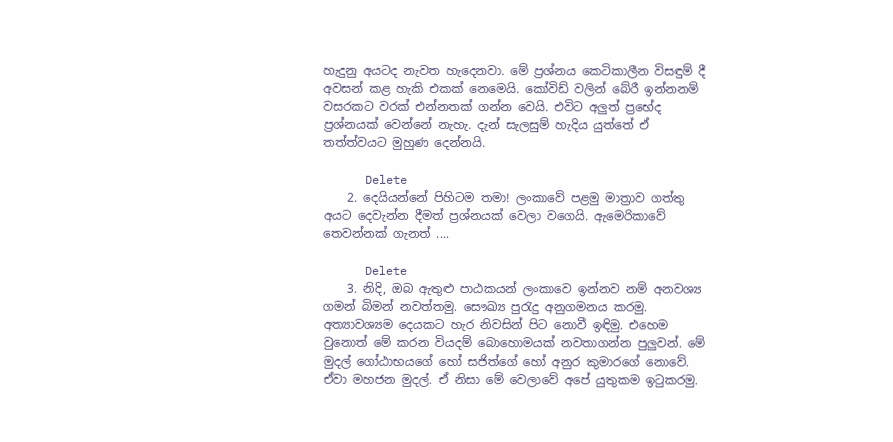හැදුනු අයටද නැවත හැදෙනවා. මේ ප්‍රශ්නය කෙටිකාලීන විසඳුම් දී අවසන් කළ හැකි එකක් නෙමෙයි. කෝවිඩ් වලින් බේරී ඉන්නනම් වසරකට වරක් එන්නතක් ගන්න වෙයි. එවිට අලුත් ප්‍රභේද ප්‍රශ්නයක් වෙන්නේ නැහැ. දැන් සැලසුම් හැදිය යුත්තේ ඒ තත්ත්වයට මුහුණ දෙන්නයි.

      Delete
    2. දෙයියන්නේ පිහිටම තමා! ලංකාවේ පළමු මාත්‍රාව ගත්තු අයට දෙවැන්න දීමත් ප්‍රශ්නයක් වෙලා වගෙයි. ඇමෙරිකාවේ තෙවන්නක් ගැනත් ....

      Delete
    3. නිදි, ඔබ ඇතුළු පාඨකයන් ලංකාවෙ ඉන්නව නම් අනවශ්‍ය ගමන් බිමන් නවත්තමු. සෞඛ්‍ය පුරැදු අනුගමනය කරමු. අත්‍යාවශ්‍යම දෙයකට හැර නිවසින් පිට නොවී ඉඳිමු. එහෙම වුනොත් මේ කරන වියදම් බොහොමයක් නවතාගන්න පුලුවන්. මේ මුදල් ගෝඨාභයගේ හෝ සජිත්ගේ හෝ අනුර කුමාරගේ නොවේ. ඒවා මහජන මුදල්. ඒ නිසා මේ වෙලාවේ අපේ යුතුකම ඉටුකරමු.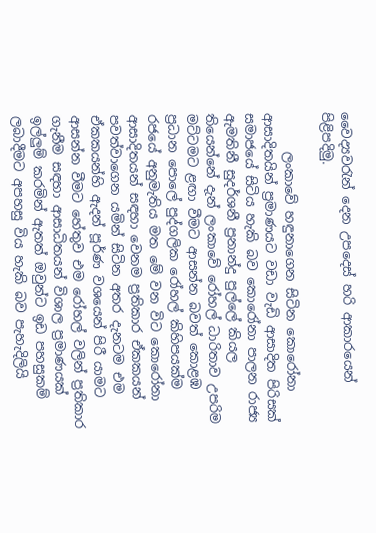වෛද්‍යවරැන් දෙන උපදෙස් හරි ආකාරයෙන් පිළිපදිමු.

      ලංකාවේ හඳුනාගෙන සිටින කොරෝනා ආසාදිතයින් ප්‍රමාණයට වඩා වැඩි ආසාදිත පිරිසක් සමාජයේ සිටිය හැකි බව කොරෝනා පාලන රාජ්‍ය ඇමතිනී සුදර්ශනී ප්‍රනාන්දු පුල්ලේ කියල තියෙන්නේ දැන් ලංකාවේ රෝහල් ධාරිතාව උපරිම මට්ටමට ළඟා වීමට ආසන්න බවත් කොළඹ ප්‍රධාන පොලේ පුද්ගලික රෝහල් කිහිපයක්ම රජයේ අනුමැතිය මත මේ වන විට කොරෝනා ආසාදිතයන් සඳහා වෙනම ප්‍රතිකාර ඒකකයන් පවත්වාගෙන යමින් සිටින අතර දැනටම එම ඒකකයන්හි ඇදන් පූර්ණ වශයෙන් පිරී යාමට ආසන්න වීමට හේතුව එම රෝහල් වලින් ප්‍රතිකාර ගැනීම සඳහා ආසාධිතයන් විශාල ප්‍රමාණයක් ඉල්ලුම් කරමින් ඇතත් ඔවුන්ට ඉඩ පහසුකම් ලබාදීමට අපහසු විය හැකි බව පැහැදිලියි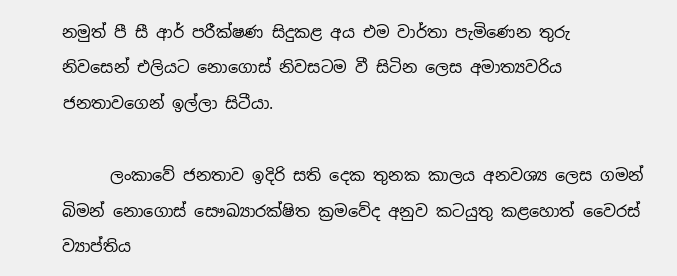නමුත් පී සී ආර් පරීක්ෂණ සිදුකළ අය එම වාර්තා පැමිණෙන තුරු නිවසෙන් එලියට නොගොස් නිවසටම වී සිටින ලෙස අමාත්‍යවරිය ජනතාවගෙන් ඉල්ලා සිටීයා.

      ලංකාවේ ජනතාව ඉදිරි සති දෙක තුනක කාලය අනවශ්‍ය ලෙස ගමන් බිමන් නොගොස් සෞඛ්‍යාරක්ෂිත ක්‍රමවේද අනුව කටයුතු කළහොත් වෛරස් ව්‍යාප්තිය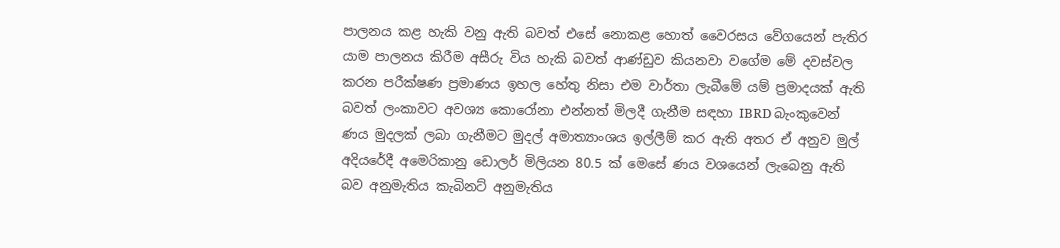පාලනය කළ හැකි වනු ඇති බවත් එසේ නොකළ හොත් වෛරසය වේගයෙන් පැතිර යාම පාලනය කිරීම අසීරු විය හැකි බවත් ආණ්ඩුව කියනවා වගේම මේ දවස්වල කරන පරීක්ෂණ ප්‍රමාණය ඉහල හේතු නිසා එම වාර්තා ලැබීමේ යම් ප්‍රමාදයක් ඇති බවත් ලංකාවට අවශ්‍ය කොරෝනා එන්නත් මිලදී ගැනීම සඳහා IBRD බැංකුවෙන් ණය මුදලක් ලබා ගැනීමට මුදල් අමාත්‍යාංශය ඉල්ලීම් කර ඇති අතර ඒ අනුව මුල් අදියරේදී අමෙරිකානු ඩොලර් මිලියන 80.5 ක් මෙසේ ණය වශයෙන් ලැබෙනු ඇති බව අනුමැතිය කැබිනට් අනුමැතිය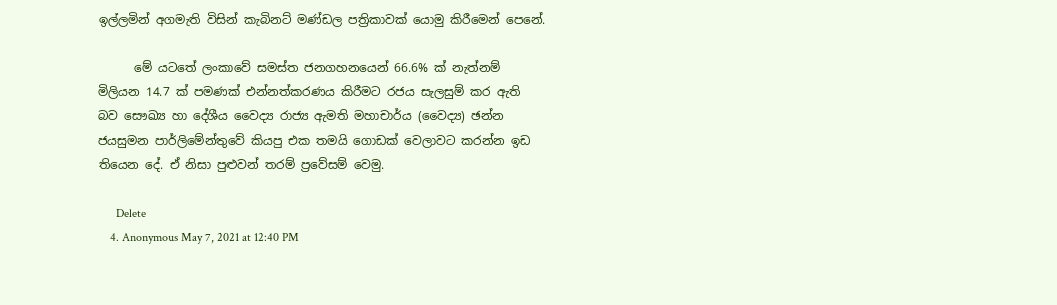ඉල්ලමින් අගමැති විසින් කැබිනට් මණ්ඩල පත්‍රිකාවක් යොමු කිරීමෙන් පෙනේ.

      මේ යටතේ ලංකාවේ සමස්ත ජනගහනයෙන් 66.6% ක් නැත්නම් මිලියන 14.7 ක් පමණක් එන්නත්කරණය කිරීමට රජය සැලසුම් කර ඇති බව සෞඛ්‍ය හා දේශීය වෛද්‍ය රාජ්‍ය ඇමති මහාචාර්ය (වෛද්‍ය) ඡන්න ජයසුමන පාර්ලිමේන්තුවේ කියපු එක තමයි ගොඩක් වෙලාවට කරන්න ඉඩ තියෙන දේ. ඒ නිසා පුළුවන් තරම් ප්‍රවේසම් වෙමු.

      Delete
    4. Anonymous May 7, 2021 at 12:40 PM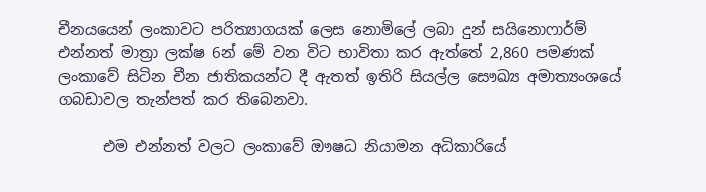චීනයයෙන් ලංකාවට පරිත්‍යාගයක් ලෙස නොමිලේ ලබා දුන් සයිනොෆාර්ම් එන්නත් මාත්‍රා ලක්ෂ 6න් මේ වන විට භාවිතා කර ඇත්තේ 2,860 පමණක් ලංකාවේ සිටින චීන ජාතිකයන්ට දී ඇතත් ඉතිරි සියල්ල සෞඛ්‍ය අමාත්‍යංශයේ ගබඩාවල තැන්පත් කර තිබෙනවා.

      එම එන්නත් වලට ලංකාවේ ඖෂධ නියාමන අධිකාරියේ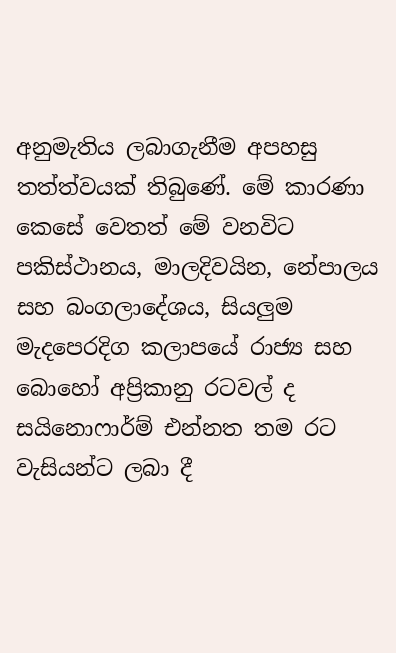අනුමැතිය ලබාගැනීම අපහසු තත්ත්වයක් තිබුණේ. මේ කාරණා කෙසේ වෙතත් මේ වනවිට පකිස්ථානය, මාලදිවයින, නේපාලය සහ බංගලාදේශය, සියලුම මැදපෙරදිග කලාපයේ රාජ්‍ය සහ බොහෝ අප්‍රිකානු රටවල් ද සයිනොෆාර්ම් එන්නත තම රට වැසියන්ට ලබා දී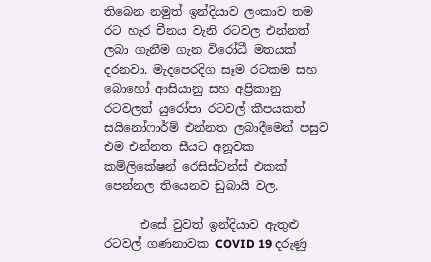තිබෙන නමුත් ඉන්දියාව ලංකාව තම රට හැර චීනය වැනි රටවල එන්නත් ලබා ගැනීම ගැන විරෝධී මතයක් දරනවා. මැදපෙරදිග සෑම රටකම සහ බොහෝ ආසියානු සහ අප්‍රිකානු රටවලත් යුරෝපා රටවල් කීපයකත් සයිනෝෆාර්ම් එන්නත ලබාදීමෙන් පසුව එම එන්නත සීයට අනූවක කම්ලිකේෂන් රෙසිස්ටන්ස් එකක් පෙන්නල තියෙනව ඩුබායි වල.

      එසේ වුවත් ඉන්දියාව ඇතුළු රටවල් ගණනාවක COVID 19 දරුණු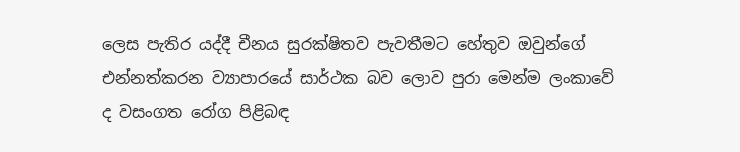ලෙස පැතිර යද්දී චීනය සුරක්ෂිතව පැවතීමට හේතුව ඔවුන්ගේ එන්නත්කරන ව්‍යාපාරයේ සාර්ථක බව ලොව පුරා මෙන්ම ලංකාවේ ද වසංගත රෝග පිළිබඳ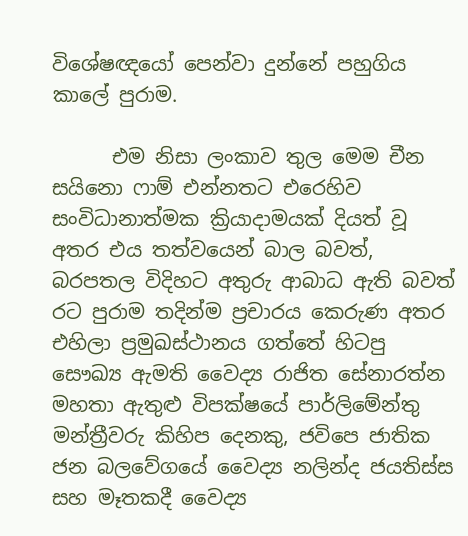විශේෂඥයෝ පෙන්වා දුන්නේ පහුගිය කාලේ පුරාම.

      එම නිසා ලංකාව තුල මෙම චීන සයිනො ෆාම් එන්නතට එරෙහිව සංවිධානාත්මක ක්‍රියාදාමයක් දියත් වූ අතර එය තත්වයෙන් බාල බවත්, බරපතල විදිහට අතුරු ආබාධ ඇති බවත් රට පුරාම තදින්ම ප්‍රචාරය කෙරුණ අතර එහිලා ප්‍රමුඛස්ථානය ගත්තේ හිටපු සෞඛ්‍ය ඇමති වෛද්‍ය රාජිත සේනාරත්න මහතා ඇතුළු විපක්ෂයේ පාර්ලිමේන්තු මන්ත්‍රීවරු කිහිප දෙනකු, ජවිපෙ ජාතික ජන බලවේගයේ වෛද්‍ය නලින්ද ජයතිස්ස සහ මෑතකදී වෛද්‍ය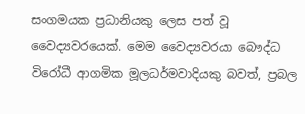සංගමයක ප්‍රධානියකු ලෙස පත් වූ වෛද්‍යවරයෙක්. මෙම වෛද්‍යවරයා බෞද්ධ විරෝධී ආගමික මූලධර්මවාදියකු බවත්, ප්‍රබල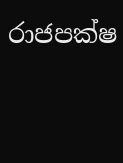රාජපක්ෂ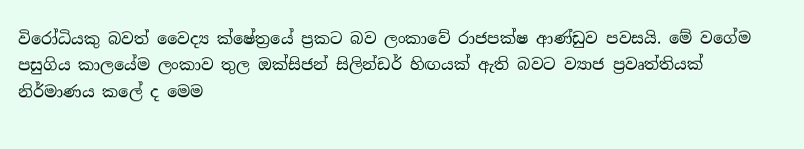විරෝධියකු බවත් වෛද්‍ය ක්ෂේත්‍රයේ ප්‍රකට බව ලංකාවේ රාජපක්ෂ ආණ්ඩුව පවසයි. මේ වගේම පසුගිය කාලයේම ලංකාව තුල ඔක්සිජන් සිලින්ඩර් හිඟයක් ඇති බවට ව්‍යාජ ප්‍රවෘත්තියක් නිර්මාණය කලේ ද මෙම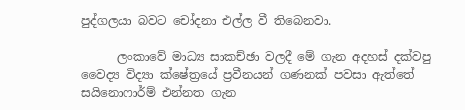පුද්ගලයා බවට චෝදනා එල්ල වී තිබෙනවා.

      ලංකාවේ මාධ්‍ය සාකච්ඡා වලදී මේ ගැන අදහස් දක්වපු වෛද්‍ය විද්‍යා ක්ෂේත්‍රයේ ප්‍රවීනයන් ගණනක් පවසා ඇත්තේ සයිනොෆාර්ම් එන්නත ගැන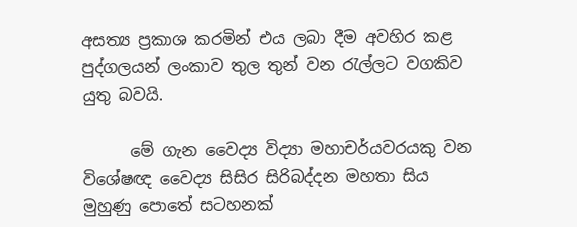අසත්‍ය ප්‍රකාශ කරමින් එය ලබා දීම අවහිර කළ පුද්ගලයන් ලංකාව තුල තුන් වන රැල්ලට වගකිව යුතු බවයි.

      මේ ගැන වෛද්‍ය විද්‍යා මහාචර්යවරයකු වන විශේෂඥ වෛද්‍ය සිසිර සිරිබද්දන මහතා සිය මුහුණු පොතේ සටහනක්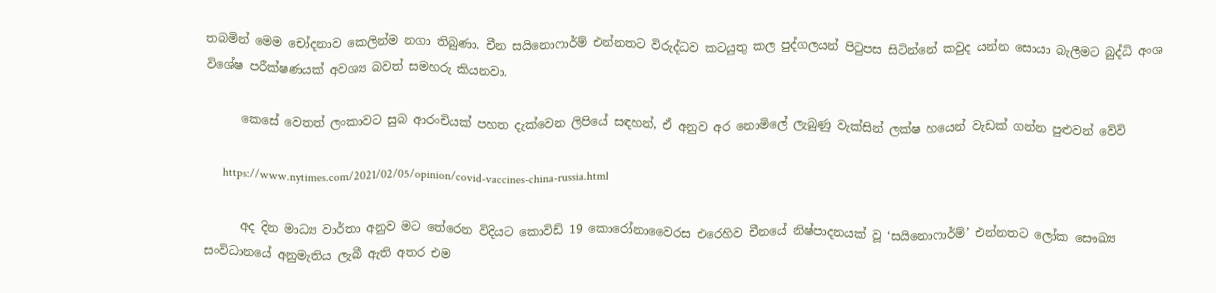තබමින් මෙම චෝදනාව කෙලින්ම නගා තිබුණා. චීන සයිනොෆාර්ම් එන්නතට විරුද්ධව කටයුතු කල පුද්ගලයන් පිටුපස සිටින්නේ කවුද යන්න සොයා බැලීමට බුද්ධි අංශ විශේෂ පරීක්ෂණයක් අවශ්‍ය බවත් සමහරු කියනවා.

      කෙසේ වෙතත් ලංකාවට සුබ ආරංචියක් පහත දැක්වෙන ලිපියේ සඳහන්, ඒ අනුව අර නොමිලේ ලැබුණු වැක්සින් ලක්ෂ හයෙන් වැඩක් ගන්න පුළුවන් වේවි

      https://www.nytimes.com/2021/02/05/opinion/covid-vaccines-china-russia.html

      අද දින මාධ්‍ය වාර්තා අනුව මට තේරෙන විදියට කොවිඩ් 19 කොරෝනාවෛරස එරෙහිව චීනයේ නිෂ්පාදනයක් වූ ‘සයිනොෆාර්ම්’ එන්නතට ලෝක සෞඛ්‍ය සංවිධානයේ අනුමැතිය ලැබී ඇති අතර එම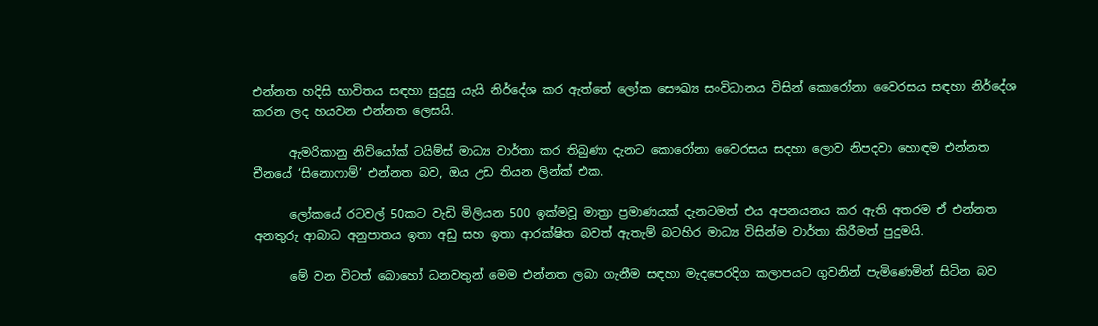එන්නත හදිසි භාවිතය සඳහා සුදුසු යැයි නිර්දේශ කර ඇත්තේ ලෝක සෞඛ්‍ය සංවිධානය විසින් කොරෝනා වෛරසය සඳහා නිර්දේශ කරන ලද හයවන එන්නත ලෙසයි.

      ඇමරිකානු නිව්යෝක් ටයිම්ස් මාධ්‍ය වාර්තා කර තිබුණා දැනට කොරෝනා වෛරසය සදහා ලොව නිපදවා හොඳම එන්නත චීනයේ ‘සිනොෆාම්’ එන්නත බව, ඔය උඩ තියන ලින්ක් එක.

      ලෝකයේ රටවල් 50කට වැඩි මිලියන 500 ඉක්මවූ මාත්‍රා ප්‍රමාණයක් දැනටමත් එය අපනයනය කර ඇති අතරම ඒ එන්නත අනතුරු ආබාධ අනුපාතය ඉතා අඩු සහ ඉතා ආරක්ෂිත බවත් ඇතැම් බටහිර මාධ්‍ය විසින්ම වාර්තා කිරීමත් පුදුමයි.

      මේ වන විටත් බොහෝ ධනවතුන් මෙම එන්නත ලබා ගැනීම සඳහා මැදපෙරදිග කලාපයට ගුවනින් පැමිණෙමින් සිටින බව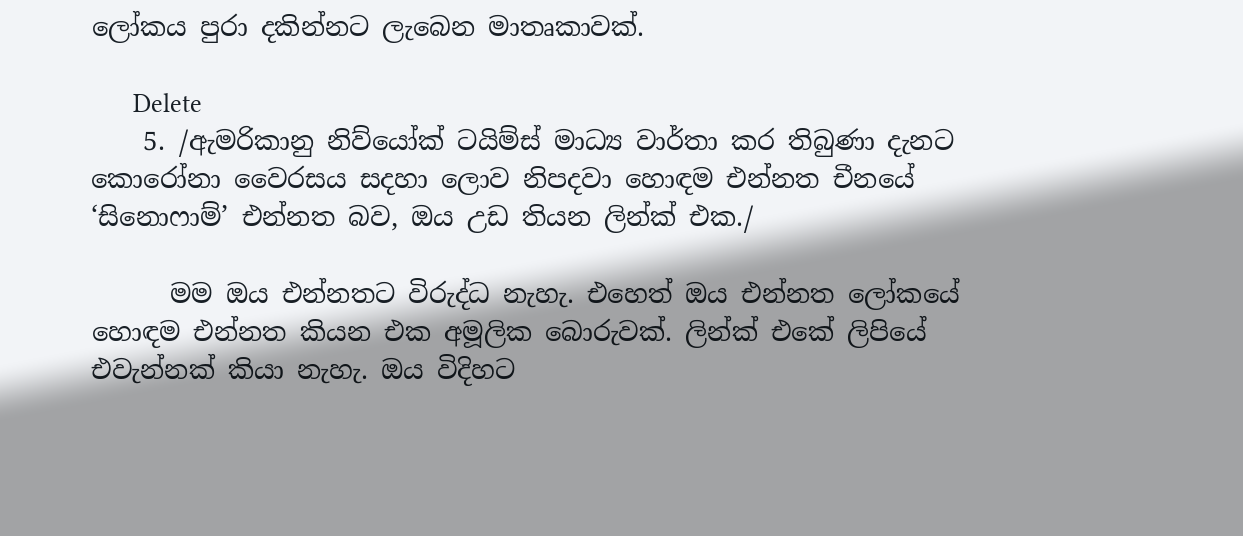ලෝකය පුරා දකින්නට ලැබෙන මාතෘකාවක්.

      Delete
    5. /ඇමරිකානු නිව්යෝක් ටයිම්ස් මාධ්‍ය වාර්තා කර තිබුණා දැනට කොරෝනා වෛරසය සදහා ලොව නිපදවා හොඳම එන්නත චීනයේ ‘සිනොෆාම්’ එන්නත බව, ඔය උඩ තියන ලින්ක් එක./

      මම ඔය එන්නතට විරුද්ධ නැහැ. එහෙත් ඔය එන්නත ලෝකයේ හොඳම එන්නත කියන එක අමූලික බොරුවක්. ලින්ක් එකේ ලිපියේ එවැන්නක් කියා නැහැ. ඔය විදිහට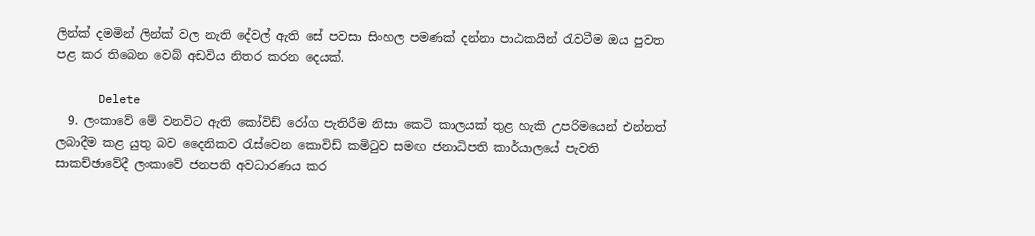ලින්ක් දමමින් ලින්ක් වල නැති දේවල් ඇති සේ පවසා සිංහල පමණක් දන්නා පාඨකයින් රැවටීම ඔය පුවත පළ කර තිබෙන වෙබ් අඩවිය නිතර කරන දෙයක්.

      Delete
  9. ලංකාවේ මේ වනවිට ඇති කෝවිඩ් රෝග පැතිරීම නිසා කෙටි කාලයක් තුළ හැකි උපරිමයෙන් එන්නත් ලබාදීම කළ යුතු බව දෛනිකව රැස්වෙන කොවිඩ් කමිටුව සමඟ ජනාධිපති කාර්යාලයේ පැවති සාකච්ඡාවේදී ලංකාවේ ජනපති අවධාරණය කර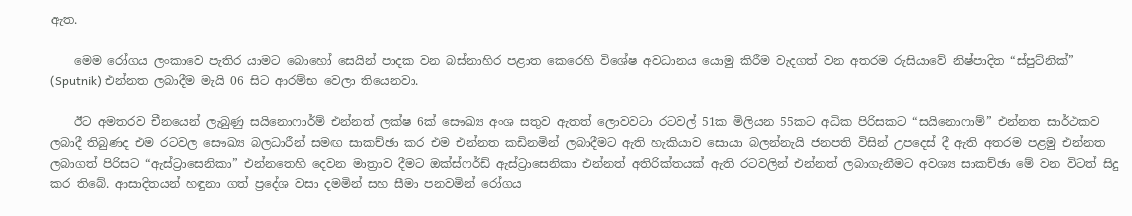ඇත.

    මෙම රෝගය ලංකාවෙ පැතිර යාමට බොහෝ සෙයින් පාදක වන බස්නාහිර පළාත කෙරෙහි විශේෂ අවධානය යොමු කිරීම වැදගත් වන අතරම රුසියාවේ නිෂ්පාදිත “ස්පුට්නික්” (Sputnik) එන්නත ලබාදීම මැයි 06 සිට ආරම්භ වෙලා තියෙනවා.

    ඊට අමතරව චීනයෙන් ලැබුණු සයිනොෆාර්ම් එන්නත් ලක්ෂ 6ක් සෞඛ්‍ය අංශ සතුව ඇතත් ලොවවටා රටවල් 51ක මිලියන 55කට අධික පිරිසකට “සයිනොෆාම්” එන්නත සාර්ථකව ලබාදී තිබුණද එම රටවල සෞඛ්‍ය බලධාරීන් සමඟ සාකච්ඡා කර එම එන්නත කඩිනමින් ලබාදීමට ඇති හැකියාව සොයා බලන්නැයි ජනපති විසින් උපදෙස් දී ඇති අතරම පළමු එන්නත ලබාගත් පිරිසට “ඇස්ට්‍රාසෙනිකා” එන්නතෙහි දෙවන මාත්‍රාව දීමට ඔක්ස්ෆර්ඩ් ඇස්ට්‍රාසෙනිකා එන්නත් අතිරික්තයක් ඇති රටවලින් එන්නත් ලබාගැනීමට අවශ්‍ය සාකච්ඡා මේ වන විටත් සිදු කර තිබේ. ආසාදිතයන් හඳුනා ගත් ප්‍රදේශ වසා දමමින් සහ සීමා පනවමින් රෝගය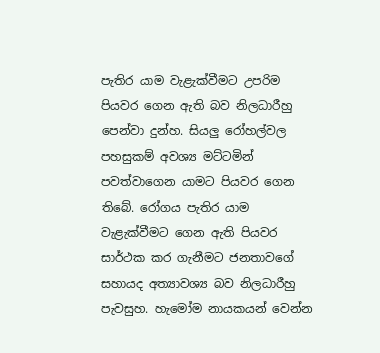පැතිර යාම වැළැක්වීමට උපරිම පියවර ගෙන ඇති බව නිලධාරීහු පෙන්වා දුන්හ. සියලු රෝහල්වල පහසුකම් අවශ්‍ය මට්ටමින් පවත්වාගෙන යාමට පියවර ගෙන තිබේ. රෝගය පැතිර යාම වැළැක්වීමට ගෙන ඇති පියවර සාර්ථක කර ගැනීමට ජනතාවගේ සහායද අත්‍යාවශ්‍ය බව නිලධාරීහු පැවසුහ. හැමෝම නායකයන් වෙන්න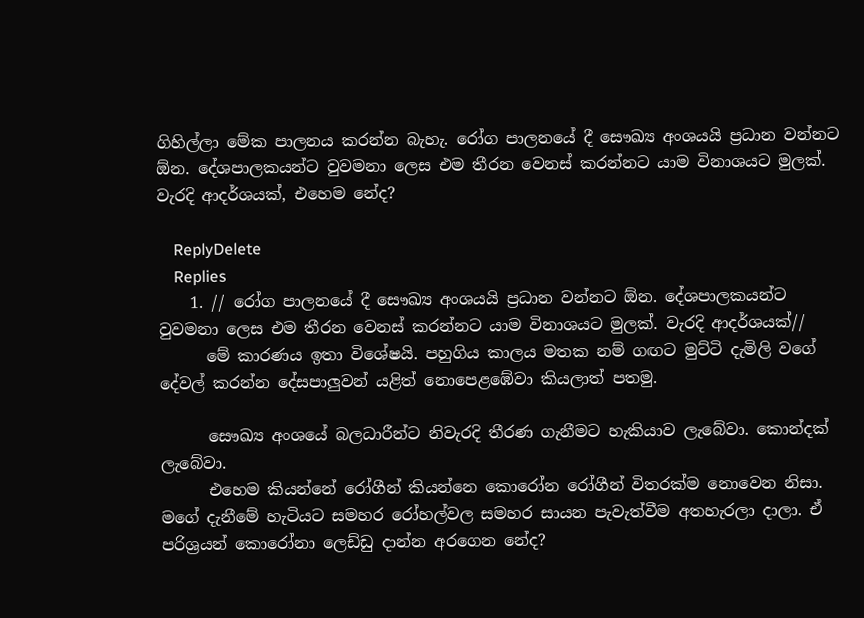ගිහිල්ලා මේක පාලනය කරන්න බැහැ. රෝග පාලනයේ දී සෞඛ්‍ය අංශයයි ප්‍රධාන වන්නට ඕන. දේශපාලකයන්ට වුවමනා ලෙස එම තීරන වෙනස් කරන්නට යාම විනාශයට මුලක්. වැරදි ආදර්ශයක්, එහෙම නේද?

    ReplyDelete
    Replies
    1. // රෝග පාලනයේ දී සෞඛ්‍ය අංශයයි ප්‍රධාන වන්නට ඕන. දේශපාලකයන්ට වුවමනා ලෙස එම තීරන වෙනස් කරන්නට යාම විනාශයට මුලක්. වැරදි ආදර්ශයක්//
      මේ කාරණය ඉතා විශේෂයි. පහුගිය කාලය මතක නම් ගඟට මුට්ටි දැමිලි වගේ දේවල් කරන්න දේසපාලුවන් යළිත් නොපෙළඹේවා කියලාත් පතමු.

      සෞඛ්‍ය අංශයේ බලධාරීන්ට නිවැරදි තීරණ ගැනීමට හැකියාව ලැබේවා. කොන්දක් ලැබේවා.
      එහෙම කියන්නේ රෝගීන් කියන්නෙ කොරෝන රෝගීන් විතරක්ම නොවෙන නිසා. මගේ දැනීමේ හැටියට සමහර රෝහල්වල සමහර සායන පැවැත්වීම අතහැරලා දාලා. ඒ පරිශ්‍රයන් කොරෝනා ලෙඩ්ඩු දාන්න අරගෙන නේද?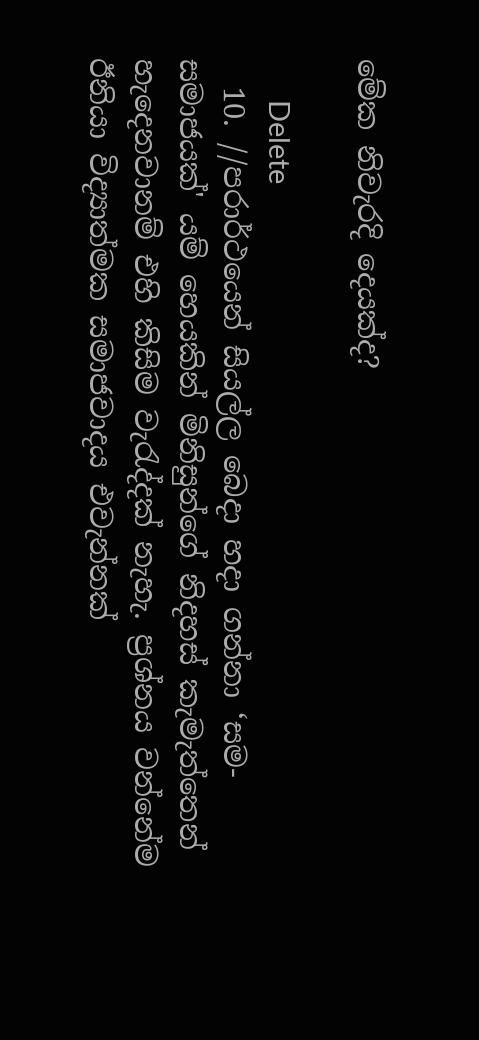මේක නිවැරදි දෙයක්ද?

      Delete
  10. //පරාර්ථයෙන් සියල්ල බෙදා හදා ගන්නා ‘සම-සමාජයක්' යම් හෙයකින් මිනිසුන්ගේ නිදහස් කැමැත්තෙන් හැදෙනවානම් එහි කිසිම වැරැද්දක් නැහැ. ප්‍රශ්නය වන්නේම ඊනියා විද්‍යාත්මක සමාජවාදය එවැන්නක්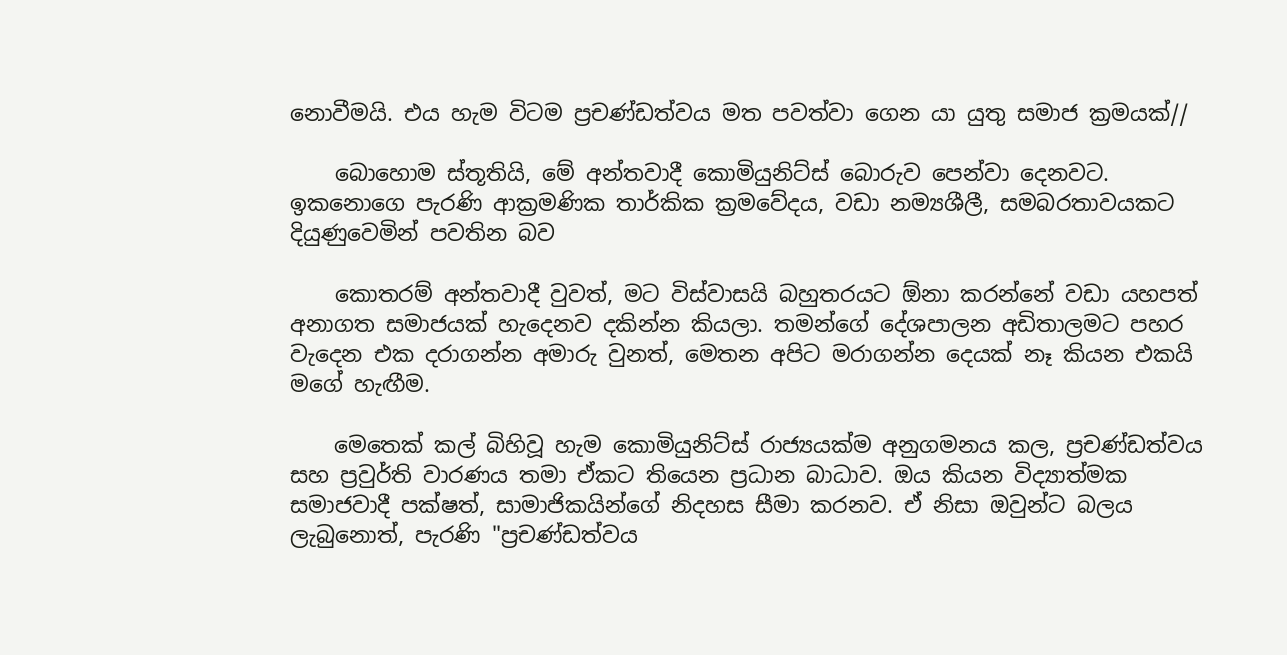නොවීමයි. එය හැම විටම ප්‍රචණ්ඩත්වය මත පවත්වා ගෙන යා යුතු සමාජ ක්‍රමයක්//

    බොහොම ස්තූතියි, මේ අන්තවාදී කොමියුනිට්ස් බොරුව පෙන්වා දෙනවට. ඉකනොගෙ පැරණි ආක්‍රමණික තාර්කික ක්‍රමවේදය, වඩා නම්‍යශීලී, සමබරතාවයකට දියුණුවෙමින් පවතින බව

    කොතරම් අන්තවාදී වුවත්, මට විස්වාසයි බහුතරයට ඕනා කරන්නේ වඩා යහපත් අනාගත සමාජයක් හැදෙනව දකින්න කියලා. තමන්ගේ දේශපාලන අඩිතාලමට පහර වැදෙන එක දරාගන්න අමාරු වුනත්, මෙතන අපිට මරාගන්න දෙයක් නෑ කියන එකයි මගේ හැඟීම.

    මෙතෙක් කල් බිහිවූ හැම කොමියුනිට්ස් රාජ්‍යයක්ම අනුගමනය කල, ප්‍රචණ්ඩත්වය සහ ප්‍රවුර්ති වාරණය තමා ඒකට තියෙන ප්‍රධාන බාධාව. ඔය කියන විද්‍යාත්මක සමාජවාදී පක්ෂත්, සාමාජිකයින්ගේ නිදහස සීමා කරනව. ඒ නිසා ඔවුන්ට බලය ලැබුනොත්, පැරණි "ප්‍රචණ්ඩත්වය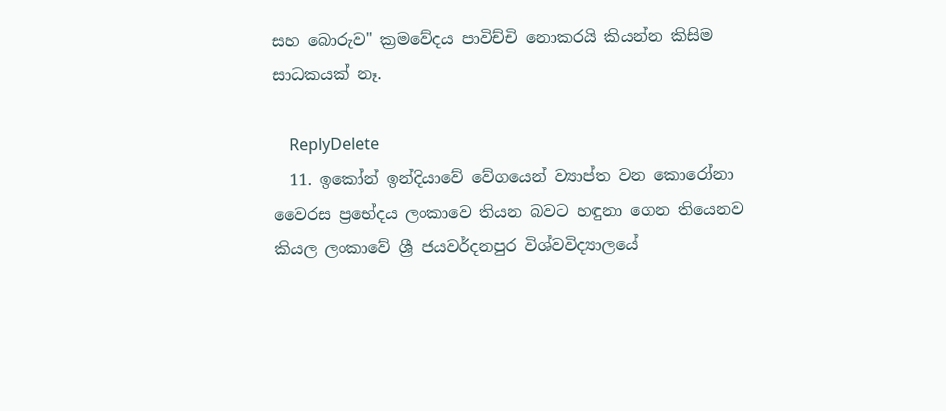සහ බොරුව" ක්‍රමවේදය පාවිච්චි නොකරයි කියන්න කිසිම සාධකයක් නෑ.

    ReplyDelete
  11. ඉකෝන් ඉන්දියාවේ වේගයෙන් ව්‍යාප්ත වන කොරෝනා වෛරස ප්‍රභේදය ලංකාවෙ තියන බවට හඳුනා ගෙන තියෙනව කියල ලංකාවේ ශ්‍රී ජයවර්දනපුර විශ්වවිද්‍යාලයේ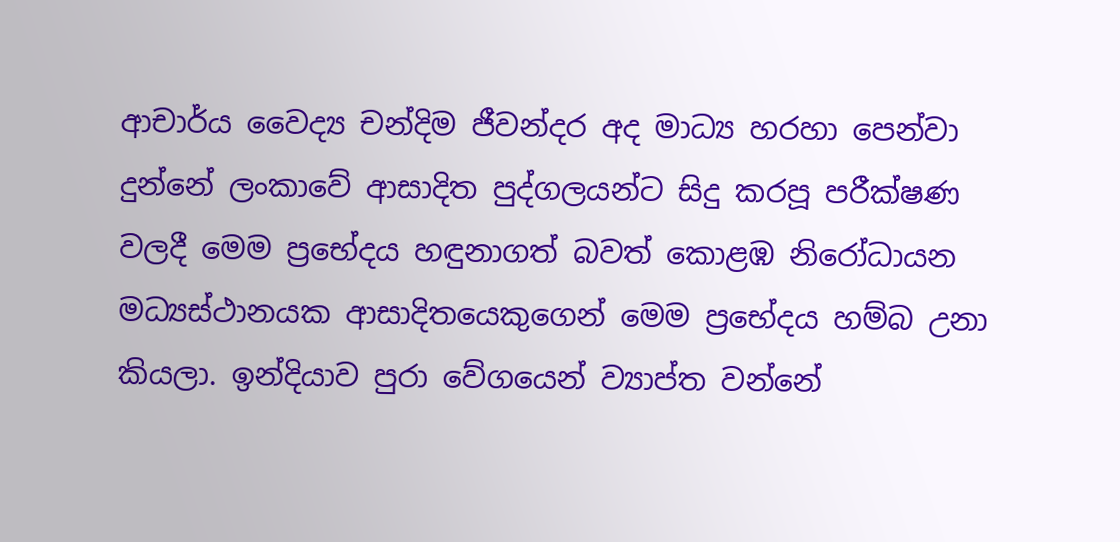ආචාර්ය වෛද්‍ය චන්දිම ජීවන්දර අද මාධ්‍ය හරහා පෙන්වා දුන්නේ ලංකාවේ ආසාදිත පුද්ගලයන්ට සිදු කරපූ පරීක්ෂණ වලදී මෙම ප්‍රභේදය හඳුනාගත් බවත් කොළඹ නිරෝධායන මධ්‍යස්ථානයක ආසාදිතයෙකුගෙන් මෙම ප්‍රභේදය හම්බ උනා කියලා. ඉන්දියාව පුරා වේගයෙන් ව්‍යාප්ත වන්නේ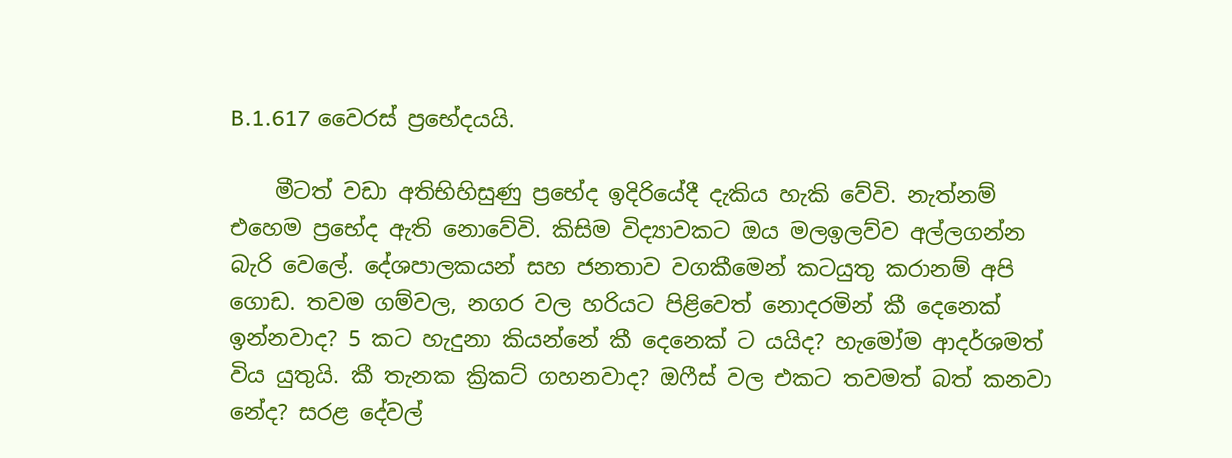B.1.617 වෛරස් ප්‍රභේදයයි.

    මීටත් වඩා අතිභිහිසුණු ප්‍රභේද ඉදිරියේදී දැකිය හැකි වේවි. නැත්නම් එහෙම ප්‍රභේද ඇති නොවේවි. කිසිම විද්‍යාවකට ඔය මලඉලව්ව අල්ලගන්න බැරි වෙලේ. දේශපාලකයන් සහ ජනතාව වගකීමෙන් කටයුතු කරානම් අපි ගොඩ. තවම ගම්වල, නගර වල හරියට පිළිවෙත් ‌නොදරමින් කී දෙනෙක් ඉන්නවාද? 5 කට හැදුනා කියන්නේ කී දෙනෙක් ට යයිද? හැමෝම ආදර්ශමත් විය යුතුයි. කී තැනක ක්‍රිකට් ගහනවාද? ඔෆීස් වල එකට තවමත් බත් කනවා නේද? සරළ දේවල්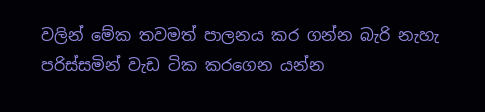වලින් මේක තවමත් පාලනය කර ගන්න බැරි නැහැ පරිස්සමින් වැඩ ටික කරගෙන යන්න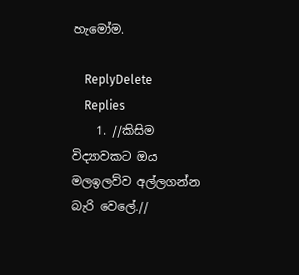හැමෝම.

    ReplyDelete
    Replies
    1. //කිසිම විද්‍යාවකට ඔය මලඉලව්ව අල්ලගන්න බැරි වෙලේ.//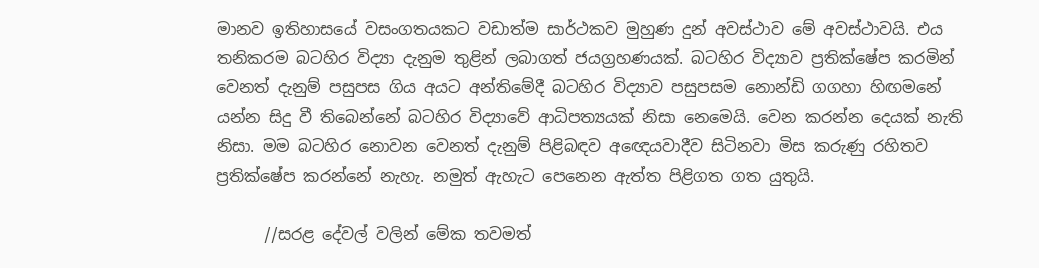මානව ඉතිහාසයේ වසංගතයකට වඩාත්ම සාර්ථකව මුහුණ දුන් අවස්ථාව මේ අවස්ථාවයි. එය තනිකරම බටහිර විද්‍යා දැනුම තුළින් ලබාගත් ජයග්‍රහණයක්. බටහිර විද්‍යාව ප්‍රතික්ෂේප කරමින් වෙනත් දැනුම් පසුපස ගිය අයට අන්තිමේදී බටහිර විද්‍යාව පසුපසම නොන්ඩි ගගහා හිඟමනේ යන්න සිදු වී තිබෙන්නේ බටහිර විද්‍යාවේ ආධිපත්‍යයක් නිසා නෙමෙයි. වෙන කරන්න දෙයක් නැති නිසා. මම බටහිර නොවන වෙනත් දැනුම් පිළිබඳව අඥෙයවාදීව සිටිනවා මිස කරුණු රහිතව ප්‍රතික්ෂේප කරන්නේ නැහැ. නමුත් ඇහැට පෙනෙන ඇත්ත පිළිගත ගත යුතුයි.

      //සරළ දේවල් වලින් මේක තවමත්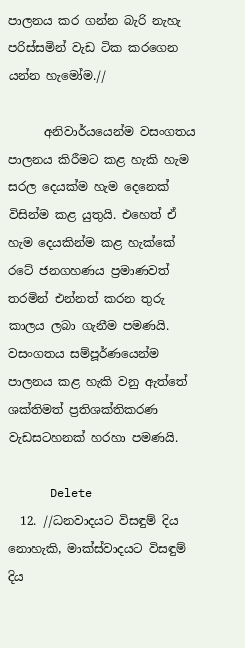පාලනය කර ගන්න බැරි නැහැ පරිස්සමින් වැඩ ටික කරගෙන යන්න හැමෝම.//

      අනිවාර්යයෙන්ම වසංගතය පාලනය කිරීමට කළ හැකි හැම සරල දෙයක්ම හැම දෙනෙක් විසින්ම කළ යුතුයි. එහෙත් ඒ හැම දෙයකින්ම කළ හැක්කේ රටේ ජනගහණය ප්‍රමාණවත් තරමින් එන්නත් කරන තුරු කාලය ලබා ගැනීම පමණයි. වසංගතය සම්පූර්ණයෙන්ම පාලනය කළ හැකි වනු ඇත්තේ ශක්තිමත් ප්‍රතිශක්තිකරණ වැඩසටහනක් හරහා පමණයි.

      Delete
  12. //ධනවාදයට විසඳුම් දිය නොහැකි, මාක්ස්වාදයට විසඳුම් දිය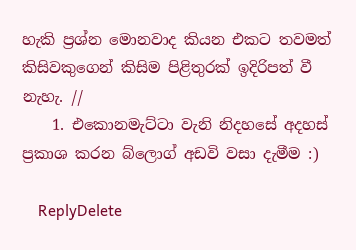හැකි ප්‍රශ්න මොනවාද කියන එකට තවමත් කිසිවකුගෙන් කිසිම පිළිතුරක් ඉදිරිපත් වී නැහැ. //
    1. එකොනමැට්ටා වැනි නිදහසේ අදහස් ප්‍රකාශ කරන බ්ලොග් අඩවි වසා දැමීම :)

    ReplyDelete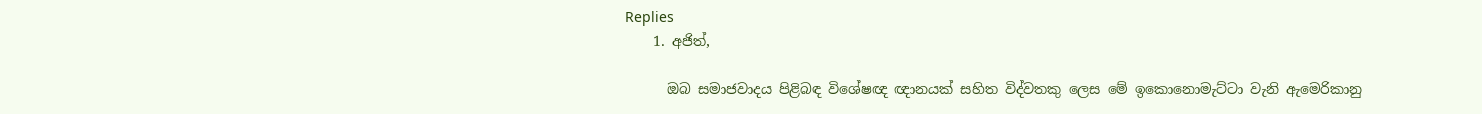Replies
    1. අජිත්,

      ඔබ සමාජවාදය පිළිබඳ විශේෂඥ ඥානයක් සහිත විද්වතකු ලෙස මේ ඉකොනොමැට්ටා වැනි ඇමෙරිකානු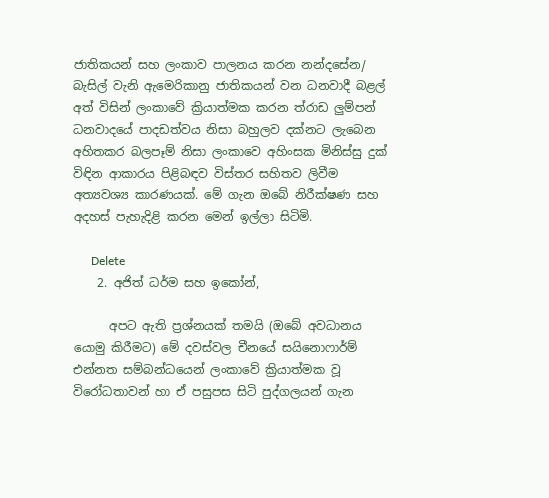ජාතිකයන් සහ ලංකාව පාලනය කරන නන්දසේන/ බැසිල් වැනි ඇමෙරිකානු ජාතිකයන් වන ධනවාදී බළල් අත් විසින් ලංකාවේ ක්‍රියාත්මක කරන ත්රාඩ ලුම්පන් ධනවාදයේ පාදඩත්වය නිසා බහුලව දක්නට ලැබෙන අහිතකර බලපෑම් නිසා ලංකාවෙ අහිංසක මිනිස්සු දුක් විඳින ආකාරය පිළිබඳව විස්තර සහිතව ලිවීම අත්‍යවශ්‍ය කාරණයක්. මේ ගැන ඔබේ නිරීක්ෂණ සහ අදහස් පැහැදිළි කරන මෙන් ඉල්ලා සිටිමි.

      Delete
    2. අජිත් ධර්ම සහ ඉකෝන්,

      අපට ඇති ප්‍රශ්නයක් තමයි (ඔබේ අවධානය යොමු කිරීමට) මේ දවස්වල චීනයේ සයිනොෆාර්ම් එන්නත සම්බන්ධයෙන් ලංකාවේ ක්‍රියාත්මක වූ විරෝධතාවන් හා ඒ පසුපස සිටි පුද්ගලයන් ගැන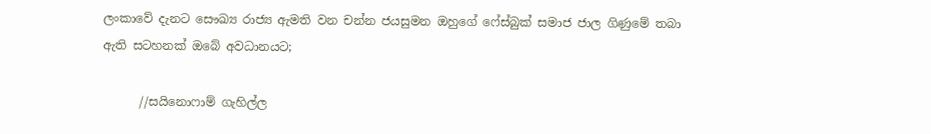ලංකාවේ දැනට සෞඛ්‍ය රාජ්‍ය ඇමති වන චන්න ජයසුමන ඔහුගේ ෆේස්බුක් සමාජ ජාල ගිණුමේ තබා ඇති සටහනක් ඔබේ අවධානයට;

      //සයිනොෆාම් ගැහිල්ල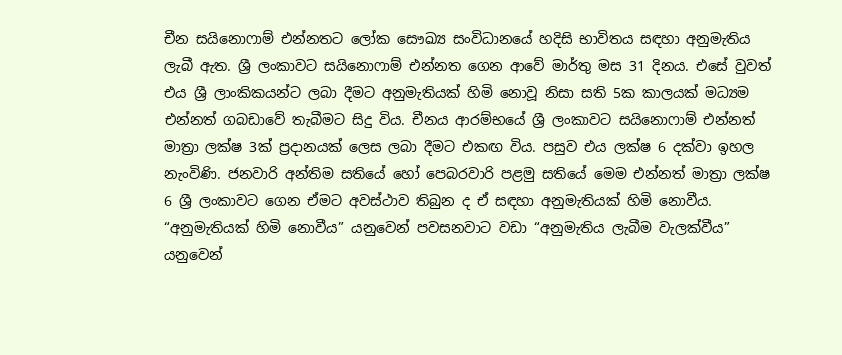චීන සයිනොෆාම් එන්නතට ලෝක සෞඛ්‍ය සංවිධානයේ හදිසි භාවිතය සඳහා අනුමැතිය ලැබී ඇත. ශ්‍රී ලංකාවට සයිනොෆාම් එන්නත ගෙන ආවේ මාර්තු මස 31 දිනය. එසේ වුවත් එය ශ්‍රී ලාංකිකයන්ට ලබා දීමට අනුමැතියක් හිමි නොවූ නිසා සති 5ක කාලයක් මධ්‍යම එන්නත් ගබඩාවේ තැබීමට සිදු විය. චීනය ආරම්භයේ ශ්‍රී ලංකාවට සයිනොෆාම් එන්නත් මාත්‍රා ලක්ෂ 3ක් ප්‍රදානයක් ලෙස ලබා දීමට එකඟ විය. පසුව එය ලක්ෂ 6 දක්වා ඉහල නැංවිණි. ජනවාරි අන්තිම සතියේ හෝ පෙබරවාරි පළමු සතියේ මෙම එන්නත් මාත්‍රා ලක්ෂ 6 ශ්‍රී ලංකාවට ගෙන ඒමට අවස්ථාව තිබුන ද ඒ සඳහා අනුමැතියක් හිමි නොවීය. “අනුමැතියක් හිමි නොවීය” යනුවෙන් පවසනවාට වඩා “අනුමැතිය ලැබීම වැලක්වීය” යනුවෙන්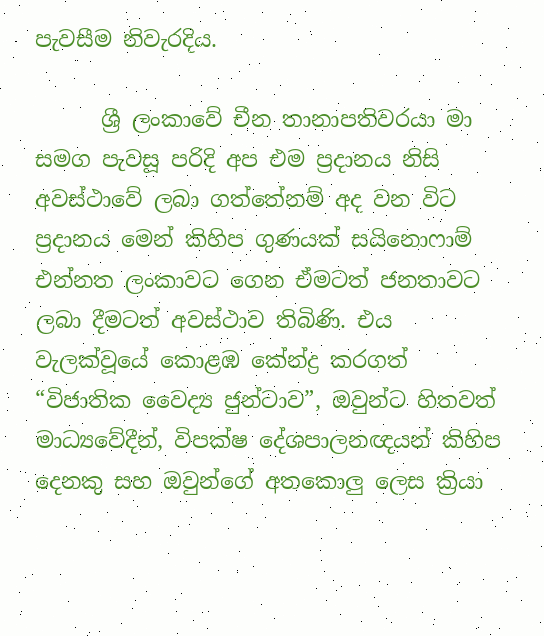පැවසීම නිවැරදිය.

      ශ්‍රී ලංකාවේ චීන තානාපතිවරයා මා සමග පැවසූ පරිදි අප එම ප්‍රදානය නිසි අවස්ථාවේ ලබා ගත්තේනම් අද වන විට ප්‍රදානය මෙන් කිහිප ගුණයක් සයිනොෆාම් එන්නත ලංකාවට ගෙන ඒමටත් ජනතාවට ලබා දීමටත් අවස්ථාව තිබිණි. එය වැලක්වූයේ කොළඹ කේන්ද්‍ර කරගත් “විජාතික වෛද්‍ය ජුන්ටාව”, ඔවුන්ට හිතවත් මාධ්‍යවේදීන්, විපක්ෂ දේශපාලනඥයන් කිහිප දෙනකු සහ ඔවුන්ගේ අතකොලු ලෙස ක්‍රියා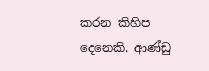කරන කිහිප දෙනෙකි. ආණ්ඩු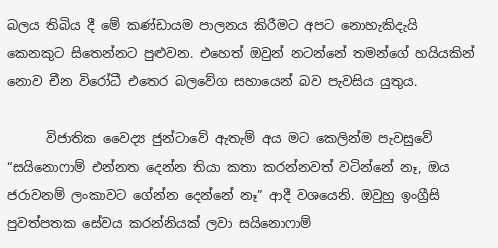බලය තිබිය දී මේ කණ්ඩායම පාලනය කිරීමට අපට නොහැකිදැයි කෙනකුට සිතෙන්නට පුළුවන. එහෙත් ඔවුන් නටන්නේ තමන්ගේ හයියකින් නොව චීන විරෝධී එතෙර බලවේග සහායෙන් බව පැවසිය යුතුය.

      විජාතික වෛද්‍ය ජුන්ටාවේ ඇතැම් අය මට කෙලින්ම පැවසුවේ “සයිනොෆාම් එන්නත දෙන්න තියා කතා කරන්නවත් වටින්නේ නෑ, ඔය ජරාවනම් ලංකාවට ගේන්න දෙන්නේ නෑ” ආදී වශයෙනි. ඔවුහු ඉංග්‍රීසි පුවත්පතක සේවය කරන්නියක් ලවා සයිනොෆාම්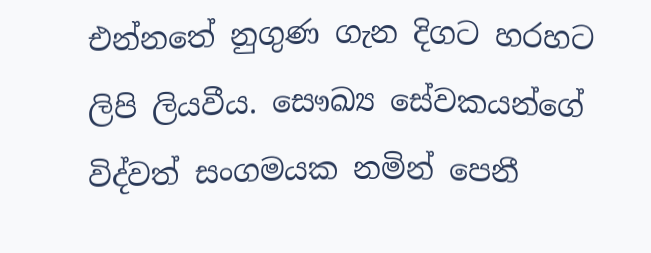එන්නතේ නුගුණ ගැන දිගට හරහට ලිපි ලියවීය. සෞඛ්‍ය සේවකයන්ගේ විද්වත් සංගමයක නමින් පෙනී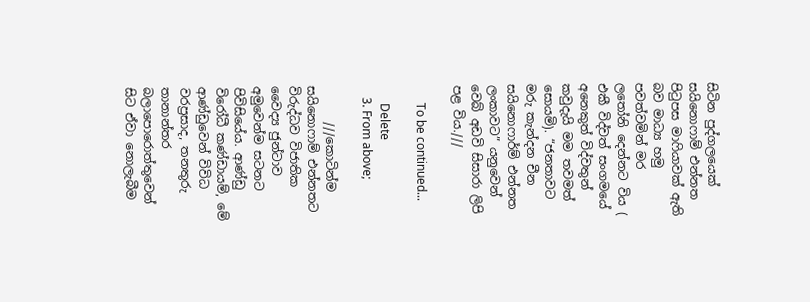සිටින පුද්ගලයෙක් සයිනොෆාම් එන්නත පිටුපස මාෆියාවක් ඇති බව මාධ්‍ය හමු පවත්වමින් මර ලතෝනි දෙන්නට විය ( එකී විද්වත් සංගමයේ අනෙකුත් විද්වතුන් කවුදැයි මම තවමත් සොයමි). “ජනතාවට මරු කැන්දන චීන සයිනොෆාර්ම් එන්නත ලංකාවට” යනුවෙන් වෙබ් අඩවි සිසාරා ලිපි පළ විය.///

      To be continued...

      Delete
    3. From above;

      ///කොටින්ම සයිනොෆාම් එන්නතට විරුද්ධව විජාතික වෛද්‍ය ජුන්ටාව අමුවෙන්ම සටනට පිවිසියේය. ආණ්ඩු විරෝධී කණ්ඩායම්, මේ ආණ්ඩුවෙන් විවිධ වරප්‍රසාද, තනතුරු තානාන්තර බලාපොරොත්තුවෙන් සිට ඒවා නොලැබීම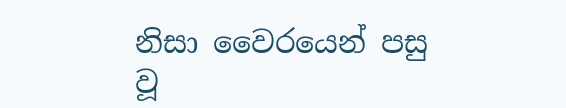නිසා වෛරයෙන් පසු වූ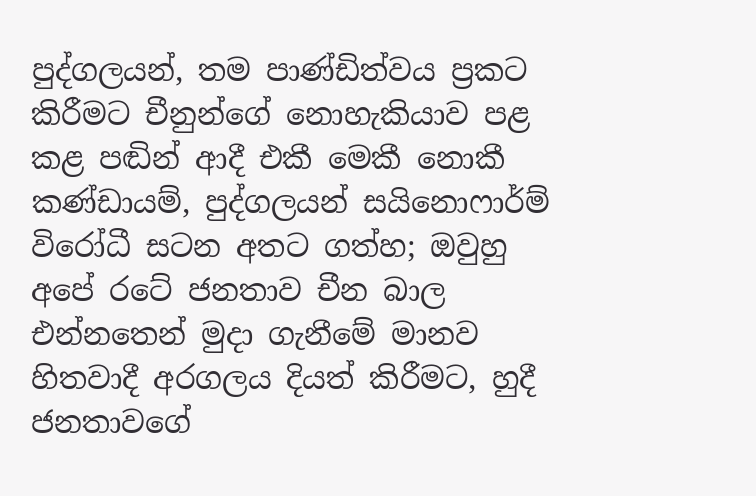පුද්ගලයන්, තම පාණ්ඩිත්වය ප්‍රකට කිරීමට චීනුන්ගේ නොහැකියාව පළ කළ පඬින් ආදී එකී මෙකී නොකී කණ්ඩායම්, පුද්ගලයන් සයිනොෆාර්ම් විරෝධී සටන අතට ගත්හ; ඔවුහු අපේ රටේ ජනතාව චීන බාල එන්නතෙන් මුදා ගැනීමේ මානව හිතවාදී අරගලය දියත් කිරීමට, හුදී ජනතාවගේ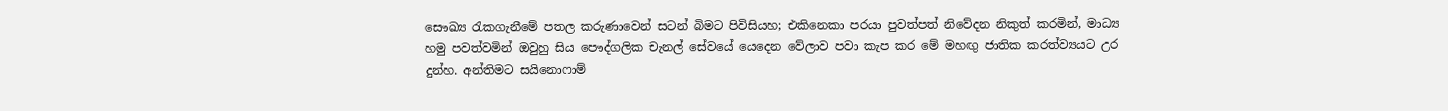සෞඛ්‍ය රැකගැනීමේ පතල කරුණාවෙන් සටන් බිමට පිවිසියහ; එකිනෙකා පරයා පුවත්පත් නිවේදන නිකුත් කරමින්, මාධ්‍ය හමු පවත්වමින් ඔවුහු සිය පෞද්ගලික චැනල් සේවයේ යෙදෙන වේලාව පවා කැප කර මේ මහඟු ජාතික කරත්ව්‍යයට උර දුන්හ. අන්තිමට සයිනොෆාම්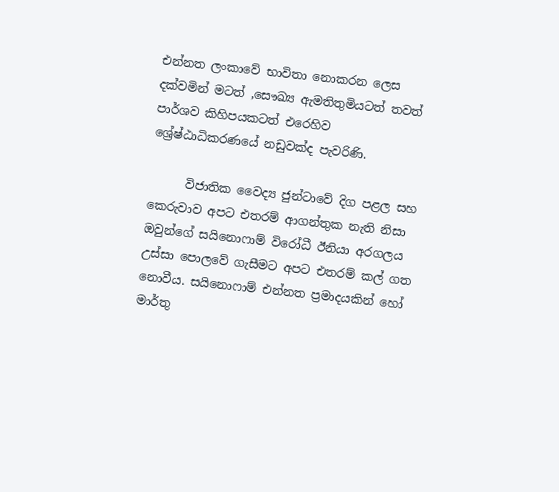එන්නත ලංකාවේ භාවිතා නොකරන ලෙස දක්වමින් මටත් ,සෞඛ්‍ය ඇමතිතුමියටත් තවත් පාර්ශව කිහිපයකටත් එරෙහිව ශ්‍රේෂ්ඨාධිකරණයේ නඩුවක්ද පැවරිණි.

      විජාතික වෛද්‍ය ජුන්ටාවේ දිග පළල සහ කෙරුවාව අපට එතරම් ආගන්තුක නැති නිසා ඔවුන්ගේ සයිනොෆාම් විරෝධී ඊනියා අරගලය උස්සා පොලවේ ගැසීමට අපට එතරම් කල් ගත නොවීය. සයිනොෆාම් එන්නත ප්‍රමාදයකින් හෝ මාර්තු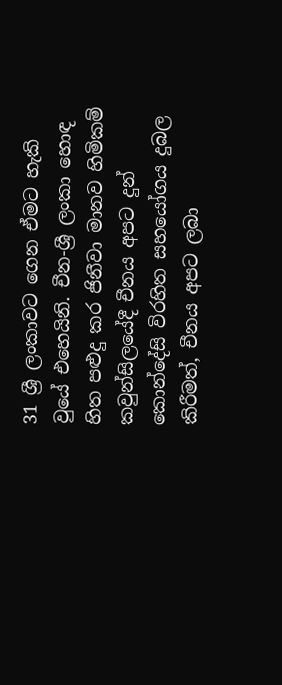31 ශ්‍රී ලංකාවට ගෙන ඒමට හැකි වුයේ එහෙයිනි. චීන-ශ්‍රී ලංකා හොඳ හිත පළුදු කර ජිනීවා මානව හිමිකම් කවුන්සිලයේදී චීනය අපට දුන් කොන්දේසි විරහිත සහයෝගය දුබල කිරීමත්, චීනය අපට ලබා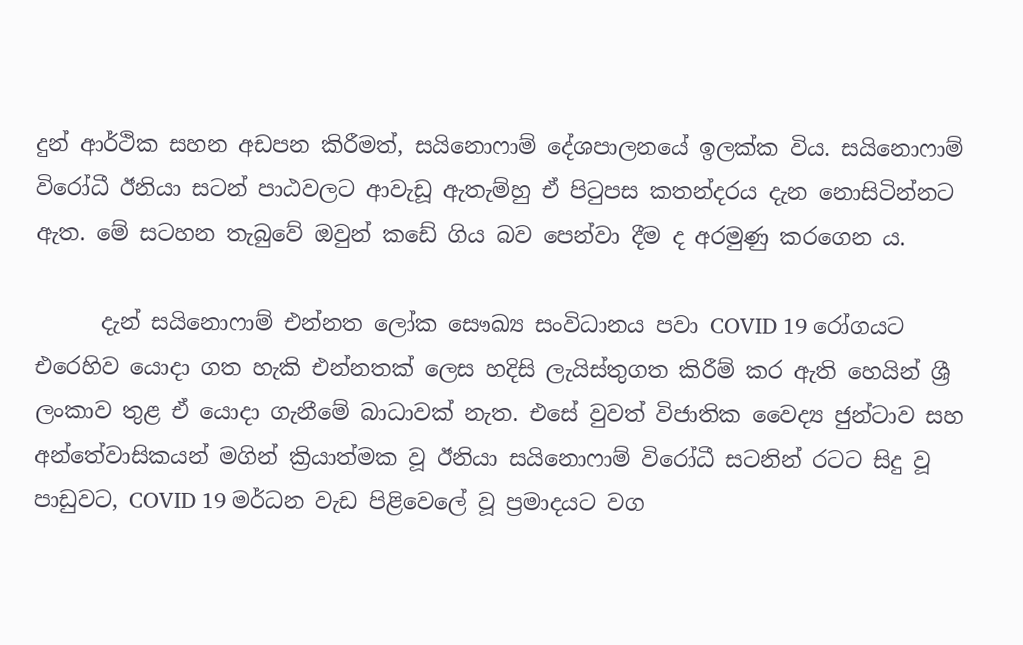දුන් ආර්ථික සහන අඩපන කිරීමත්, සයිනොෆාම් දේශපාලනයේ ඉලක්ක විය. සයිනොෆාම් විරෝධී ඊනියා සටන් පාඨවලට ආවැඩූ ඇතැම්හු ඒ පිටුපස කතන්දරය දැන නොසිටින්නට ඇත. මේ සටහන තැබුවේ ඔවුන් කඩේ ගිය බව පෙන්වා දීම ද අරමුණු කරගෙන ය.

      දැන් සයිනොෆාම් එන්නත ලෝක සෞඛ්‍ය සංවිධානය පවා COVID 19 රෝගයට එරෙහිව යොදා ගත හැකි එන්නතක් ලෙස හදිසි ලැයිස්තුගත කිරීම් කර ඇති හෙයින් ශ්‍රී ලංකාව තුළ ඒ යොදා ගැනීමේ බාධාවක් නැත. එසේ වුවත් විජාතික වෛද්‍ය ජුන්ටාව සහ අන්තේවාසිකයන් මගින් ක්‍රියාත්මක වූ ඊනියා සයිනොෆාම් විරෝධී සටනින් රටට සිදු වූ පාඩුවට, COVID 19 මර්ධන වැඩ පිළිවෙලේ වූ ප්‍රමාදයට වග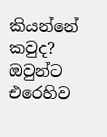කියන්නේ කවුද? ඔවුන්ට එරෙහිව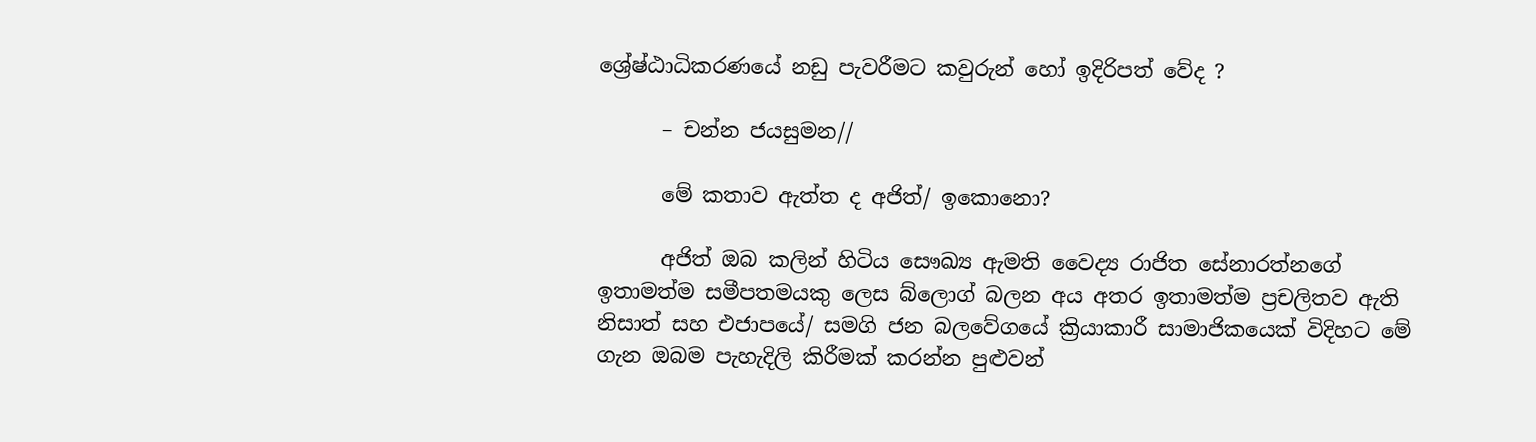ශ්‍රේෂ්ඨාධිකරණයේ නඩු පැවරීමට කවුරුන් හෝ ඉදිරිපත් වේද ?

      – චන්න ජයසුමන//

      මේ කතාව ඇත්ත ද අජිත්/ ඉකොනො?

      අජිත් ඔබ කලින් හිටිය සෞඛ්‍ය ඇමති වෛද්‍ය රාජිත සේනාරත්නගේ ඉතාමත්ම සමීපතමයකු ලෙස බ්ලොග් බලන අය අතර ඉතාමත්ම ප්‍රචලිතව ඇති නිසාත් සහ එජාපයේ/ සමගි ජන බලවේගයේ ක්‍රියාකාරී සාමාජිකයෙක් විදිහට මේ ගැන ඔබම පැහැදිලි කිරීමක් කරන්න පුළුවන්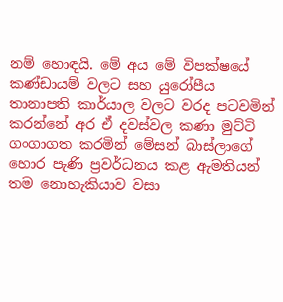නම් හොඳයි. මේ අය මේ විපක්ෂයේ කණ්ඩායම් වලට සහ යුරෝපීය තානාපති කාර්යාල වලට වරද පටවමින් කරන්නේ අර ඒ දවස්වල කණා මුට්ටි ගංගාගත කරමින් මේසන් බාස්ලාගේ හොර පැණි ප්‍රවර්ධනය කළ ඇමතියන් තම නොහැකියාව වසා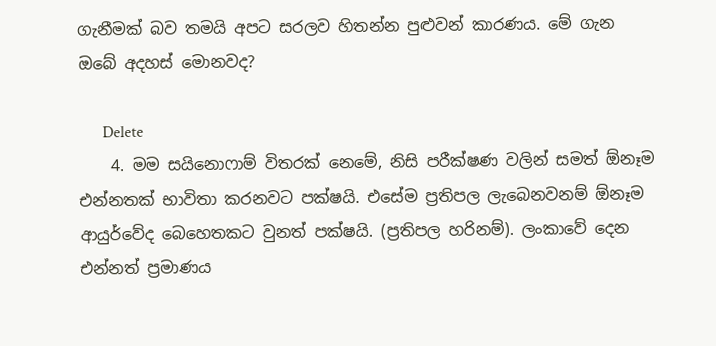ගැනීමක් බව තමයි අපට සරලව හිතන්න පුළුවන් කාරණය. මේ ගැන ඔබේ අදහස් මොනවද?

      Delete
    4. මම සයිනොෆාම් විතරක් නෙමේ, නිසි පරීක්ෂණ වලින් සමත් ඕනෑම එන්නතක් භාවිතා කරනවට පක්ෂයි. එසේම ප්‍රතිපල ලැබෙනවනම් ඕනෑම ආයුර්වේද බෙහෙතකට වුනත් පක්ෂයි. (ප්‍රතිපල හරිනම්). ලංකාවේ දෙන එන්නත් ප්‍රමාණය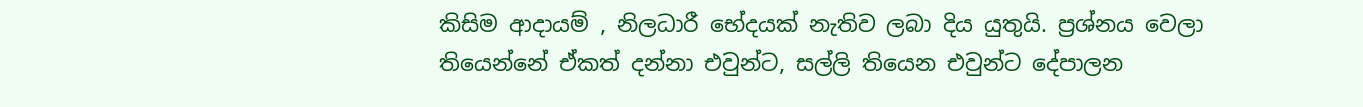කිසිම ආදායම් , නිලධාරී භේදයක් නැතිව ලබා දිය යුතුයි. ප්‍රශ්නය වෙලා තියෙන්නේ ඒකත් දන්නා එවුන්ට, සල්ලි තියෙන එවුන්ට දේපාලන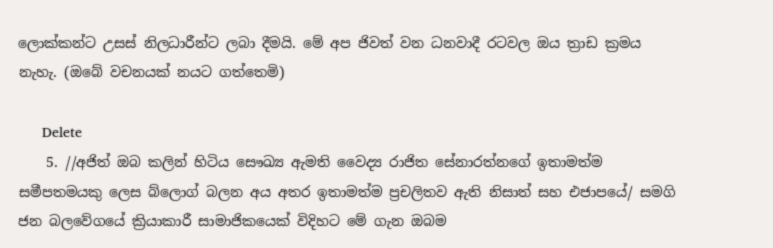ලොක්කන්ට උසස් නිලධාරීන්ට ලබා දීමයි. මේ අප ජිවත් වන ධනවාදී රටවල ඔය ත්‍රාඩ ක්‍රමය නැහැ. (ඔබේ වචනයක් නයට ගත්තෙමි)

      Delete
    5. //අජිත් ඔබ කලින් හිටිය සෞඛ්‍ය ඇමති වෛද්‍ය රාජිත සේනාරත්නගේ ඉතාමත්ම සමීපතමයකු ලෙස බ්ලොග් බලන අය අතර ඉතාමත්ම ප්‍රචලිතව ඇති නිසාත් සහ එජාපයේ/ සමගි ජන බලවේගයේ ක්‍රියාකාරී සාමාජිකයෙක් විදිහට මේ ගැන ඔබම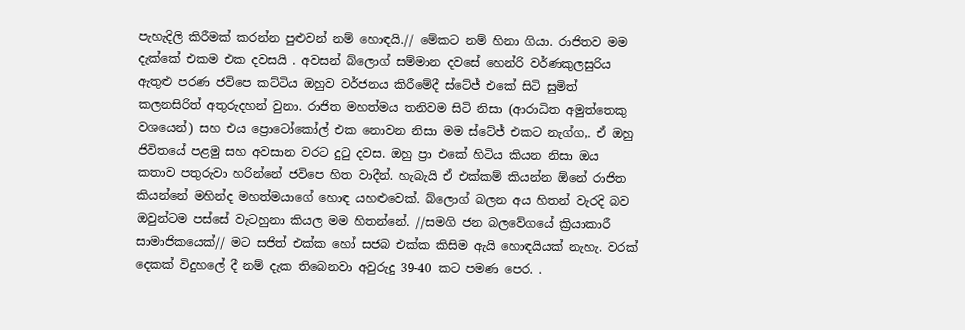පැහැදිලි කිරීමක් කරන්න පුළුවන් නම් හොඳයි.// මේකට නම් හිනා ගියා. රාජිතව මම දැක්කේ එකම එක දවසයි . අවසන් බ්ලොග් සම්මාන දවසේ හෙන්රි වර්ණකුලසුරිය ඇතුළු පරණ ජවිපෙ කට්ටිය ඔහුව වර්ජනය කිරීමේදී ස්ටේජ් එකේ සිටි සුමිත් කලනසිරිත් අතුරුදහන් වුනා. රාජිත මහත්මය තනිවම සිටි නිසා (ආරාධිත අමුත්තෙකු වශයෙන්) සහ එය ප්‍රොටෝකෝල් එක නොවන නිසා මම ස්ටේජ් එකට නැග්ග,. ඒ ඔහු ජිවිතයේ පළමු සහ අවසාන වරට දුටු දවස. ඔහු ප්‍රා එකේ හිටිය කියන නිසා ඔය කතාව පතුරුවා හරින්නේ ජවිපෙ හිත වාදීන්. හැබැයි ඒ එක්කම් කියන්න ඕනේ රාජිත කියන්නේ මහින්ද මහත්මයාගේ හොඳ යහළුවෙක්. බ්ලොග් බලන අය හිතන් වැරදි බව ඔවුන්ටම පස්සේ වැටහුනා කියල මම හිතන්නේ. //සමගි ජන බලවේගයේ ක්‍රියාකාරී සාමාජිකයෙක්// මට සජිත් එක්ක හෝ සජබ එක්ක කිසිම ඇයි හොඳයියක් නැහැ. වරක් දෙකක් විදුහලේ දී නම් දැක තිබෙනවා අවුරුදු 39-40 කට පමණ පෙර. .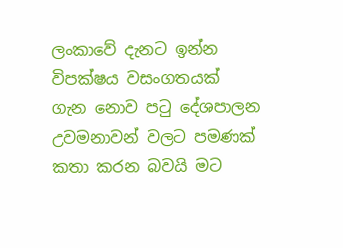ලංකාවේ දැනට ඉන්න විපක්ෂය වසංගතයක් ගැන නොව පටු දේශපාලන උවමනාවන් වලට පමණක් කතා කරන බවයි මට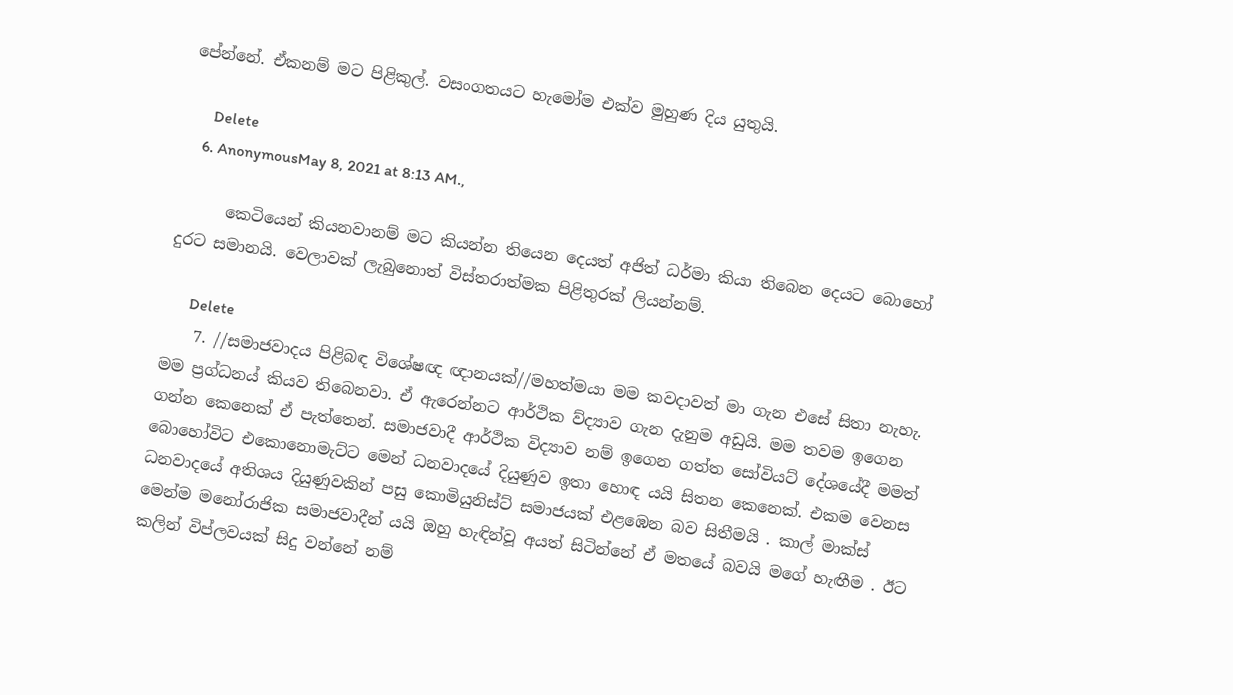පේන්නේ. ඒකනම් මට පිළිකුල්. වසංගතයට හැමෝම එක්ව මුහුණ දිය යුතුයි.

      Delete
    6. AnonymousMay 8, 2021 at 8:13 AM.,

      කෙටියෙන් කියනවානම් මට කියන්න තියෙන දෙයත් අජිත් ධර්මා කියා තිබෙන දෙයට බොහෝ දුරට සමානයි. වෙලාවක් ලැබුනොත් විස්තරාත්මක පිළිතුරක් ලියන්නම්.

      Delete
    7. //සමාජවාදය පිළිබඳ විශේෂඥ ඥානයක්//මහත්මයා මම කවදාවත් මා ගැන එසේ සිතා නැහැ. මම ප්‍රග්ධනය් කියව තිබෙනවා. ඒ ඇරෙන්නට ආර්ථික ව්ද්‍යාව ගැන දැනුම අඩුයි. මම තවම ඉගෙන ගන්න කෙනෙක් ඒ පැත්තෙන්. සමාජවාදී ආර්ථික විද්‍යාව නම් ඉගෙන ගත්ත සෝවියට් දේශයේදී මමත් බොහෝවිට එකොනොමැට්ට මෙන් ධනවාදයේ දියුණුව ඉතා හොඳ යයි සිතන කෙනෙක්. එකම වෙනස ධනවාදයේ අතිශය දියුණුවකින් පසු කොමියුනිස්ට් සමාජයක් එළඹෙන බව සිතීමයි . කාල් මාක්ස් මෙන්ම මනෝරාජික සමාජවාදීන් යයි ඔහු හැඳින්වූ අයත් සිටින්නේ ඒ මතයේ බවයි මගේ හැඟීම . ඊට කලින් විප්ලවයක් සිදු වන්නේ නම්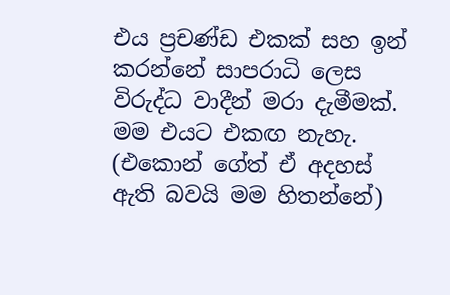එය ප්‍රචණ්ඩ එකක් සහ ඉන් කරන්නේ සාපරාධි ලෙස විරුද්ධ වාදීන් මරා දැමීමක්. මම එයට එකඟ නැහැ. (එකොන් ගේත් ඒ අදහස් ඇති බවයි මම හිතන්නේ)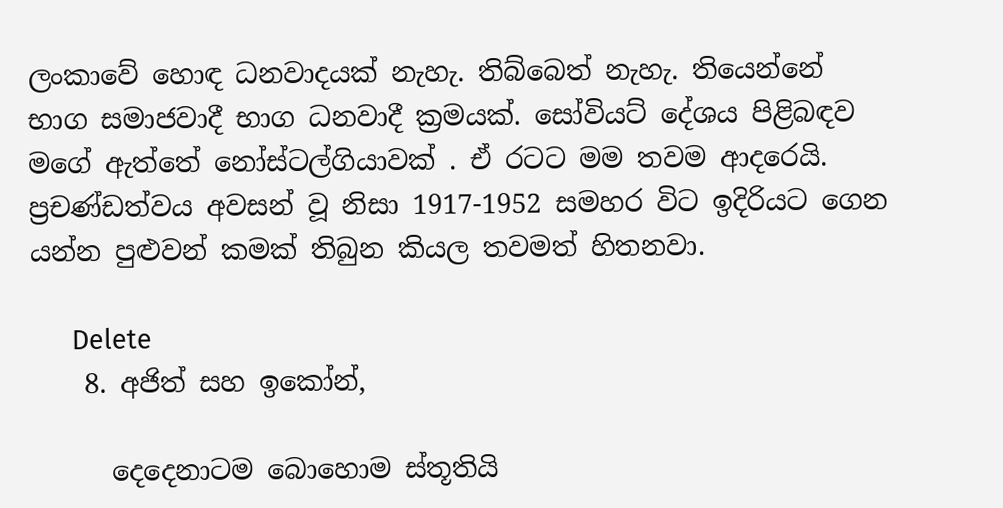ලංකාවේ හොඳ ධනවාදයක් නැහැ. තිබ්බෙත් නැහැ. තියෙන්නේ භාග සමාජවාදී භාග ධනවාදී ක්‍රමයක්. සෝවියට් දේශය පිළිබඳව මගේ ඇත්තේ නෝස්ටල්ගියාවක් . ඒ රටට මම තවම ආදරෙයි. ප්‍රචණ්ඩත්වය අවසන් වූ නිසා 1917-1952 සමහර විට ඉදිරියට ගෙන යන්න පුළුවන් කමක් තිබුන කියල තවමත් හිතනවා.

      Delete
    8. අජිත් සහ ඉකෝන්,

      දෙදෙනාටම බොහොම ස්තූතියි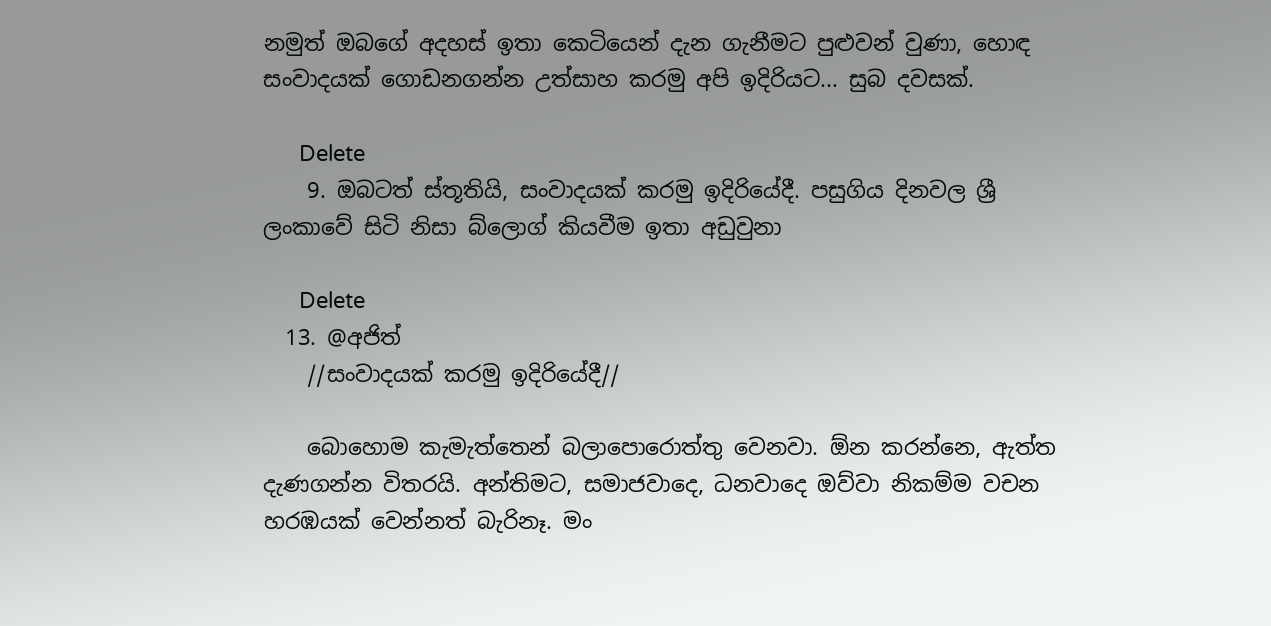නමුත් ඔබගේ අදහස් ඉතා කෙටියෙන් දැන ගැනීමට පුළුවන් වුණා, හොඳ සංවාදයක් ගොඩනගන්න උත්සාහ කරමු අපි ඉදිරියට... සුබ දවසක්.

      Delete
    9. ඔබටත් ස්තූතියි, සංවාදයක් කරමු ඉදිරියේදී. පසුගිය දිනවල ශ්‍රී ලංකාවේ සිටි නිසා බ්ලොග් කියවීම ඉතා අඩුවුනා

      Delete
  13. @අජිත්
    //සංවාදයක් කරමු ඉදිරියේදී//

    බොහොම කැමැත්තෙන් බලාපොරොත්තු වෙනවා. ඕන කරන්නෙ, ඇත්ත දැණගන්න විතරයි. අන්තිමට, සමාජවාදෙ, ධනවාදෙ ඔව්වා නිකම්ම වචන හරඹයක් වෙන්නත් බැරිනෑ. මං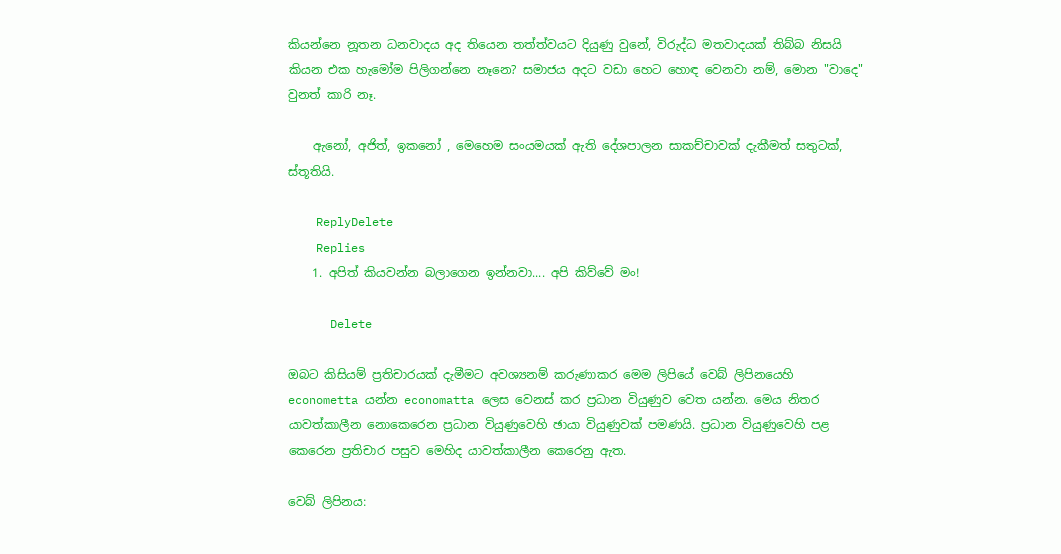කියන්නෙ නූතන ධනවාදය අද තියෙන තත්ත්වයට දියුණු වුනේ, විරුද්ධ මතවාදයක් තිබ්බ නිසයි කියන එක හැමෝම පිලිගන්නෙ නෑනෙ? සමාජය අදට වඩා හෙට හොඳ වෙනවා නම්, මොන "වාදෙ" වුනත් කාරි නෑ.

    ඇනෝ, අජිත්, ඉකනෝ , මෙහෙම සංයමයක් ඇති දේශපාලන සාකච්චාවක් දැකීමත් සතුටක්, ස්තූතියි.

    ReplyDelete
    Replies
    1. අපිත් කියවන්න බලාගෙන ඉන්නවා.... අපි කිව්වේ මං!

      Delete

ඔබට කිසියම් ප්‍රතිචාරයක් දැමීමට අවශ්‍යනම් කරුණාකර මෙම ලිපියේ වෙබ් ලිපිනයෙහි econometta යන්න economatta ලෙස වෙනස් කර ප්‍රධාන වියුණුව වෙත යන්න. මෙය නිතර යාවත්කාලීන නොකෙරෙන ප්‍රධාන වියුණුවෙහි ඡායා වියුණුවක් පමණයි. ප්‍රධාන වියුණුවෙහි පළ කෙරෙන ප්‍රතිචාර පසුව මෙහිද යාවත්කාලීන කෙරෙනු ඇත.

වෙබ් ලිපිනය: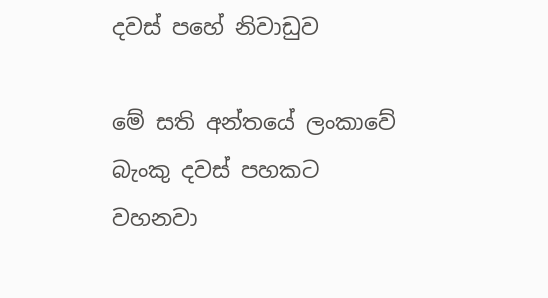දවස් පහේ නිවාඩුව

මේ සති අන්තයේ ලංකාවේ බැංකු දවස් පහකට වහනවා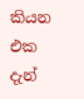කියන එක දැන්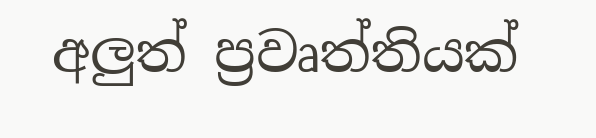අලුත් ප්‍රවෘත්තියක්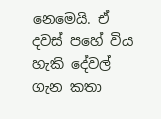නෙමෙයි. ඒ දවස් පහේ විය හැකි දේවල් ගැන කතා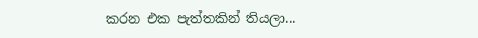කරන එක පැත්තකින් තියලා...